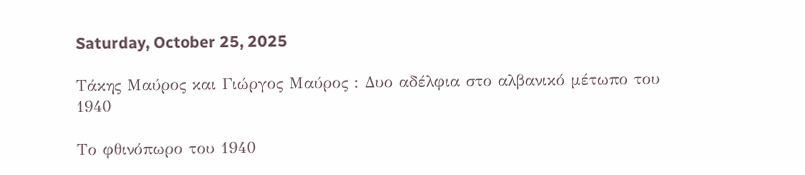Saturday, October 25, 2025

Τάκης Μαύρος και Γιώργος Μαύρος : Δυο αδέλφια στο αλβανικό μέτωπο του 1940

Το φθινόπωρο του 1940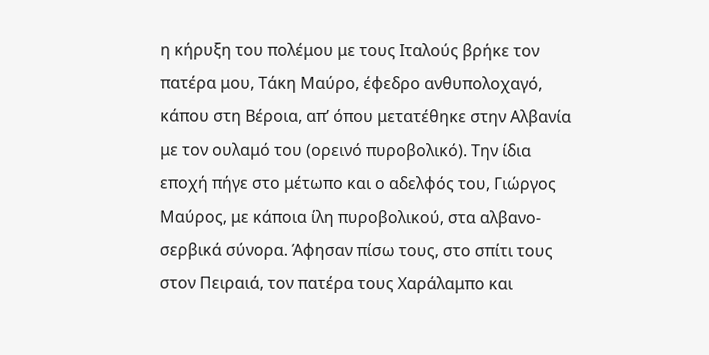η κήρυξη του πολέμου με τους Ιταλούς βρήκε τον πατέρα μου, Τάκη Μαύρο, έφεδρο ανθυπολοχαγό, κάπου στη Βέροια, απ’ όπου μετατέθηκε στην Αλβανία με τον ουλαμό του (ορεινό πυροβολικό). Την ίδια εποχή πήγε στο μέτωπο και ο αδελφός του, Γιώργος Μαύρος, με κάποια ίλη πυροβολικού, στα αλβανο-σερβικά σύνορα. Άφησαν πίσω τους, στο σπίτι τους στον Πειραιά, τον πατέρα τους Χαράλαμπο και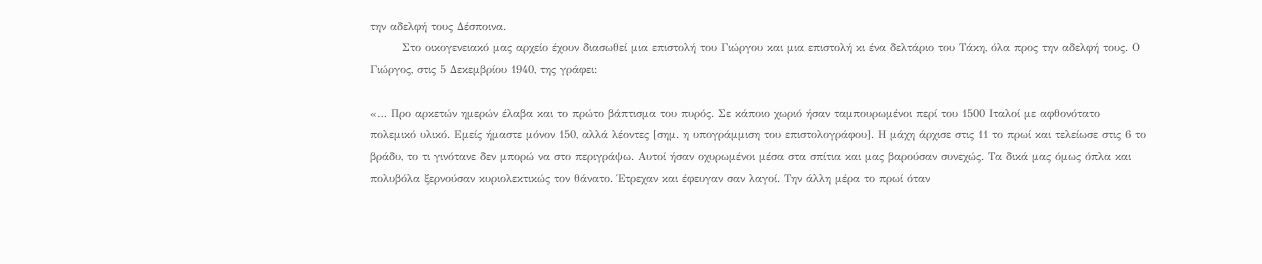την αδελφή τους Δέσποινα.
        Στο οικογενειακό μας αρχείο έχουν διασωθεί μια επιστολή του Γιώργου και μια επιστολή κι ένα δελτάριο του Τάκη, όλα προς την αδελφή τους. Ο Γιώργος, στις 5 Δεκεμβρίου 1940, της γράφει:

«… Προ αρκετών ημερών έλαβα και το πρώτο βάπτισμα του πυρός. Σε κάποιο χωριό ήσαν ταμπουρωμένοι περί του 1500 Ιταλοί με αφθονότατο πολεμικό υλικό. Εμείς ήμαστε μόνον 150, αλλά λέοντες [σημ. η υπογράμμιση του επιστολογράφου]. Η μάχη άρχισε στις 11 το πρωί και τελείωσε στις 6 το βράδυ, το τι γινότανε δεν μπορώ να στο περιγράψω. Αυτοί ήσαν οχυρωμένοι μέσα στα σπίτια και μας βαρούσαν συνεχώς. Τα δικά μας όμως όπλα και πολυβόλα ξερνούσαν κυριολεκτικώς τον θάνατο. Έτρεχαν και έφευγαν σαν λαγοί. Την άλλη μέρα το πρωί όταν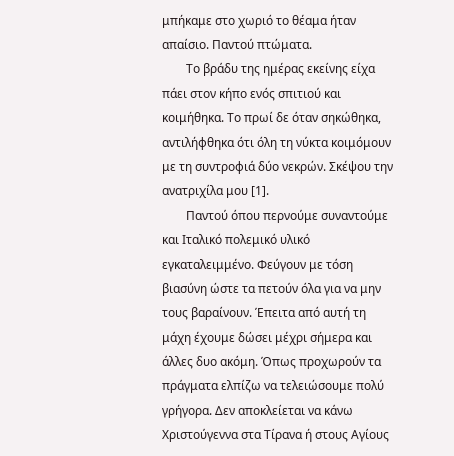μπήκαμε στο χωριό το θέαμα ήταν απαίσιο. Παντού πτώματα.
        Το βράδυ της ημέρας εκείνης είχα πάει στον κήπο ενός σπιτιού και κοιμήθηκα. Το πρωί δε όταν σηκώθηκα, αντιλήφθηκα ότι όλη τη νύκτα κοιμόμουν με τη συντροφιά δύο νεκρών. Σκέψου την ανατριχίλα μου [1].
        Παντού όπου περνούμε συναντούμε και Ιταλικό πολεμικό υλικό εγκαταλειμμένο. Φεύγουν με τόση βιασύνη ώστε τα πετούν όλα για να μην τους βαραίνουν. Έπειτα από αυτή τη μάχη έχουμε δώσει μέχρι σήμερα και άλλες δυο ακόμη. Όπως προχωρούν τα πράγματα ελπίζω να τελειώσουμε πολύ γρήγορα. Δεν αποκλείεται να κάνω Χριστούγεννα στα Τίρανα ή στους Αγίους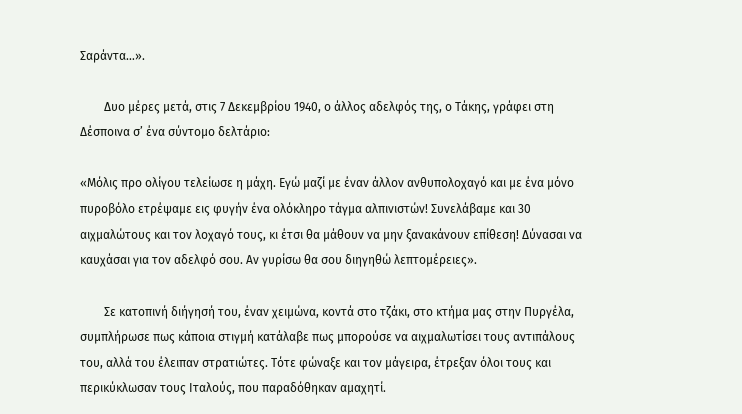Σαράντα…».

        Δυο μέρες μετά, στις 7 Δεκεμβρίου 1940, ο άλλος αδελφός της, ο Τάκης, γράφει στη Δέσποινα σ’ ένα σύντομο δελτάριο:

«Μόλις προ ολίγου τελείωσε η μάχη. Εγώ μαζί με έναν άλλον ανθυπολοχαγό και με ένα μόνο πυροβόλο ετρέψαμε εις φυγήν ένα ολόκληρο τάγμα αλπινιστών! Συνελάβαμε και 30 αιχμαλώτους και τον λοχαγό τους, κι έτσι θα μάθουν να μην ξανακάνουν επίθεση! Δύνασαι να καυχάσαι για τον αδελφό σου. Αν γυρίσω θα σου διηγηθώ λεπτομέρειες».

        Σε κατοπινή διήγησή του, έναν χειμώνα, κοντά στο τζάκι, στο κτήμα μας στην Πυργέλα, συμπλήρωσε πως κάποια στιγμή κατάλαβε πως μπορούσε να αιχμαλωτίσει τους αντιπάλους του, αλλά του έλειπαν στρατιώτες. Τότε φώναξε και τον μάγειρα, έτρεξαν όλοι τους και περικύκλωσαν τους Ιταλούς, που παραδόθηκαν αμαχητί.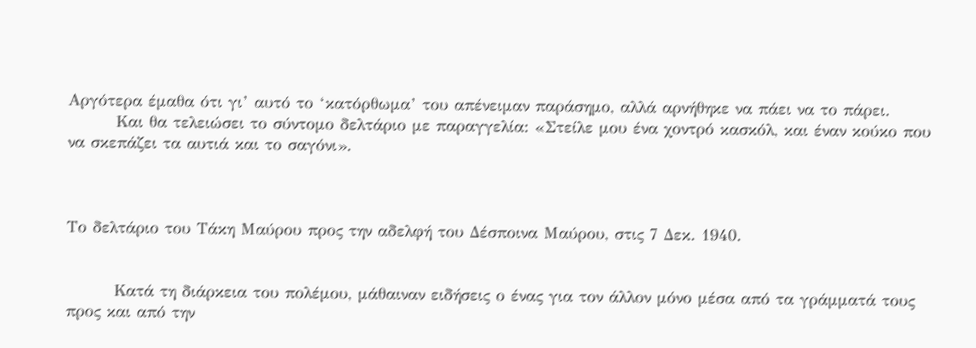Αργότερα έμαθα ότι γι’ αυτό το ‘κατόρθωμα’ του απένειμαν παράσημο, αλλά αρνήθηκε να πάει να το πάρει.
        Και θα τελειώσει το σύντομο δελτάριο με παραγγελία: «Στείλε μου ένα χοντρό κασκόλ, και έναν κούκο που να σκεπάζει τα αυτιά και το σαγόνι».



Το δελτάριο του Τάκη Μαύρου προς την αδελφή του Δέσποινα Μαύρου, στις 7 Δεκ. 1940.


        Κατά τη διάρκεια του πολέμου, μάθαιναν ειδήσεις ο ένας για τον άλλον μόνο μέσα από τα γράμματά τους προς και από την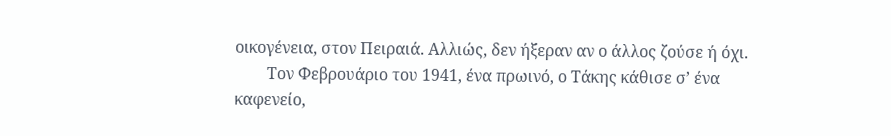οικογένεια, στον Πειραιά. Αλλιώς, δεν ήξεραν αν ο άλλος ζούσε ή όχι.
        Τον Φεβρουάριο του 1941, ένα πρωινό, ο Τάκης κάθισε σ’ ένα καφενείο,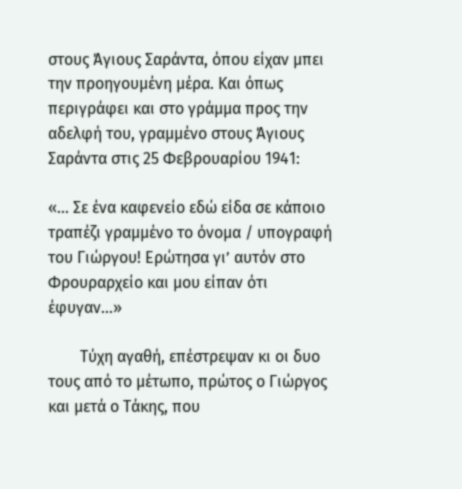στους Άγιους Σαράντα, όπου είχαν μπει την προηγουμένη μέρα. Και όπως περιγράφει και στο γράμμα προς την αδελφή του, γραμμένο στους Άγιους Σαράντα στις 25 Φεβρουαρίου 1941:

«… Σε ένα καφενείο εδώ είδα σε κάποιο τραπέζι γραμμένο το όνομα / υπογραφή του Γιώργου! Ερώτησα γι’ αυτόν στο Φρουραρχείο και μου είπαν ότι έφυγαν…»

        Τύχη αγαθή, επέστρεψαν κι οι δυο τους από το μέτωπο, πρώτος ο Γιώργος και μετά ο Τάκης, που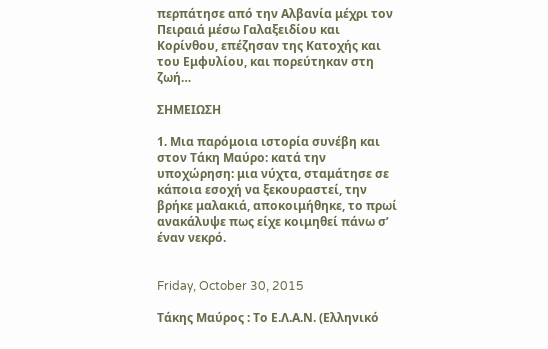περπάτησε από την Αλβανία μέχρι τον Πειραιά μέσω Γαλαξειδίου και Κορίνθου, επέζησαν της Κατοχής και του Εμφυλίου, και πορεύτηκαν στη ζωή…

ΣΗΜΕΙΩΣΗ

1. Μια παρόμοια ιστορία συνέβη και στον Τάκη Μαύρο: κατά την υποχώρηση: μια νύχτα, σταμάτησε σε κάποια εσοχή να ξεκουραστεί, την βρήκε μαλακιά, αποκοιμήθηκε, το πρωί ανακάλυψε πως είχε κοιμηθεί πάνω σ’ έναν νεκρό.


Friday, October 30, 2015

Τάκης Μαύρος : Το Ε.Λ.Α.Ν. (Ελληνικό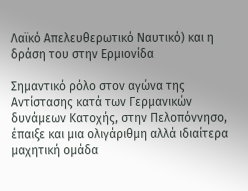Λαϊκό Απελευθερωτικό Ναυτικό) και η δράση του στην Ερμιονίδα

Σημαντικό ρόλο στον αγώνα της Αντίστασης κατά των Γερμανικών δυνάμεων Κατοχής, στην Πελοπόννησο, έπαιξε και μια ολιγάριθμη αλλά ιδιαίτερα μαχητική ομάδα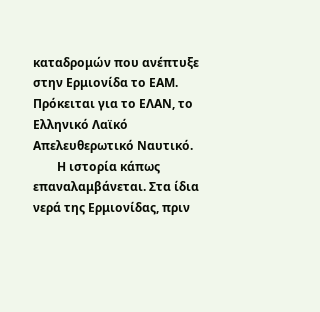καταδρομών που ανέπτυξε στην Ερμιονίδα το ΕΑΜ. Πρόκειται για το ΕΛΑΝ, το Ελληνικό Λαϊκό Απελευθερωτικό Ναυτικό.
        Η ιστορία κάπως επαναλαμβάνεται. Στα ίδια νερά της Ερμιονίδας, πριν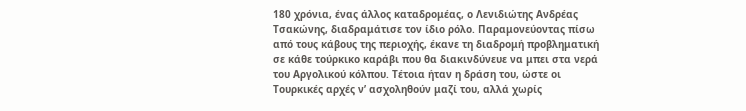180 χρόνια, ένας άλλος καταδρομέας, ο Λενιδιώτης Ανδρέας Τσακώνης, διαδραμάτισε τον ίδιο ρόλο. Παραμονεύοντας πίσω από τους κάβους της περιοχής, έκανε τη διαδρομή προβληματική σε κάθε τούρκικο καράβι που θα διακινδύνευε να μπει στα νερά του Αργολικού κόλπου. Τέτοια ήταν η δράση του, ώστε οι Τουρκικές αρχές ν’ ασχοληθούν μαζί του, αλλά χωρίς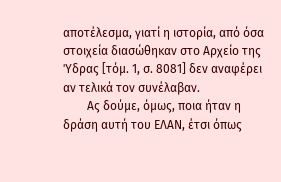αποτέλεσμα, γιατί η ιστορία, από όσα στοιχεία διασώθηκαν στο Αρχείο της Ύδρας [τόμ. 1, σ. 8081] δεν αναφέρει αν τελικά τον συνέλαβαν.
        Ας δούμε, όμως, ποια ήταν η δράση αυτή του ΕΛΑΝ, έτσι όπως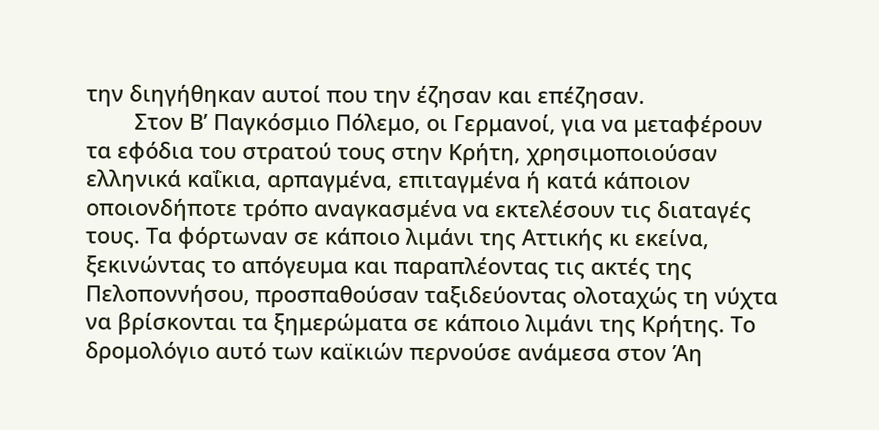την διηγήθηκαν αυτοί που την έζησαν και επέζησαν.
        Στον Β’ Παγκόσμιο Πόλεμο, οι Γερμανοί, για να μεταφέρουν τα εφόδια του στρατού τους στην Κρήτη, χρησιμοποιούσαν ελληνικά καΐκια, αρπαγμένα, επιταγμένα ή κατά κάποιον οποιονδήποτε τρόπο αναγκασμένα να εκτελέσουν τις διαταγές τους. Τα φόρτωναν σε κάποιο λιμάνι της Αττικής κι εκείνα, ξεκινώντας το απόγευμα και παραπλέοντας τις ακτές της Πελοποννήσου, προσπαθούσαν ταξιδεύοντας ολοταχώς τη νύχτα να βρίσκονται τα ξημερώματα σε κάποιο λιμάνι της Κρήτης. Το δρομολόγιο αυτό των καϊκιών περνούσε ανάμεσα στον Άη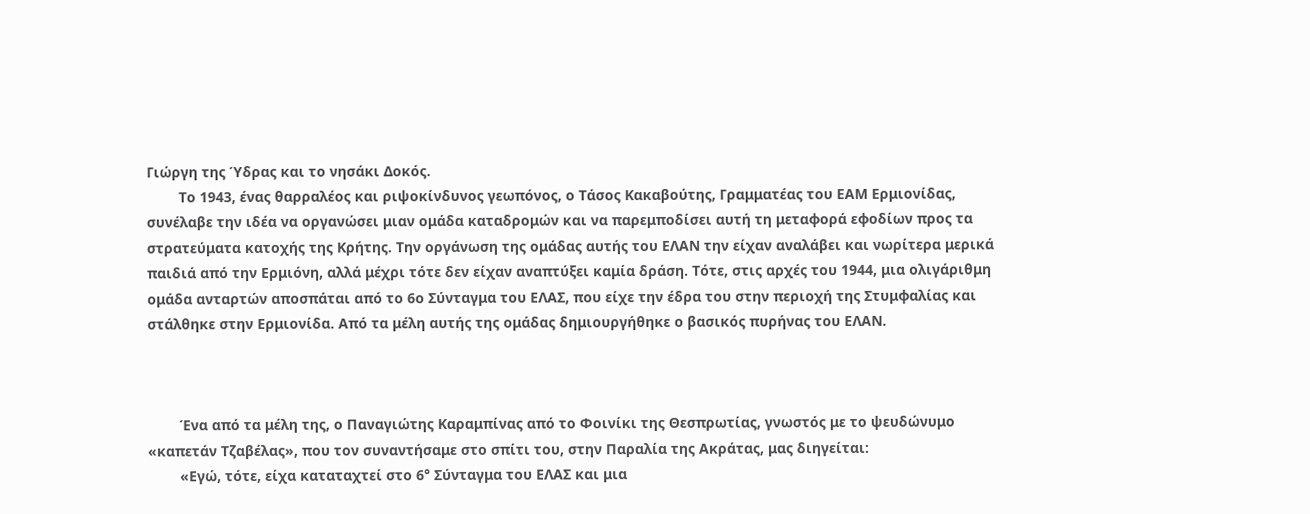Γιώργη της Ύδρας και το νησάκι Δοκός.
        Το 1943, ένας θαρραλέος και ριψοκίνδυνος γεωπόνος, ο Τάσος Κακαβούτης, Γραμματέας του ΕΑΜ Ερμιονίδας, συνέλαβε την ιδέα να οργανώσει μιαν ομάδα καταδρομών και να παρεμποδίσει αυτή τη μεταφορά εφοδίων προς τα στρατεύματα κατοχής της Κρήτης. Την οργάνωση της ομάδας αυτής του ΕΛΑΝ την είχαν αναλάβει και νωρίτερα μερικά παιδιά από την Ερμιόνη, αλλά μέχρι τότε δεν είχαν αναπτύξει καμία δράση. Τότε, στις αρχές του 1944, μια ολιγάριθμη ομάδα ανταρτών αποσπάται από το 6ο Σύνταγμα του ΕΛΑΣ, που είχε την έδρα του στην περιοχή της Στυμφαλίας και στάλθηκε στην Ερμιονίδα. Από τα μέλη αυτής της ομάδας δημιουργήθηκε ο βασικός πυρήνας του ΕΛΑΝ.



        Ένα από τα μέλη της, ο Παναγιώτης Καραμπίνας από το Φοινίκι της Θεσπρωτίας, γνωστός με το ψευδώνυμο «καπετάν Τζαβέλας», που τον συναντήσαμε στο σπίτι του, στην Παραλία της Ακράτας, μας διηγείται:
        «Εγώ, τότε, είχα καταταχτεί στο 6° Σύνταγμα του ΕΛΑΣ και μια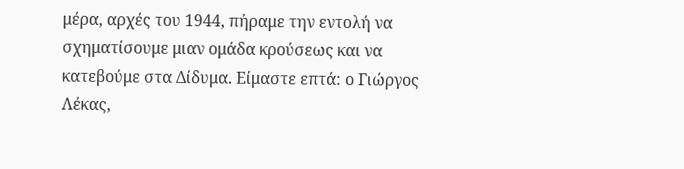μέρα, αρχές του 1944, πήραμε την εντολή να σχηματίσουμε μιαν ομάδα κρούσεως και να κατεβούμε στα Δίδυμα. Είμαστε επτά: ο Γιώργος Λέκας,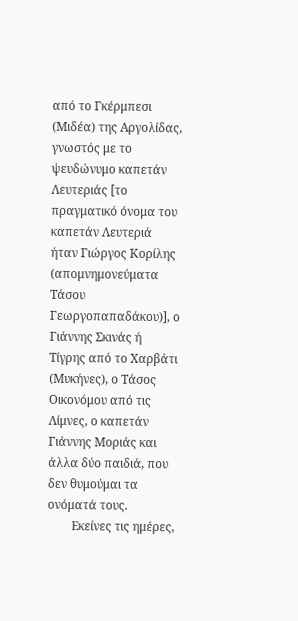από το Γκέρμπεσι (Μιδέα) της Αργολίδας, γνωστός με το ψευδώνυμο καπετάν Λευτεριάς [το πραγματικό όνομα του καπετάν Λευτεριά ήταν Γιώργος Κορίλης (απομνημονεύματα Τάσου Γεωργοπαπαδάκου)], ο Γιάννης Σκινάς ή Τίγρης από το Χαρβάτι (Μυκήνες), ο Τάσος Οικονόμου από τις Λίμνες, ο καπετάν Γιάννης Μοριάς και άλλα δύο παιδιά, που δεν θυμούμαι τα ονόματά τους.
        Εκείνες τις ημέρες,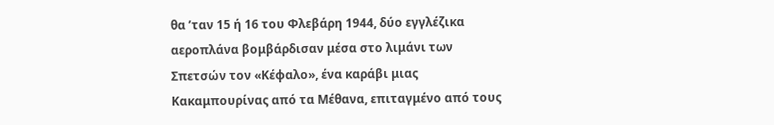θα ’ταν 15 ή 16 του Φλεβάρη 1944, δύο εγγλέζικα αεροπλάνα βομβάρδισαν μέσα στο λιμάνι των Σπετσών τον «Κέφαλο», ένα καράβι μιας Κακαμπουρίνας από τα Μέθανα, επιταγμένο από τους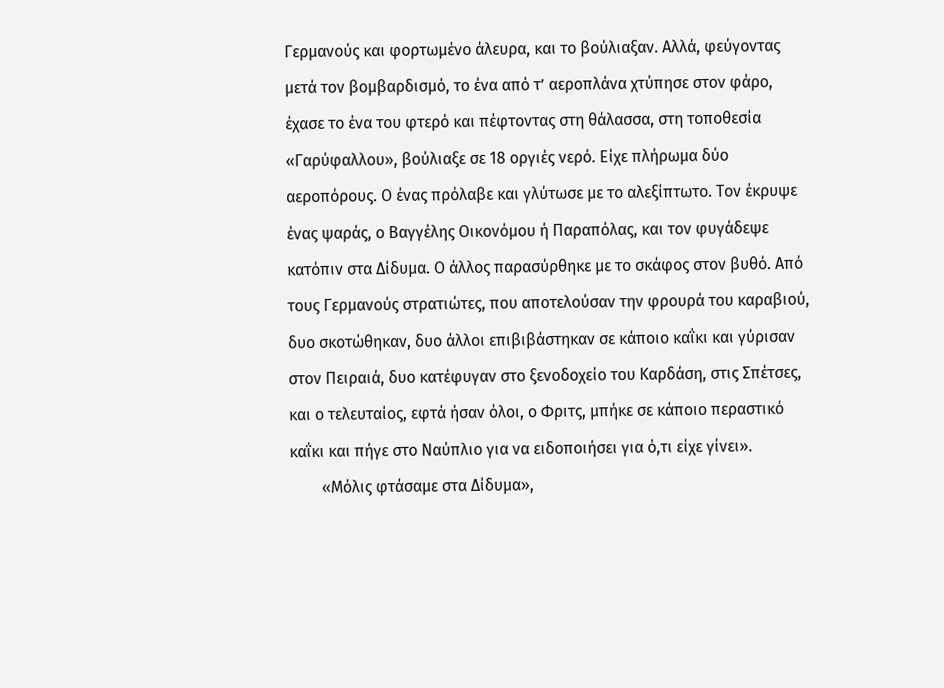Γερμανούς και φορτωμένο άλευρα, και το βούλιαξαν. Αλλά, φεύγοντας μετά τον βομβαρδισμό, το ένα από τ’ αεροπλάνα χτύπησε στον φάρο, έχασε το ένα του φτερό και πέφτοντας στη θάλασσα, στη τοποθεσία «Γαρύφαλλου», βούλιαξε σε 18 οργιές νερό. Είχε πλήρωμα δύο αεροπόρους. Ο ένας πρόλαβε και γλύτωσε με το αλεξίπτωτο. Τον έκρυψε ένας ψαράς, ο Βαγγέλης Οικονόμου ή Παραπόλας, και τον φυγάδεψε κατόπιν στα Δίδυμα. Ο άλλος παρασύρθηκε με το σκάφος στον βυθό. Από τους Γερμανούς στρατιώτες, που αποτελούσαν την φρουρά του καραβιού, δυο σκοτώθηκαν, δυο άλλοι επιβιβάστηκαν σε κάποιο καΐκι και γύρισαν στον Πειραιά, δυο κατέφυγαν στο ξενοδοχείο του Καρδάση, στις Σπέτσες, και ο τελευταίος, εφτά ήσαν όλοι, ο Φριτς, μπήκε σε κάποιο περαστικό καΐκι και πήγε στο Ναύπλιο για να ειδοποιήσει για ό,τι είχε γίνει».
        «Μόλις φτάσαμε στα Δίδυμα»,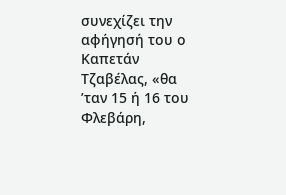συνεχίζει την αφήγησή του ο Καπετάν Τζαβέλας, «θα ’ταν 15 ή 16 του Φλεβάρη,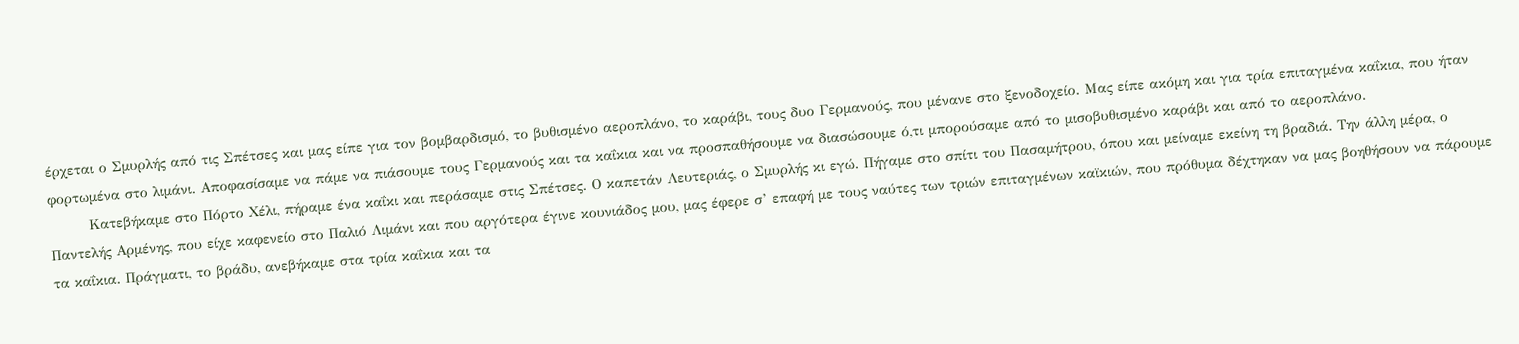έρχεται ο Σμυρλής από τις Σπέτσες και μας είπε για τον βομβαρδισμό, το βυθισμένο αεροπλάνο, το καράβι, τους δυο Γερμανούς, που μένανε στο ξενοδοχείο. Μας είπε ακόμη και για τρία επιταγμένα καΐκια, που ήταν φορτωμένα στο λιμάνι. Αποφασίσαμε να πάμε να πιάσουμε τους Γερμανούς και τα καΐκια και να προσπαθήσουμε να διασώσουμε ό,τι μπορούσαμε από το μισοβυθισμένο καράβι και από το αεροπλάνο.
        Κατεβήκαμε στο Πόρτο Χέλι, πήραμε ένα καΐκι και περάσαμε στις Σπέτσες. Ο καπετάν Λευτεριάς, ο Σμυρλής κι εγώ. Πήγαμε στο σπίτι του Πασαμήτρου, όπου και μείναμε εκείνη τη βραδιά. Την άλλη μέρα, ο Παντελής Αρμένης, που είχε καφενείο στο Παλιό Λιμάνι και που αργότερα έγινε κουνιάδος μου, μας έφερε σ’ επαφή με τους ναύτες των τριών επιταγμένων καϊκιών, που πρόθυμα δέχτηκαν να μας βοηθήσουν να πάρουμε τα καΐκια. Πράγματι, το βράδυ, ανεβήκαμε στα τρία καΐκια και τα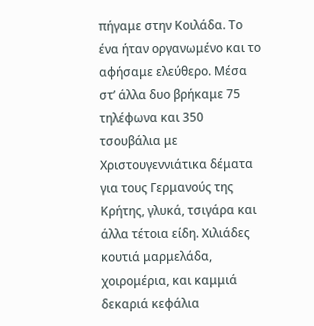πήγαμε στην Κοιλάδα. Το ένα ήταν οργανωμένο και το αφήσαμε ελεύθερο. Μέσα στ’ άλλα δυο βρήκαμε 75 τηλέφωνα και 350 τσουβάλια με Χριστουγεννιάτικα δέματα για τους Γερμανούς της Κρήτης, γλυκά, τσιγάρα και άλλα τέτοια είδη. Χιλιάδες κουτιά μαρμελάδα, χοιρομέρια, και καμμιά δεκαριά κεφάλια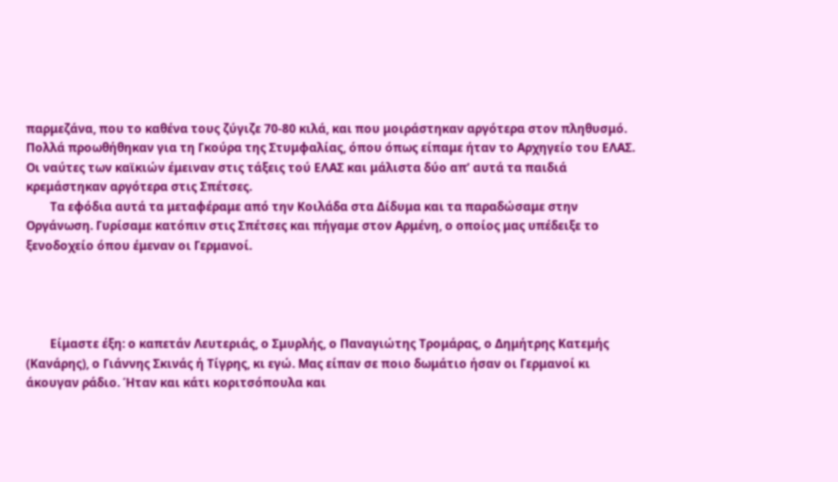παρμεζάνα, που το καθένα τους ζύγιζε 70-80 κιλά, και που μοιράστηκαν αργότερα στον πληθυσμό. Πολλά προωθήθηκαν για τη Γκούρα της Στυμφαλίας, όπου όπως είπαμε ήταν το Αρχηγείο του ΕΛΑΣ. Οι ναύτες των καϊκιών έμειναν στις τάξεις τού ΕΛΑΣ και μάλιστα δύο απ’ αυτά τα παιδιά κρεμάστηκαν αργότερα στις Σπέτσες.
        Τα εφόδια αυτά τα μεταφέραμε από την Κοιλάδα στα Δίδυμα και τα παραδώσαμε στην Οργάνωση. Γυρίσαμε κατόπιν στις Σπέτσες και πήγαμε στον Αρμένη, ο οποίος μας υπέδειξε το ξενοδοχείο όπου έμεναν οι Γερμανοί.




        Είμαστε έξη: ο καπετάν Λευτεριάς, ο Σμυρλής, ο Παναγιώτης Τρομάρας, ο Δημήτρης Κατεμής (Κανάρης), ο Γιάννης Σκινάς ή Τίγρης, κι εγώ. Μας είπαν σε ποιο δωμάτιο ήσαν οι Γερμανοί κι άκουγαν ράδιο. Ήταν και κάτι κοριτσόπουλα και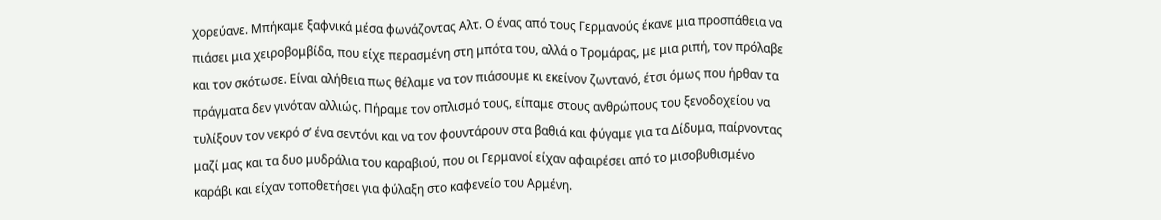χορεύανε. Μπήκαμε ξαφνικά μέσα φωνάζοντας Αλτ. Ο ένας από τους Γερμανούς έκανε μια προσπάθεια να πιάσει μια χειροβομβίδα, που είχε περασμένη στη μπότα του, αλλά ο Τρομάρας, με μια ριπή, τον πρόλαβε και τον σκότωσε. Είναι αλήθεια πως θέλαμε να τον πιάσουμε κι εκείνον ζωντανό, έτσι όμως που ήρθαν τα πράγματα δεν γινόταν αλλιώς. Πήραμε τον οπλισμό τους, είπαμε στους ανθρώπους του ξενοδοχείου να τυλίξουν τον νεκρό σ’ ένα σεντόνι και να τον φουντάρουν στα βαθιά και φύγαμε για τα Δίδυμα, παίρνοντας μαζί μας και τα δυο μυδράλια του καραβιού, που οι Γερμανοί είχαν αφαιρέσει από το μισοβυθισμένο καράβι και είχαν τοποθετήσει για φύλαξη στο καφενείο του Αρμένη.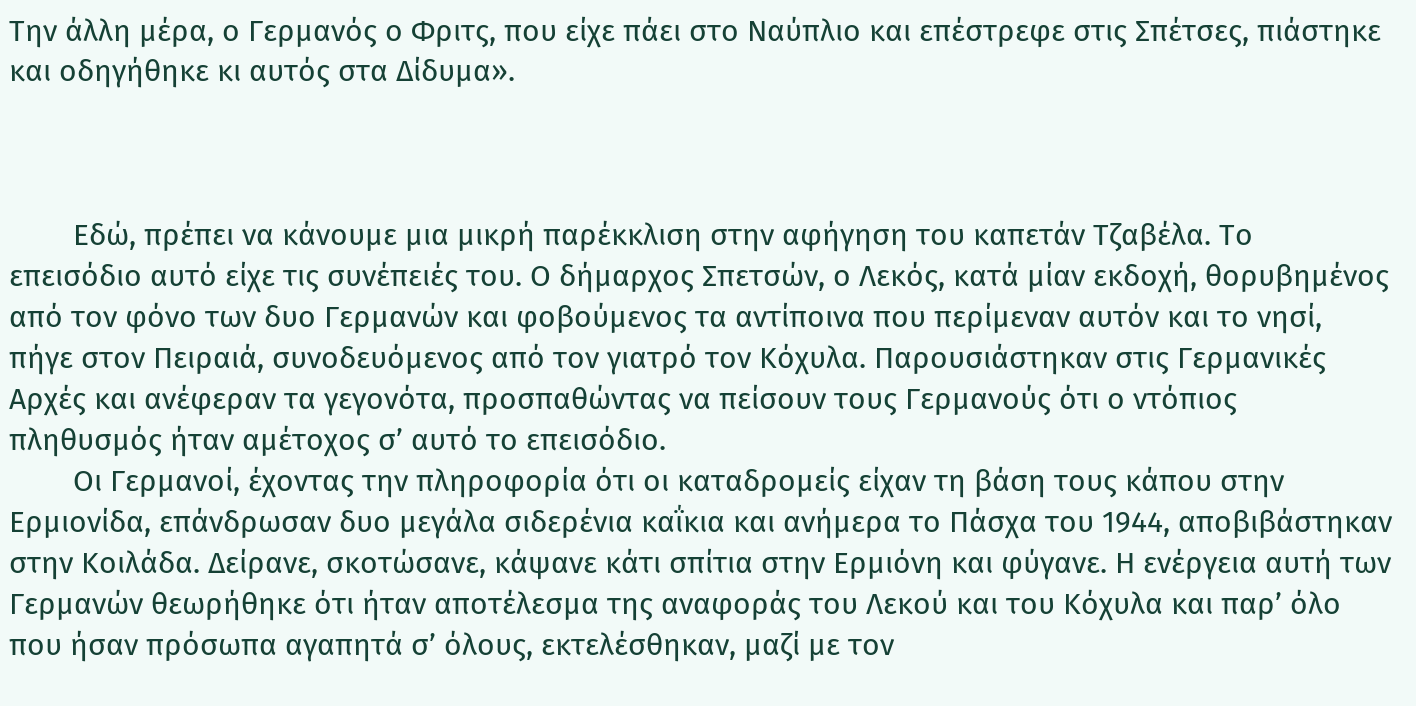Την άλλη μέρα, ο Γερμανός ο Φριτς, που είχε πάει στο Ναύπλιο και επέστρεφε στις Σπέτσες, πιάστηκε και οδηγήθηκε κι αυτός στα Δίδυμα».



        Εδώ, πρέπει να κάνουμε μια μικρή παρέκκλιση στην αφήγηση του καπετάν Τζαβέλα. Το επεισόδιο αυτό είχε τις συνέπειές του. Ο δήμαρχος Σπετσών, ο Λεκός, κατά μίαν εκδοχή, θορυβημένος από τον φόνο των δυο Γερμανών και φοβούμενος τα αντίποινα που περίμεναν αυτόν και το νησί, πήγε στον Πειραιά, συνοδευόμενος από τον γιατρό τον Κόχυλα. Παρουσιάστηκαν στις Γερμανικές Αρχές και ανέφεραν τα γεγονότα, προσπαθώντας να πείσουν τους Γερμανούς ότι ο ντόπιος πληθυσμός ήταν αμέτοχος σ’ αυτό το επεισόδιο.
        Οι Γερμανοί, έχοντας την πληροφορία ότι οι καταδρομείς είχαν τη βάση τους κάπου στην Ερμιονίδα, επάνδρωσαν δυο μεγάλα σιδερένια καΐκια και ανήμερα το Πάσχα του 1944, αποβιβάστηκαν στην Κοιλάδα. Δείρανε, σκοτώσανε, κάψανε κάτι σπίτια στην Ερμιόνη και φύγανε. Η ενέργεια αυτή των Γερμανών θεωρήθηκε ότι ήταν αποτέλεσμα της αναφοράς του Λεκού και του Κόχυλα και παρ’ όλο που ήσαν πρόσωπα αγαπητά σ’ όλους, εκτελέσθηκαν, μαζί με τον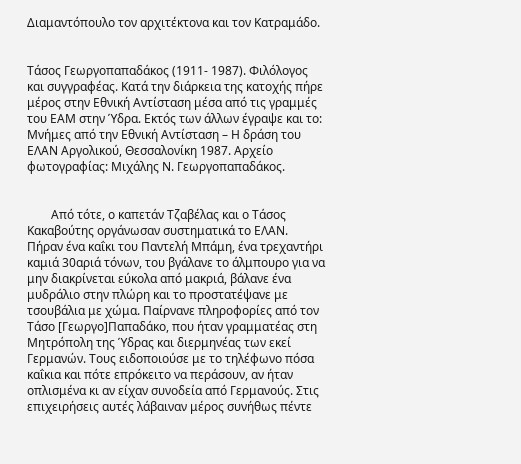Διαμαντόπουλο τον αρχιτέκτονα και τον Κατραμάδο.


Τάσος Γεωργοπαπαδάκος (1911- 1987). Φιλόλογος και συγγραφέας. Κατά την διάρκεια της κατοχής πήρε μέρος στην Εθνική Αντίσταση μέσα από τις γραμμές του ΕΑΜ στην Ύδρα. Εκτός των άλλων έγραψε και το: Μνήμες από την Εθνική Αντίσταση – Η δράση του ΕΛΑΝ Αργολικού, Θεσσαλονίκη 1987. Αρχείο φωτογραφίας: Μιχάλης Ν. Γεωργοπαπαδάκος.


        Από τότε, ο καπετάν Τζαβέλας και ο Τάσος Κακαβούτης οργάνωσαν συστηματικά το ΕΛΑΝ. Πήραν ένα καΐκι του Παντελή Μπάμη, ένα τρεχαντήρι καμιά 30αριά τόνων, του βγάλανε το άλμπουρο για να μην διακρίνεται εύκολα από μακριά, βάλανε ένα μυδράλιο στην πλώρη και το προστατέψανε με τσουβάλια με χώμα. Παίρνανε πληροφορίες από τον Τάσο [Γεωργο]Παπαδάκο, που ήταν γραμματέας στη Μητρόπολη της Ύδρας και διερμηνέας των εκεί Γερμανών. Τους ειδοποιούσε με το τηλέφωνο πόσα καΐκια και πότε επρόκειτο να περάσουν, αν ήταν οπλισμένα κι αν είχαν συνοδεία από Γερμανούς. Στις επιχειρήσεις αυτές λάβαιναν μέρος συνήθως πέντε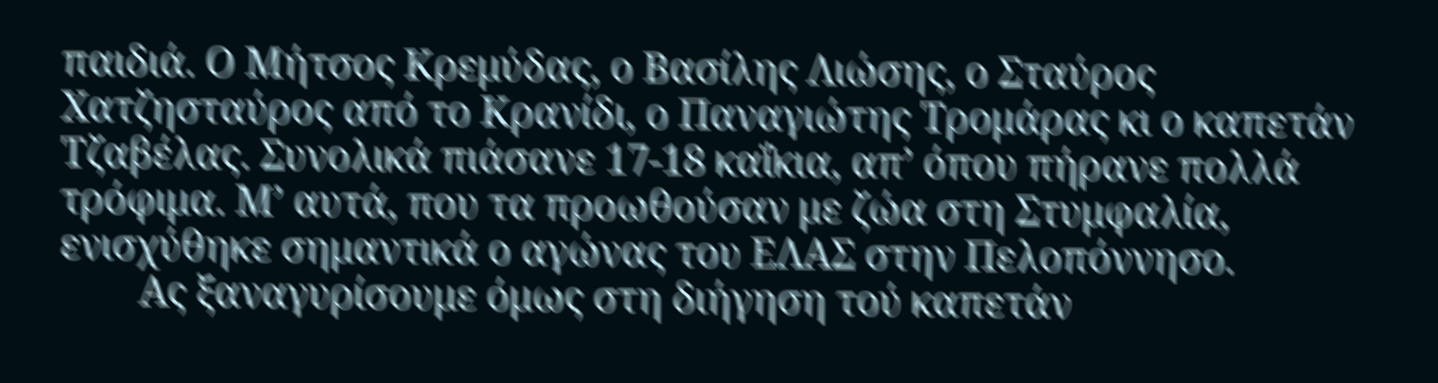παιδιά. Ο Μήτσος Κρεμύδας, ο Βασίλης Λιώσης, ο Σταύρος Χατζησταύρος από το Κρανίδι, ο Παναγιώτης Τρομάρας κι ο καπετάν Τζαβέλας. Συνολικά πιάσανε 17-18 καΐκια, απ’ όπου πήρανε πολλά τρόφιμα. Μ’ αυτά, που τα προωθούσαν με ζώα στη Στυμφαλία, ενισχύθηκε σημαντικά ο αγώνας του ΕΛΑΣ στην Πελοπόννησο.
        Ας ξαναγυρίσουμε όμως στη διήγηση τού καπετάν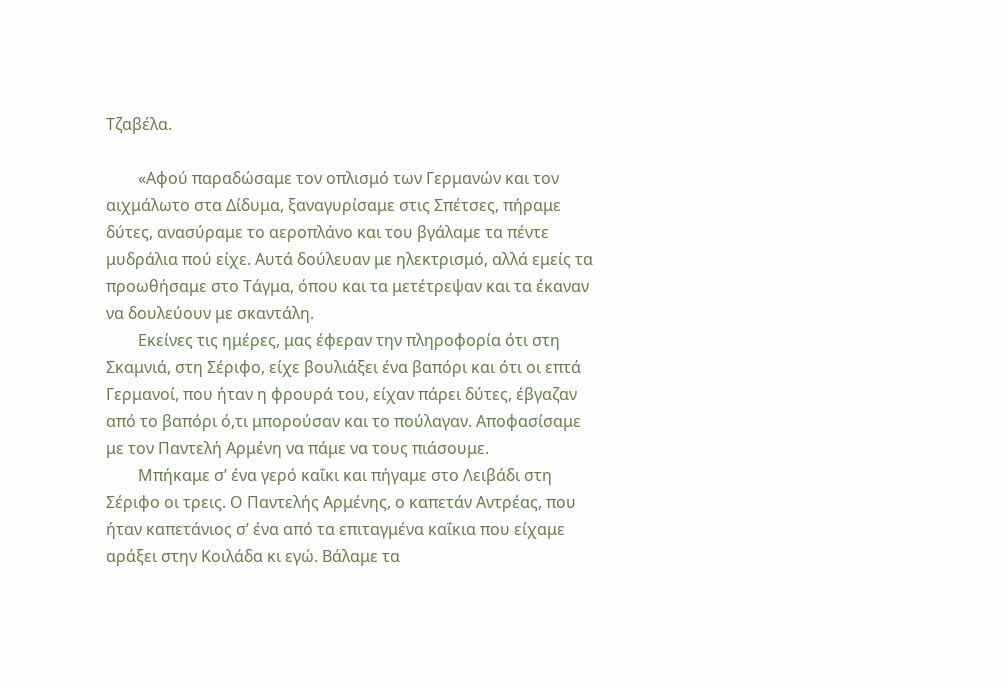Τζαβέλα.

        «Αφού παραδώσαμε τον οπλισμό των Γερμανών και τον αιχμάλωτο στα Δίδυμα, ξαναγυρίσαμε στις Σπέτσες, πήραμε δύτες, ανασύραμε το αεροπλάνο και του βγάλαμε τα πέντε μυδράλια πού είχε. Αυτά δούλευαν με ηλεκτρισμό, αλλά εμείς τα προωθήσαμε στο Τάγμα, όπου και τα μετέτρεψαν και τα έκαναν να δουλεύουν με σκαντάλη.
        Εκείνες τις ημέρες, μας έφεραν την πληροφορία ότι στη Σκαμνιά, στη Σέριφο, είχε βουλιάξει ένα βαπόρι και ότι οι επτά Γερμανοί, που ήταν η φρουρά του, είχαν πάρει δύτες, έβγαζαν από το βαπόρι ό,τι μπορούσαν και το πούλαγαν. Αποφασίσαμε με τον Παντελή Αρμένη να πάμε να τους πιάσουμε.
        Μπήκαμε σ’ ένα γερό καΐκι και πήγαμε στο Λειβάδι στη Σέριφο οι τρεις. Ο Παντελής Αρμένης, ο καπετάν Αντρέας, που ήταν καπετάνιος σ’ ένα από τα επιταγμένα καΐκια που είχαμε αράξει στην Κοιλάδα κι εγώ. Βάλαμε τα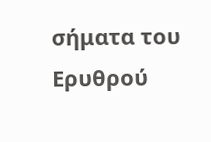σήματα του Ερυθρού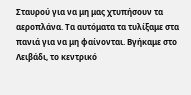Σταυρού για να μη μας χτυπήσουν τα αεροπλάνα. Τα αυτόματα τα τυλίξαμε στα πανιά για να μη φαίνονται. Βγήκαμε στο Λειβάδι, το κεντρικό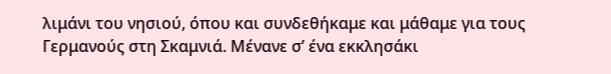λιμάνι του νησιού, όπου και συνδεθήκαμε και μάθαμε για τους Γερμανούς στη Σκαμνιά. Μένανε σ’ ένα εκκλησάκι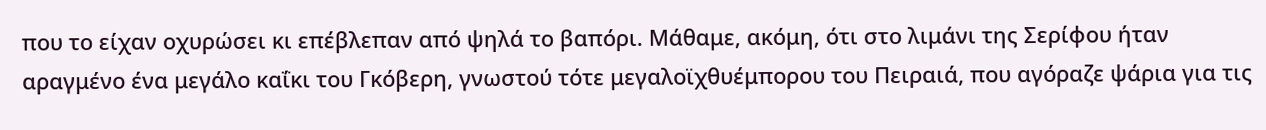που το είχαν οχυρώσει κι επέβλεπαν από ψηλά το βαπόρι. Μάθαμε, ακόμη, ότι στο λιμάνι της Σερίφου ήταν αραγμένο ένα μεγάλο καΐκι του Γκόβερη, γνωστού τότε μεγαλοϊχθυέμπορου του Πειραιά, που αγόραζε ψάρια για τις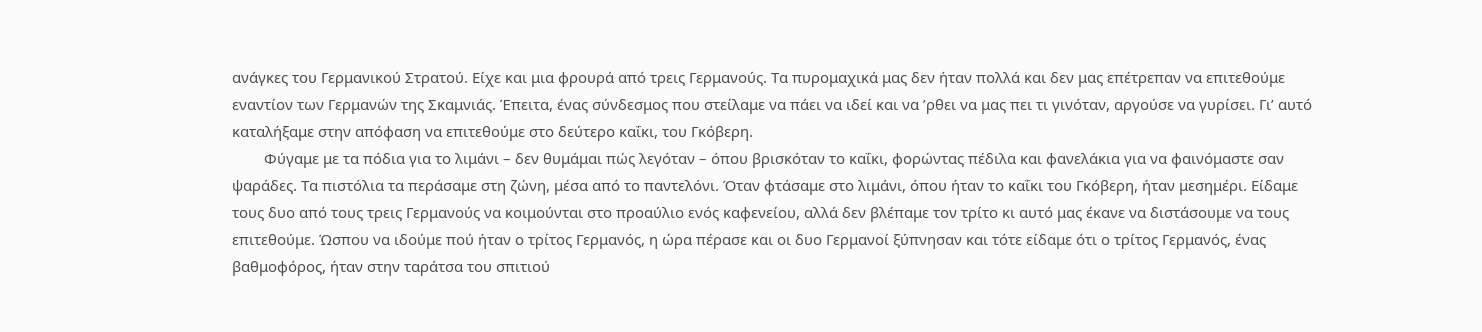ανάγκες του Γερμανικού Στρατού. Είχε και μια φρουρά από τρεις Γερμανούς. Τα πυρομαχικά μας δεν ήταν πολλά και δεν μας επέτρεπαν να επιτεθούμε εναντίον των Γερμανών της Σκαμνιάς. Έπειτα, ένας σύνδεσμος που στείλαμε να πάει να ιδεί και να ’ρθει να μας πει τι γινόταν, αργούσε να γυρίσει. Γι’ αυτό καταλήξαμε στην απόφαση να επιτεθούμε στο δεύτερο καΐκι, του Γκόβερη.
        Φύγαμε με τα πόδια για το λιμάνι – δεν θυμάμαι πώς λεγόταν – όπου βρισκόταν το καΐκι, φορώντας πέδιλα και φανελάκια για να φαινόμαστε σαν ψαράδες. Τα πιστόλια τα περάσαμε στη ζώνη, μέσα από το παντελόνι. Όταν φτάσαμε στο λιμάνι, όπου ήταν το καΐκι του Γκόβερη, ήταν μεσημέρι. Είδαμε τους δυο από τους τρεις Γερμανούς να κοιμούνται στο προαύλιο ενός καφενείου, αλλά δεν βλέπαμε τον τρίτο κι αυτό μας έκανε να διστάσουμε να τους επιτεθούμε. Ώσπου να ιδούμε πού ήταν ο τρίτος Γερμανός, η ώρα πέρασε και οι δυο Γερμανοί ξύπνησαν και τότε είδαμε ότι ο τρίτος Γερμανός, ένας βαθμοφόρος, ήταν στην ταράτσα του σπιτιού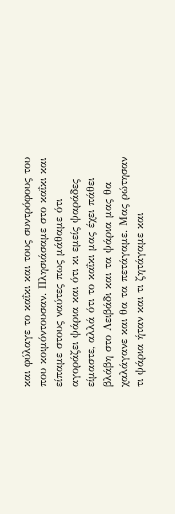και φύλαγε το καΐκι και τους συντρόφους του που κοιμόντουσαν. Πλησιάσαμε στο καΐκι και είπαμε στους ναύτες πως μάθαμε ότι αγοράζει ψάρια και ότι κι εμείς ψαράδες είμαστε, αλλά ότι το καΐκι μας έχει πάθει βλάβη στο Λειβάδι και τα ψάρια μας θα χαλάγανε και θα τα πετάγαμε. Μας ρώτησαν τι ψάρια ήταν και τι ζητάγαμε και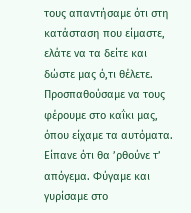τους απαντήσαμε ότι στη κατάσταση που είμαστε, ελάτε να τα δείτε και δώστε μας ό,τι θέλετε. Προσπαθούσαμε να τους φέρουμε στο καΐκι μας, όπου είχαμε τα αυτόματα. Είπανε ότι θα ’ρθούνε τ’ απόγεμα. Φύγαμε και γυρίσαμε στο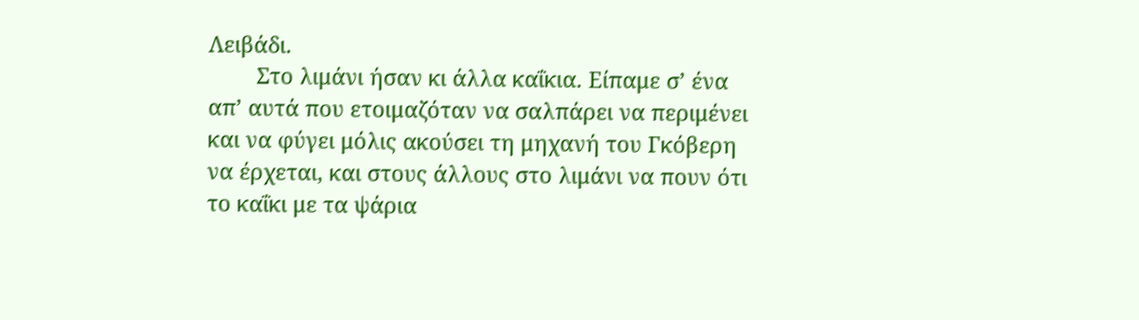Λειβάδι.
        Στο λιμάνι ήσαν κι άλλα καΐκια. Είπαμε σ’ ένα απ’ αυτά που ετοιμαζόταν να σαλπάρει να περιμένει και να φύγει μόλις ακούσει τη μηχανή του Γκόβερη να έρχεται, και στους άλλους στο λιμάνι να πουν ότι το καΐκι με τα ψάρια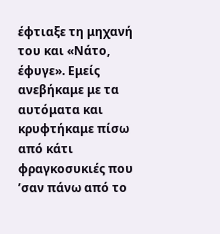έφτιαξε τη μηχανή του και «Νάτο, έφυγε». Εμείς ανεβήκαμε με τα αυτόματα και κρυφτήκαμε πίσω από κάτι φραγκοσυκιές που ’σαν πάνω από το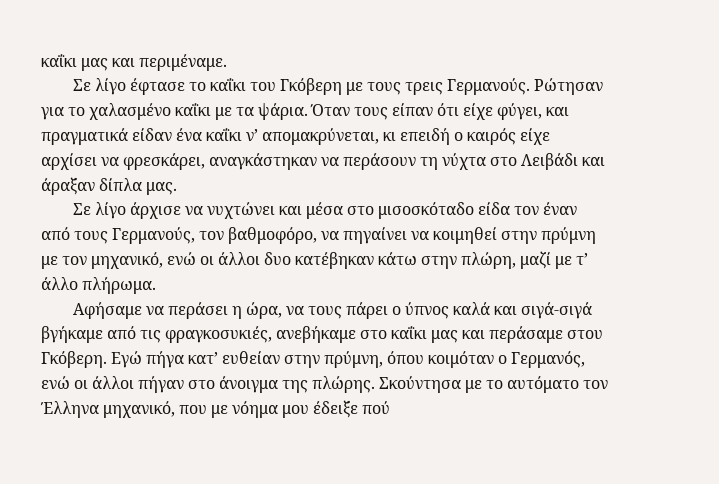καΐκι μας και περιμέναμε.
        Σε λίγο έφτασε το καΐκι του Γκόβερη με τους τρεις Γερμανούς. Ρώτησαν για το χαλασμένο καΐκι με τα ψάρια. Όταν τους είπαν ότι είχε φύγει, και πραγματικά είδαν ένα καΐκι ν’ απομακρύνεται, κι επειδή ο καιρός είχε αρχίσει να φρεσκάρει, αναγκάστηκαν να περάσουν τη νύχτα στο Λειβάδι και άραξαν δίπλα μας.
        Σε λίγο άρχισε να νυχτώνει και μέσα στο μισοσκόταδο είδα τον έναν από τους Γερμανούς, τον βαθμοφόρο, να πηγαίνει να κοιμηθεί στην πρύμνη με τον μηχανικό, ενώ οι άλλοι δυο κατέβηκαν κάτω στην πλώρη, μαζί με τ’ άλλο πλήρωμα.
        Αφήσαμε να περάσει η ώρα, να τους πάρει ο ύπνος καλά και σιγά-σιγά βγήκαμε από τις φραγκοσυκιές, ανεβήκαμε στο καΐκι μας και περάσαμε στου Γκόβερη. Εγώ πήγα κατ’ ευθείαν στην πρύμνη, όπου κοιμόταν ο Γερμανός, ενώ οι άλλοι πήγαν στο άνοιγμα της πλώρης. Σκούντησα με το αυτόματο τον Έλληνα μηχανικό, που με νόημα μου έδειξε πού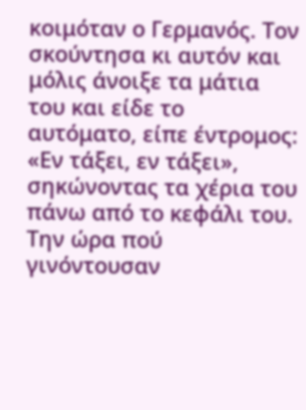κοιμόταν ο Γερμανός. Τον σκούντησα κι αυτόν και μόλις άνοιξε τα μάτια του και είδε το αυτόματο, είπε έντρομος: «Εν τάξει, εν τάξει», σηκώνοντας τα χέρια του πάνω από το κεφάλι του. Την ώρα πού γινόντουσαν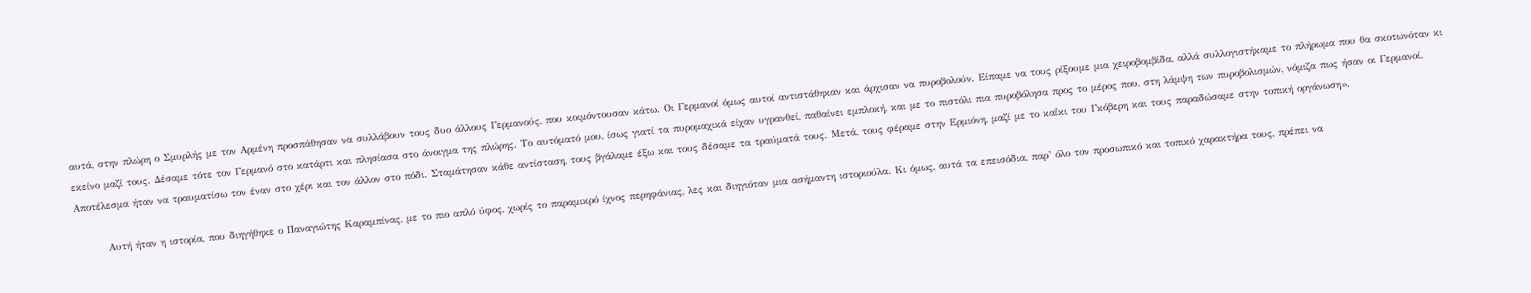αυτά, στην πλώρη ο Σμυρλής με τον Αρμένη προσπάθησαν να συλλάβουν τους δυο άλλους Γερμανούς, που κοιμόντουσαν κάτω. Οι Γερμανοί όμως αυτοί αντιστάθηκαν και άρχισαν να πυροβολούν. Είπαμε να τους ρίξουμε μια χειροβομβίδα, αλλά συλλογιστήκαμε το πλήρωμα που θα σκοτωνόταν κι εκείνο μαζί τους. Δέσαμε τότε τον Γερμανό στο κατάρτι και πλησίασα στο άνοιγμα της πλώρης. Το αυτόματό μου, ίσως γιατί τα πυρομαχικά είχαν υγρανθεί, παθαίνει εμπλοκή, και με το πιστόλι πια πυροβόλησα προς το μέρος που, στη λάμψη των πυροβολισμών, νόμιζα πως ήσαν οι Γερμανοί. Αποτέλεσμα ήταν να τραυματίσω τον έναν στο χέρι και τον άλλον στο πόδι. Σταμάτησαν κάθε αντίσταση, τους βγάλαμε έξω και τους δέσαμε τα τραύματά τους. Μετά, τους φέραμε στην Ερμιόνη, μαζί με το καΐκι του Γκόβερη και τους παραδώσαμε στην τοπική οργάνωση».

        Αυτή ήταν η ιστορία, που διηγήθηκε ο Παναγιώτης Καραμπίνας, με το πιο απλό ύφος, χωρίς το παραμικρό ίχνος περηφάνιας, λες και διηγιόταν μια ασήμαντη ιστοριούλα. Κι όμως, αυτά τα επεισόδια, παρ’ όλο τον προσωπικό και τοπικό χαρακτήρα τους, πρέπει να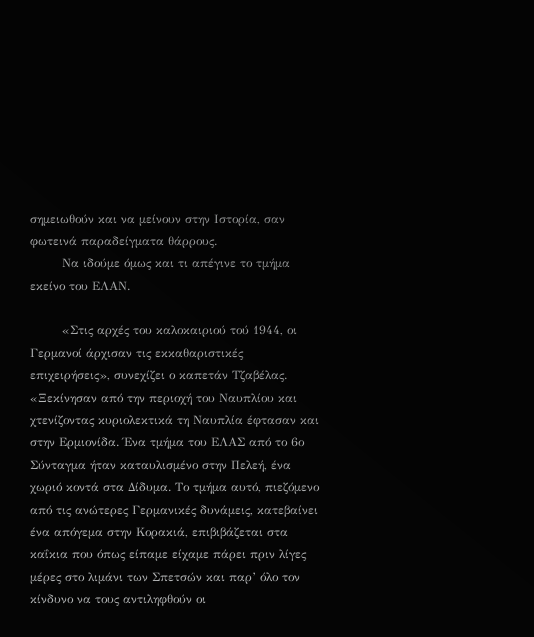σημειωθούν και να μείνουν στην Ιστορία, σαν φωτεινά παραδείγματα θάρρους.
        Να ιδούμε όμως και τι απέγινε το τμήμα εκείνο του ΕΛΑΝ.

        «Στις αρχές του καλοκαιριού τού 1944, οι Γερμανοί άρχισαν τις εκκαθαριστικές επιχειρήσεις», συνεχίζει ο καπετάν Τζαβέλας. «Ξεκίνησαν από την περιοχή του Ναυπλίου και χτενίζοντας κυριολεκτικά τη Ναυπλία έφτασαν και στην Ερμιονίδα. Ένα τμήμα του ΕΛΑΣ από το 6ο Σύνταγμα ήταν καταυλισμένο στην Πελεή, ένα χωριό κοντά στα Δίδυμα. Το τμήμα αυτό, πιεζόμενο από τις ανώτερες Γερμανικές δυνάμεις, κατεβαίνει ένα απόγεμα στην Κορακιά, επιβιβάζεται στα καΐκια που όπως είπαμε είχαμε πάρει πριν λίγες μέρες στο λιμάνι των Σπετσών και παρ’ όλο τον κίνδυνο να τους αντιληφθούν οι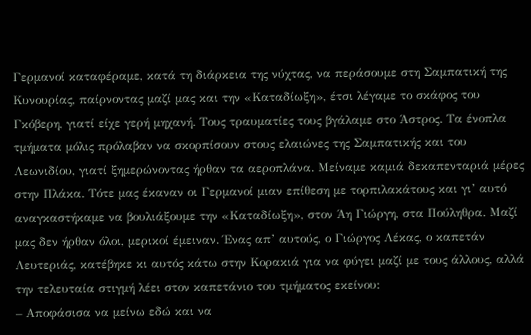Γερμανοί καταφέραμε, κατά τη διάρκεια της νύχτας, να περάσουμε στη Σαμπατική της Κυνουρίας, παίρνοντας μαζί μας και την «Καταδίωξη», έτσι λέγαμε το σκάφος του Γκόβερη, γιατί είχε γερή μηχανή. Τους τραυματίες τους βγάλαμε στο Άστρος. Τα ένοπλα τμήματα μόλις πρόλαβαν να σκορπίσουν στους ελαιώνες της Σαμπατικής και του Λεωνιδίου, γιατί ξημερώνοντας ήρθαν τα αεροπλάνα. Μείναμε καμιά δεκαπενταριά μέρες στην Πλάκα. Τότε μας έκαναν οι Γερμανοί μιαν επίθεση με τορπιλακάτους και γι’ αυτό αναγκαστήκαμε να βουλιάξουμε την «Καταδίωξη», στον Άη Γιώργη, στα Πούληθρα. Μαζί μας δεν ήρθαν όλοι, μερικοί έμειναν. Ένας απ’ αυτούς, ο Γιώργος Λέκας, ο καπετάν Λευτεριάς, κατέβηκε κι αυτός κάτω στην Κορακιά για να φύγει μαζί με τους άλλους, αλλά την τελευταία στιγμή λέει στον καπετάνιο του τμήματος εκείνου:
– Αποφάσισα να μείνω εδώ και να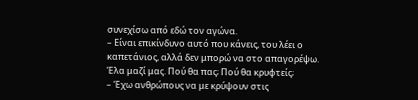συνεχίσω από εδώ τον αγώνα.
– Είναι επικίνδυνο αυτό που κάνεις, του λέει ο καπετάνιος, αλλά δεν μπορώ να στο απαγορέψω. Έλα μαζί μας. Πού θα πας; Πού θα κρυφτείς;
– Έχω ανθρώπους να με κρύψουν στις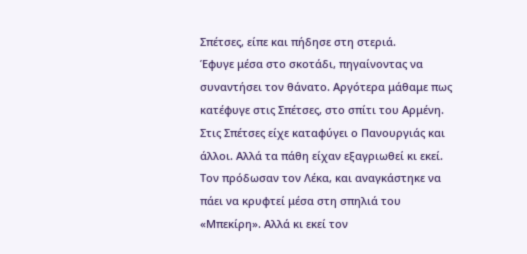Σπέτσες, είπε και πήδησε στη στεριά.
Έφυγε μέσα στο σκοτάδι, πηγαίνοντας να συναντήσει τον θάνατο. Αργότερα μάθαμε πως κατέφυγε στις Σπέτσες, στο σπίτι του Αρμένη. Στις Σπέτσες είχε καταφύγει ο Πανουργιάς και άλλοι. Αλλά τα πάθη είχαν εξαγριωθεί κι εκεί. Τον πρόδωσαν τον Λέκα, και αναγκάστηκε να πάει να κρυφτεί μέσα στη σπηλιά του «Μπεκίρη». Αλλά κι εκεί τον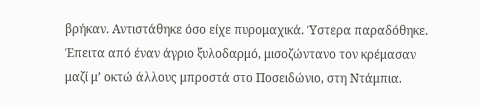βρήκαν. Αντιστάθηκε όσο είχε πυρομαχικά. Ύστερα παραδόθηκε. Έπειτα από έναν άγριο ξυλοδαρμό, μισοζώντανο τον κρέμασαν μαζί μ’ οκτώ άλλους μπροστά στο Ποσειδώνιο, στη Ντάμπια.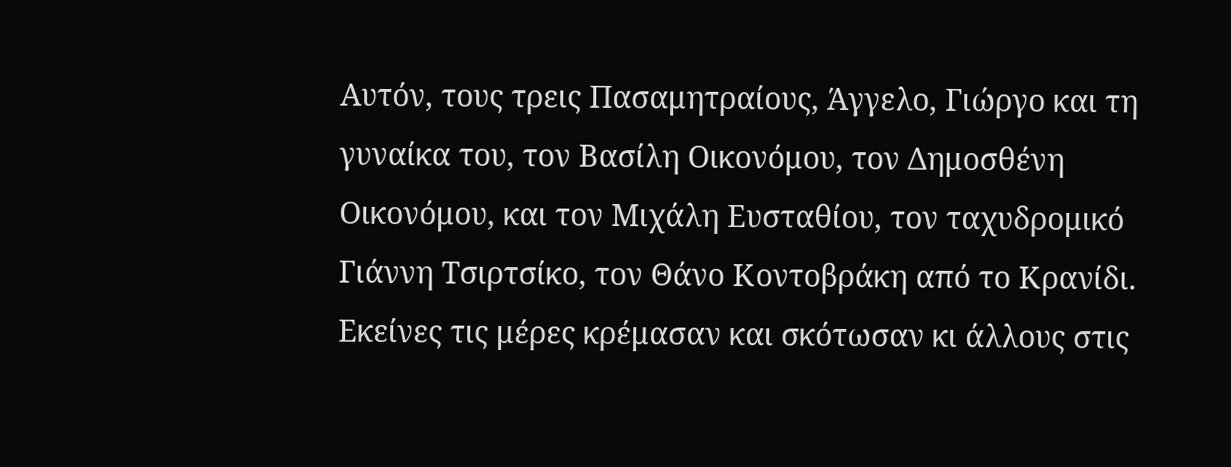Αυτόν, τους τρεις Πασαμητραίους, Άγγελο, Γιώργο και τη γυναίκα του, τον Βασίλη Οικονόμου, τον Δημοσθένη Οικονόμου, και τον Μιχάλη Ευσταθίου, τον ταχυδρομικό Γιάννη Τσιρτσίκο, τον Θάνο Κοντοβράκη από το Κρανίδι. Εκείνες τις μέρες κρέμασαν και σκότωσαν κι άλλους στις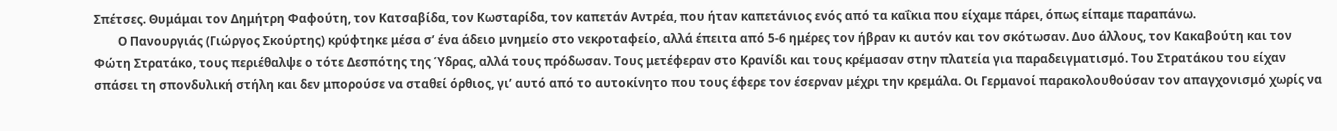Σπέτσες. Θυμάμαι τον Δημήτρη Φαφούτη, τον Κατσαβίδα, τον Κωσταρίδα, τον καπετάν Αντρέα, που ήταν καπετάνιος ενός από τα καΐκια που είχαμε πάρει, όπως είπαμε παραπάνω.
        Ο Πανουργιάς (Γιώργος Σκούρτης) κρύφτηκε μέσα σ’ ένα άδειο μνημείο στο νεκροταφείο, αλλά έπειτα από 5-6 ημέρες τον ήβραν κι αυτόν και τον σκότωσαν. Δυο άλλους, τον Κακαβούτη και τον Φώτη Στρατάκο, τους περιέθαλψε ο τότε Δεσπότης της Ύδρας, αλλά τους πρόδωσαν. Τους μετέφεραν στο Κρανίδι και τους κρέμασαν στην πλατεία για παραδειγματισμό. Του Στρατάκου του είχαν σπάσει τη σπονδυλική στήλη και δεν μπορούσε να σταθεί όρθιος, γι’ αυτό από το αυτοκίνητο που τους έφερε τον έσερναν μέχρι την κρεμάλα. Οι Γερμανοί παρακολουθούσαν τον απαγχονισμό χωρίς να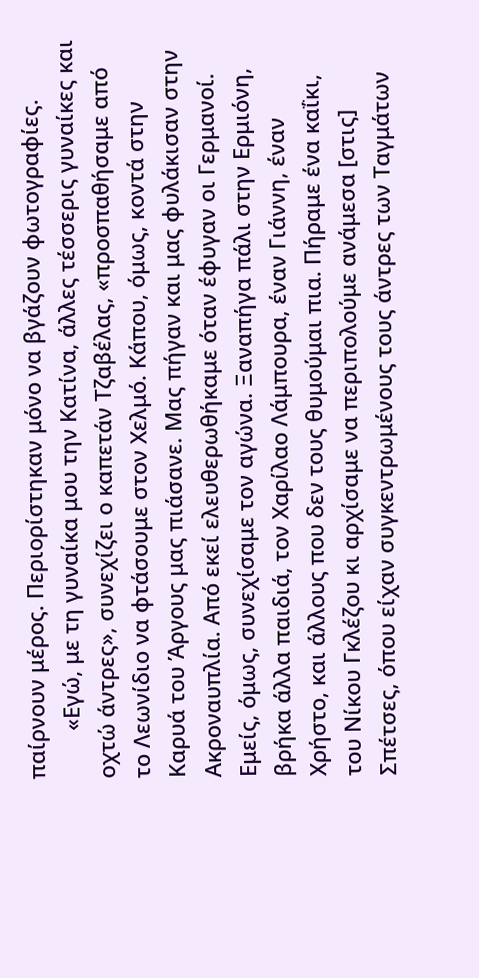παίρνουν μέρος. Περιορίστηκαν μόνο να βγάζουν φωτογραφίες.
        «Εγώ, με τη γυναίκα μου την Κατίνα, άλλες τέσσερις γυναίκες και οχτώ άντρες», συνεχίζει ο καπετάν Τζαβέλας, «προσπαθήσαμε από το Λεωνίδιο να φτάσουμε στον Χελμό. Κάπου, όμως, κοντά στην Καρυά του Άργους μας πιάσανε. Μας πήγαν και μας φυλάκισαν στην Ακροναυπλία. Από εκεί ελευθερωθήκαμε όταν έφυγαν οι Γερμανοί. Εμείς, όμως, συνεχίσαμε τον αγώνα. Ξαναπήγα πάλι στην Ερμιόνη, βρήκα άλλα παιδιά, τον Χαρίλαο Λάμπουρα, έναν Γιάννη, έναν Χρήστο, και άλλους που δεν τους θυμούμαι πια. Πήραμε ένα καΐκι, του Νίκου Γκλέζου κι αρχίσαμε να περιπολούμε ανάμεσα [στις] Σπέτσες, όπου είχαν συγκεντρωμένους τους άντρες των Ταγμάτων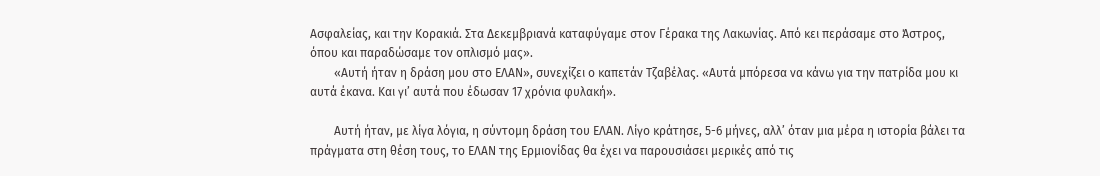Ασφαλείας, και την Κορακιά. Στα Δεκεμβριανά καταφύγαμε στον Γέρακα της Λακωνίας. Από κει περάσαμε στο Άστρος, όπου και παραδώσαμε τον οπλισμό μας».
        «Αυτή ήταν η δράση μου στο ΕΛΑΝ», συνεχίζει ο καπετάν Τζαβέλας. «Αυτά μπόρεσα να κάνω για την πατρίδα μου κι αυτά έκανα. Και γι’ αυτά που έδωσαν 17 χρόνια φυλακή».

        Αυτή ήταν, με λίγα λόγια, η σύντομη δράση του ΕΛΑΝ. Λίγο κράτησε, 5-6 μήνες, αλλ’ όταν μια μέρα η ιστορία βάλει τα πράγματα στη θέση τους, το ΕΛΑΝ της Ερμιονίδας θα έχει να παρουσιάσει μερικές από τις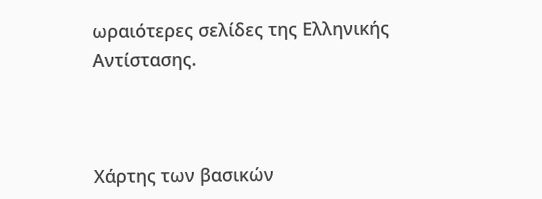ωραιότερες σελίδες της Ελληνικής Αντίστασης.



Χάρτης των βασικών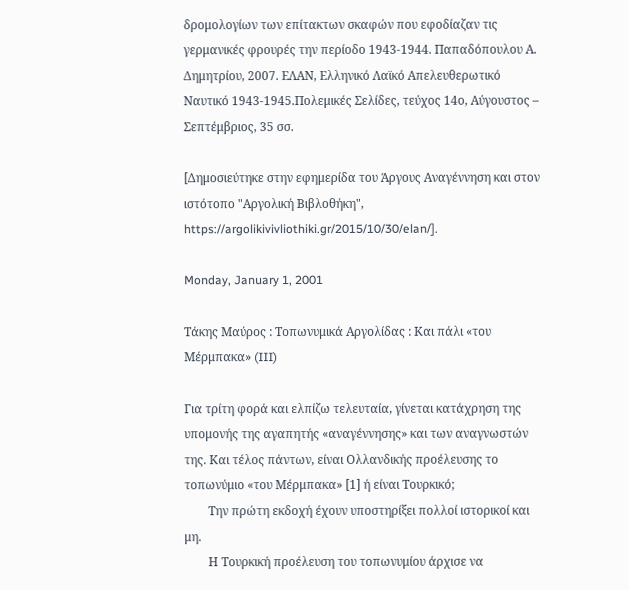δρομολογίων των επίτακτων σκαφών που εφοδίαζαν τις γερμανικές φρουρές την περίοδο 1943-1944. Παπαδόπουλου Α. Δημητρίου, 2007. ΕΛΑΝ, Ελληνικό Λαϊκό Απελευθερωτικό Ναυτικό 1943-1945.Πολεμικές Σελίδες, τεύχος 14ο, Αύγουστος – Σεπτέμβριος, 35 σσ.

[Δημοσιεύτηκε στην εφημερίδα του Άργους Αναγέννηση και στον ιστότοπο "Αργολική Βιβλοθήκη", https://argolikivivliothiki.gr/2015/10/30/elan/].

Monday, January 1, 2001

Τάκης Μαύρος : Τοπωνυμικά Αργολίδας : Και πάλι «του Μέρμπακα» (III)

Για τρίτη φορά και ελπίζω τελευταία, γίνεται κατάχρηση της υπομονής της αγαπητής «αναγέννησης» και των αναγνωστών της. Και τέλος πάντων, είναι Ολλανδικής προέλευσης το τοπωνύμιο «του Μέρμπακα» [1] ή είναι Τουρκικό;
        Την πρώτη εκδοχή έχουν υποστηρίξει πολλοί ιστορικοί και μη.
        Η Τουρκική προέλευση του τοπωνυμίου άρχισε να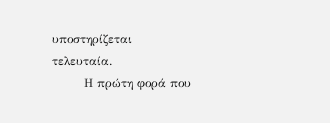υποστηρίζεται τελευταία.
        Η πρώτη φορά που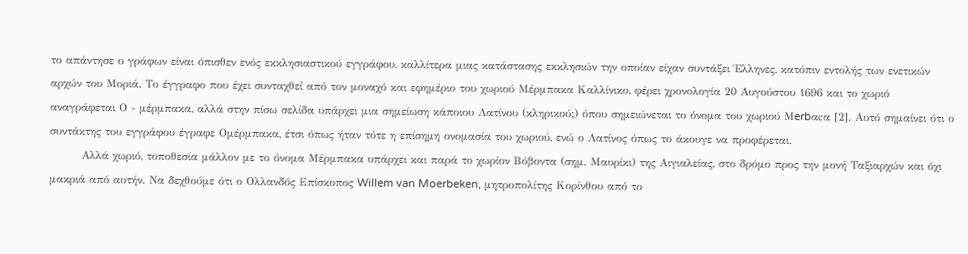το απάντησε ο γράφων είναι όπισθεν ενός εκκλησιαστικού εγγράφου, καλλίτερα μιας κατάστασης εκκλησιών την οποίαν είχαν συντάξει Έλληνες, κατόπιν εντολής των ενετικών αρχών του Μοριά. Το έγγραφο που έχει συνταχθεί από τον μοναχό και εφημέριο του χωριού Μέρμπακα Καλλίνικο, φέρει χρονολογία 20 Αυγούστου 1696 και το χωριό αναγράφεται Ο - μέρμπακα, αλλά στην πίσω σελίδα υπάρχει μια σημείωση κάποιου Λατίνου (κληρικού;) όπου σημειώνεται το όνομα του χωριού Μerbαcα [2]. Αυτό σημαίνει ότι ο συντάκτης του εγγράφου έγραφε Ομέρμπακα, έτσι όπως ήταν τότε η επίσημη ονομασία του χωριού, ενώ ο Λατίνος όπως το άκουγε να προφέρεται.
        Αλλά χωριό, τοποθεσία μάλλον με το όνομα Μέρμπακα υπάρχει και παρά το χωρίον Βόβοντα (σημ. Μαυρίκι) της Αιγιαλείας, στο δρόμο προς την μονή Ταξιαρχών και όχι μακριά από αυτήν. Να δεχθούμε ότι ο Ολλανδός Επίσκοπος Willem van Moerbeken, μητροπολίτης Κορίνθου από το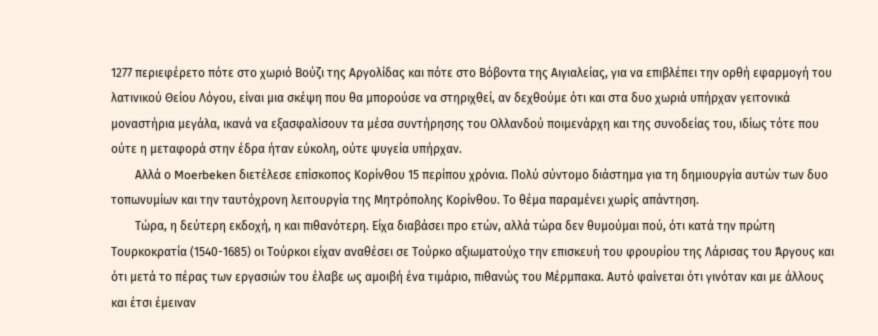1277 περιεφέρετο πότε στο χωριό Βούζι της Αργολίδας και πότε στο Βόβοντα της Αιγιαλείας, για να επιβλέπει την ορθή εφαρμογή του λατινικού Θείου Λόγου, είναι μια σκέψη που θα μπορούσε να στηριχθεί, αν δεχθούμε ότι και στα δυο χωριά υπήρχαν γειτονικά μοναστήρια μεγάλα, ικανά να εξασφαλίσουν τα μέσα συντήρησης του Ολλανδού ποιμενάρχη και της συνοδείας του, ιδίως τότε που ούτε η μεταφορά στην έδρα ήταν εύκολη, ούτε ψυγεία υπήρχαν.
        Αλλά ο Moerbeken διετέλεσε επίσκοπος Κορίνθου 15 περίπου χρόνια. Πολύ σύντομο διάστημα για τη δημιουργία αυτών των δυο τοπωνυμίων και την ταυτόχρονη λειτουργία της Μητρόπολης Κορίνθου. Το θέμα παραμένει χωρίς απάντηση.
        Τώρα, η δεύτερη εκδοχή, η και πιθανότερη. Είχα διαβάσει προ ετών, αλλά τώρα δεν θυμούμαι πού, ότι κατά την πρώτη Τουρκοκρατία (1540-1685) οι Τούρκοι είχαν αναθέσει σε Τούρκο αξιωματούχο την επισκευή του φρουρίου της Λάρισας του Άργους και ότι μετά το πέρας των εργασιών του έλαβε ως αμοιβή ένα τιμάριο, πιθανώς του Μέρμπακα. Αυτό φαίνεται ότι γινόταν και με άλλους και έτσι έμειναν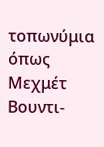τοπωνύμια όπως Μεχμέτ Βουντι-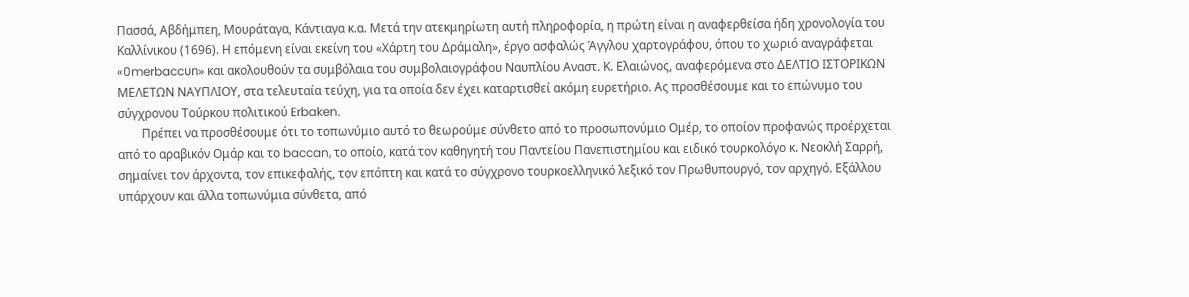Πασσά, Αβδήμπεη, Μουράταγα, Κάντιαγα κ.α. Μετά την ατεκμηρίωτη αυτή πληροφορία, η πρώτη είναι η αναφερθείσα ήδη χρονολογία του Καλλίνικου (1696). Η επόμενη είναι εκείνη του «Χάρτη του Δράμαλη», έργο ασφαλώς Άγγλου χαρτογράφου, όπου το χωριό αναγράφεται «0merbaccυn» και ακολουθούν τα συμβόλαια του συμβολαιογράφου Ναυπλίου Αναστ. Κ. Ελαιώνος, αναφερόμενα στο ΔΕΛΤΙΟ ΙΣΤΟΡΙΚΩΝ ΜΕΛΕΤΩΝ ΝΑΥΠΛΙΟΥ, στα τελευταία τεύχη, για τα οποία δεν έχει καταρτισθεί ακόμη ευρετήριο. Ας προσθέσουμε και το επώνυμο του σύγχρονου Τούρκου πολιτικού Erbaken.
        Πρέπει να προσθέσουμε ότι το τοπωνύμιο αυτό το θεωρούμε σύνθετο από το προσωπονύμιο Ομέρ, το οποίον προφανώς προέρχεται από το αραβικόν Ομάρ και το baccan, το οποίο, κατά τον καθηγητή του Παντείου Πανεπιστημίου και ειδικό τουρκολόγο κ. Νεοκλή Σαρρή, σημαίνει τον άρχοντα, τον επικεφαλής, τον επόπτη και κατά το σύγχρονο τουρκοελληνικό λεξικό τον Πρωθυπουργό, τον αρχηγό. Εξάλλου υπάρχουν και άλλα τοπωνύμια σύνθετα, από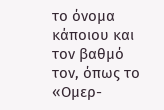το όνομα κάποιου και τον βαθμό τον, όπως το «Ομερ-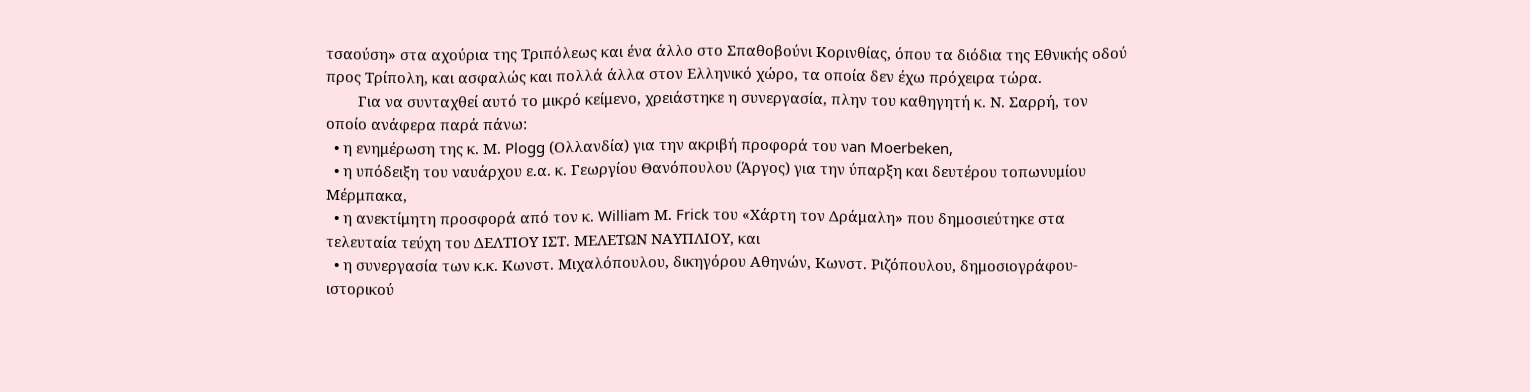τσαούση» στα αχούρια της Τριπόλεως και ένα άλλο στο Σπαθοβούνι Κορινθίας, όπου τα διόδια της Εθνικής οδού προς Τρίπολη, και ασφαλώς και πολλά άλλα στον Ελληνικό χώρο, τα οποία δεν έχω πρόχειρα τώρα.
        Για να συνταχθεί αυτό το μικρό κείμενο, χρειάστηκε η συνεργασία, πλην του καθηγητή κ. Ν. Σαρρή, τον οποίο ανάφερα παρά πάνω:
  • η ενημέρωση της κ. Μ. Plogg (Ολλανδία) για την ακριβή προφορά του νan Moerbeken,
  • η υπόδειξη του ναυάρχου ε.α. κ. Γεωργίου Θανόπουλου (Άργος) για την ύπαρξη και δευτέρου τοπωνυμίου Μέρμπακα,
  • η ανεκτίμητη προσφορά από τον κ. William Μ. Frick του «Χάρτη τον Δράμαλη» που δημοσιεύτηκε στα τελευταία τεύχη του ΔΕΛΤΙΟΥ ΙΣΤ. ΜΕΛΕΤΩΝ ΝΑΥΠΛΙΟΥ, και
  • η συνεργασία των κ.κ. Κωνστ. Μιχαλόπουλου, δικηγόρου Αθηνών, Κωνστ. Ριζόπουλου, δημοσιογράφου-ιστορικού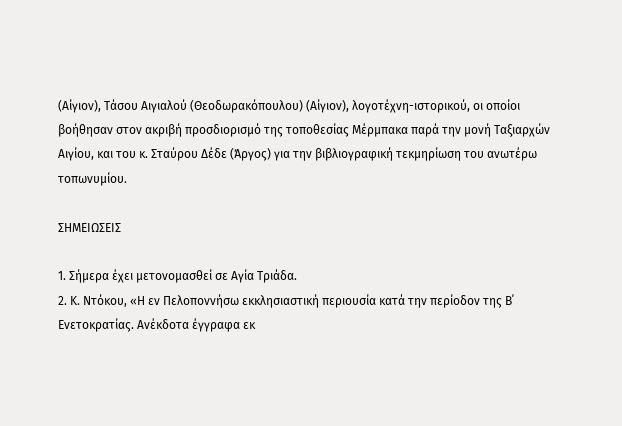(Αίγιον), Τάσου Αιγιαλού (Θεοδωρακόπουλου) (Αίγιον), λογοτέχνη-ιστορικού, οι οποίοι βοήθησαν στον ακριβή προσδιορισμό της τοποθεσίας Μέρμπακα παρά την μονή Ταξιαρχών Αιγίου, και του κ. Σταύρου Δέδε (Άργος) για την βιβλιογραφική τεκμηρίωση του ανωτέρω τοπωνυμίου.

ΣΗΜΕΙΩΣΕΙΣ

1. Σήμερα έχει μετονομασθεί σε Αγία Τριάδα.
2. Κ. Ντόκου, «Η εν Πελοποννήσω εκκλησιαστική περιουσία κατά την περίοδον της Β΄ Ενετοκρατίας. Ανέκδοτα έγγραφα εκ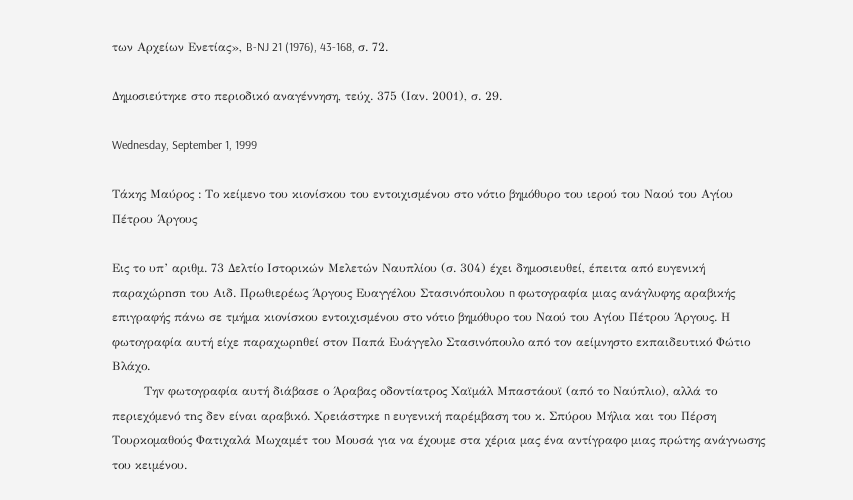των Αρχείων Ενετίας», B-NJ 21 (1976), 43-168, σ. 72.

Δημοσιεύτηκε στο περιοδικό αναγέννηση, τεύχ. 375 (Ιαν. 2001), σ. 29.

Wednesday, September 1, 1999

Τάκης Μαύρος : Το κείμενο του κιονίσκου του εντοιχισμένου στο νότιο βημόθυρο του ιερού του Ναού του Αγίου Πέτρου Άργους

Εις το υπ’ αριθμ. 73 Δελτίο Ιστορικών Μελετών Ναυπλίου (σ. 304) έχει δημοσιευθεί, έπειτα από ευγενική παραχώρnσn του Αιδ. Πρωθιερέως Άργους Ευαγγέλου Στασινόπουλου n φωτογραφία μιας ανάγλυφης αραβικής επιγραφής πάνω σε τμήμα κιονίσκου εντοιχισμένου στο νότιο βημόθυρο του Ναού του Αγίου Πέτρου Άργους. Η φωτογραφία αυτή είχε παραχωρnθεί στον Παπά Ευάγγελο Στασινόπουλο από τον αείμνηστο εκπαιδευτικό Φώτιο Βλάχο.
        Τηv φωτογραφία αυτή διάβασε ο Άραβας οδοντίατρος Χαϊμάλ Μπαστάουϊ (από το Ναύπλιο), αλλά το περιεχόμενό τnς δεν είναι αραβικό. Χρειάστηκε n ευγενική παρέμβαση του κ. Σπύρου Μήλια και του Πέρση Τουρκομαθούς Φατιχαλά Μωχαμέτ του Μουσά για να έχουμε στα χέρια μας ένα αντίγραφο μιας πρώτης ανάγνωσης του κειμένου.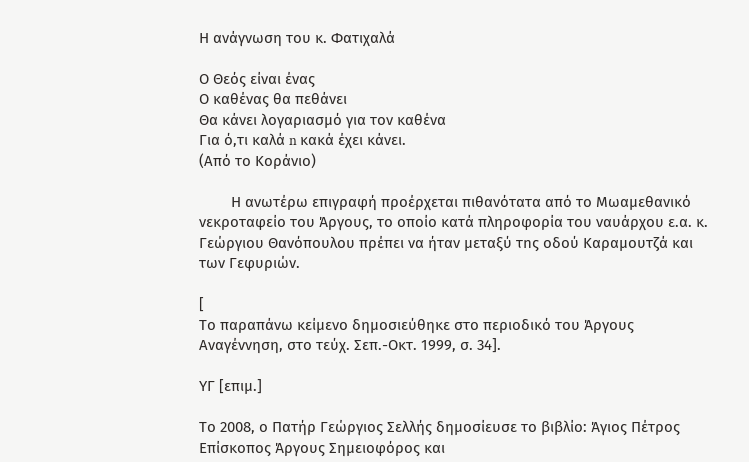Η ανάγνωση του κ. Φατιχαλά

Ο Θεός είναι ένας
Ο καθένας θα πεθάνει
Θα κάνει λογαριασμό για τον καθένα
Για ό,τι καλά n κακά έχει κάνει.
(Από το Κοράνιο)

        Η ανωτέρω επιγραφή προέρχεται πιθανότατα από το Μωαμεθανικό νεκροταφείο του Άργους, το οποίο κατά πληροφορία του ναυάρχου ε.α. κ. Γεώργιου Θανόπουλου πρέπει να ήταν μεταξύ τnς οδού Καραμουτζά και των Γεφυριών.

[
Το παραπάνω κείμενο δημοσιεύθηκε στο περιοδικό του Άργους Αναγέννηση, στο τεύχ. Σεπ.-Οκτ. 1999, σ. 34].

ΥΓ [επιμ.]

Το 2008, ο Πατήρ Γεώργιος Σελλής δημοσίευσε το βιβλίο: Άγιος Πέτρος Επίσκοπος Άργους Σημειοφόρος και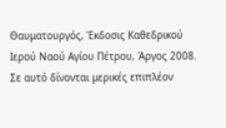Θαυματουργός, Έκδοσις Καθεδρικού Ιερού Ναού Αγίου Πέτρου, Άργος 2008. Σε αυτό δίνονται μερικές επιπλέον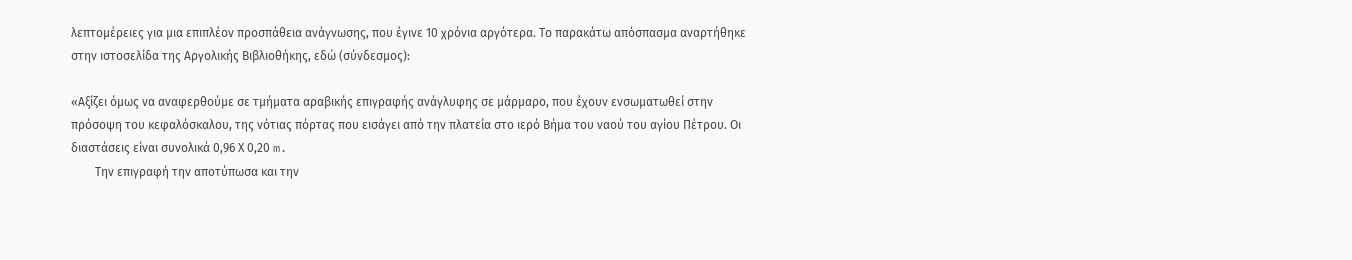λεπτομέρειες για μια επιπλέον προσπάθεια ανάγνωσης, που έγινε 10 χρόνια αργότερα. Το παρακάτω απόσπασμα αναρτήθηκε στην ιστοσελίδα της Αργολικής Βιβλιοθήκης, εδώ (σύνδεσμος):

«Αξίζει όμως να αναφερθούμε σε τμήματα αραβικής επιγραφής ανάγλυφης σε μάρμαρο, που έχουν ενσωματωθεί στην πρόσοψη του κεφαλόσκαλου, της νότιας πόρτας που εισάγει από την πλατεία στο ιερό Βήμα του ναού του αγίου Πέτρου. Οι διαστάσεις είναι συνολικά 0,96 Χ 0,20 m.
        Την επιγραφή την αποτύπωσα και την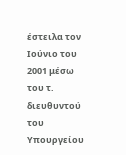έστειλα τον Ιούνιο του 2001 μέσω του τ. διευθυντού του Υπουργείου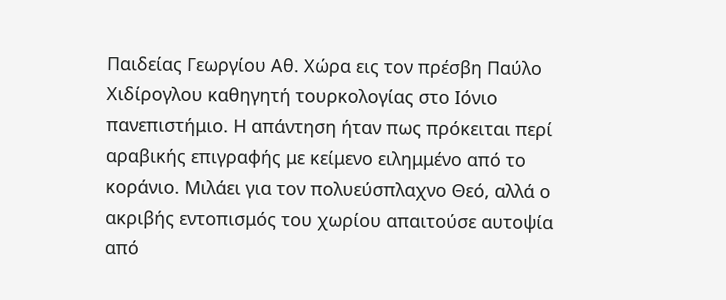Παιδείας Γεωργίου Αθ. Χώρα εις τον πρέσβη Παύλο Χιδίρογλου καθηγητή τουρκολογίας στο Ιόνιο πανεπιστήμιο. Η απάντηση ήταν πως πρόκειται περί αραβικής επιγραφής με κείμενο ειλημμένο από το κοράνιο. Μιλάει για τον πολυεύσπλαχνο Θεό, αλλά ο ακριβής εντοπισμός του χωρίου απαιτούσε αυτοψία από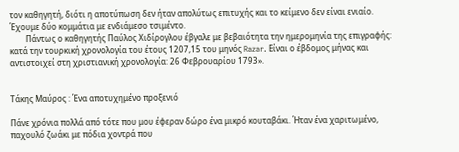τον καθηγητή, διότι η αποτύπωση δεν ήταν απολύτως επιτυχής και το κείμενο δεν είναι ενιαίο. Έχουμε δύο κομμάτια με ενδιάμεσο τσιμέντο.
        Πάντως ο καθηγητής Παύλος Χιδίρογλου έβγαλε με βεβαιότητα την ημερομηνία της επιγραφής: κατά την τουρκική χρονολογία του έτους 1207,15 του μηνός Razar. Είναι ο έβδομος μήνας και αντιστοιχεί στη χριστιανική χρονολογία: 26 Φεβρουαρίου 1793».


Τάκης Μαύρος : Ένα αποτυχημένο προξενιό

Πάνε χρόνια πολλά από τότε που μου έφεραν δώρο ένα μικρό κουταβάκι. Ήταν ένα χαριτωμένο, παχουλό ζωάκι με πόδια χοντρά που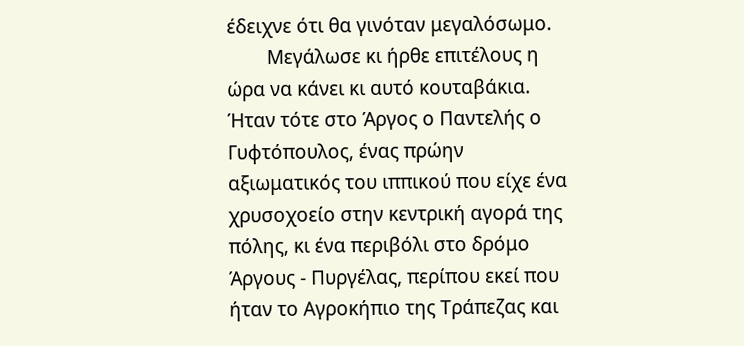έδειχνε ότι θα γινόταν μεγαλόσωμο.
        Μεγάλωσε κι ήρθε επιτέλους η ώρα να κάνει κι αυτό κουταβάκια. Ήταν τότε στο Άργος ο Παντελής ο Γυφτόπουλος, ένας πρώην αξιωματικός του ιππικού που είχε ένα χρυσοχοείο στην κεντρική αγορά της πόλης, κι ένα περιβόλι στο δρόμο Άργους - Πυργέλας, περίπου εκεί που ήταν το Αγροκήπιο της Τράπεζας και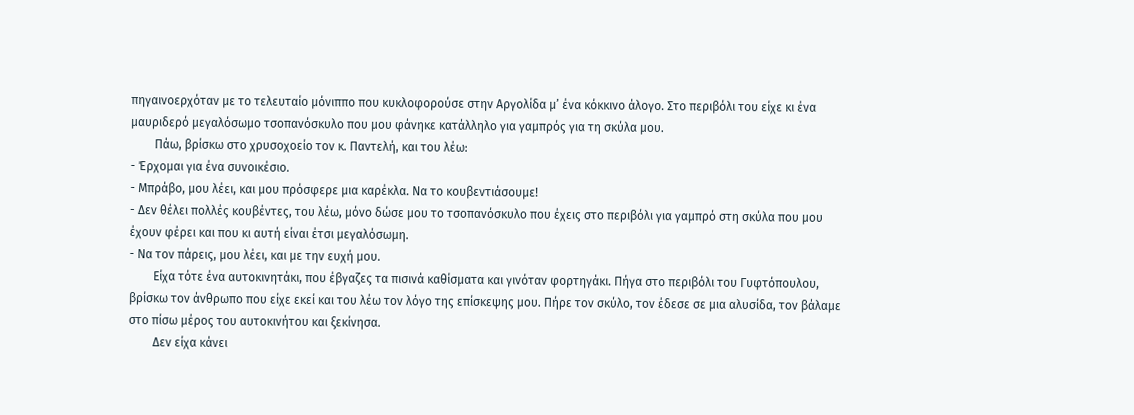πηγαινοερχόταν με το τελευταίο μόνιππο που κυκλοφορούσε στην Αργολίδα μ’ ένα κόκκινο άλογο. Στο περιβόλι του είχε κι ένα μαυριδερό μεγαλόσωμο τσοπανόσκυλο που μου φάνηκε κατάλληλο για γαμπρός για τη σκύλα μου.
        Πάω, βρίσκω στο χρυσοχοείο τον κ. Παντελή, και του λέω:
- Έρχομαι για ένα συνοικέσιο.
- Μπράβο, μου λέει, και μου πρόσφερε μια καρέκλα. Να το κουβεντιάσουμε!
- Δεν θέλει πολλές κουβέντες, του λέω, μόνο δώσε μου το τσοπανόσκυλο που έχεις στο περιβόλι για γαμπρό στη σκύλα που μου έχουν φέρει και που κι αυτή είναι έτσι μεγαλόσωμη.
- Να τον πάρεις, μου λέει, και με την ευχή μου.
        Είχα τότε ένα αυτοκινητάκι, που έβγαζες τα πισινά καθίσματα και γινόταν φορτηγάκι. Πήγα στο περιβόλι του Γυφτόπουλου, βρίσκω τον άνθρωπο που είχε εκεί και του λέω τον λόγο της επίσκεψης μου. Πήρε τον σκύλο, τον έδεσε σε μια αλυσίδα, τον βάλαμε στο πίσω μέρος του αυτοκινήτου και ξεκίνησα.
        Δεν είχα κάνει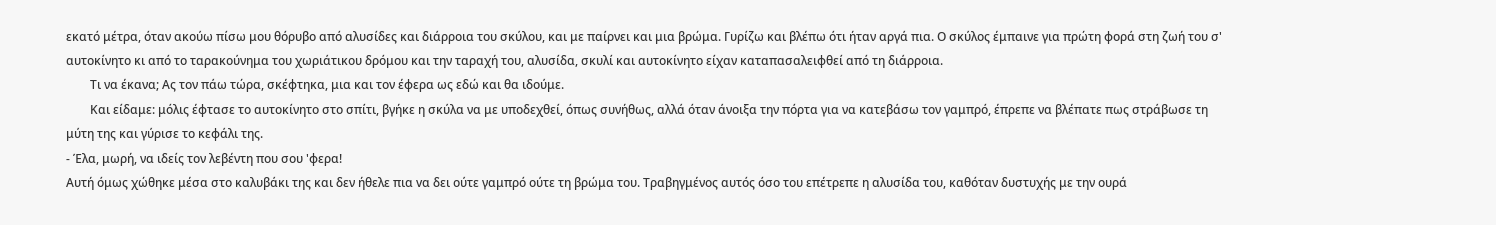εκατό μέτρα, όταν ακούω πίσω μου θόρυβο από αλυσίδες και διάρροια του σκύλου, και με παίρνει και μια βρώμα. Γυρίζω και βλέπω ότι ήταν αργά πια. Ο σκύλος έμπαινε για πρώτη φορά στη ζωή του σ' αυτοκίνητο κι από το ταρακούνημα του χωριάτικου δρόμου και την ταραχή του, αλυσίδα, σκυλί και αυτοκίνητο είχαν καταπασαλειφθεί από τη διάρροια.
        Τι να έκανα; Ας τον πάω τώρα, σκέφτηκα, μια και τον έφερα ως εδώ και θα ιδούμε.
        Και είδαμε: μόλις έφτασε το αυτοκίνητο στο σπίτι, βγήκε η σκύλα να με υποδεχθεί, όπως συνήθως, αλλά όταν άνοιξα την πόρτα για να κατεβάσω τον γαμπρό, έπρεπε να βλέπατε πως στράβωσε τη μύτη της και γύρισε το κεφάλι της.
- Έλα, μωρή, να ιδείς τον λεβέντη που σου 'φερα!
Αυτή όμως χώθηκε μέσα στο καλυβάκι της και δεν ήθελε πια vα δει ούτε γαμπρό ούτε τη βρώμα του. Τραβηγμένος αυτός όσο του επέτρεπε η αλυσίδα του, καθόταν δυστυχής με την ουρά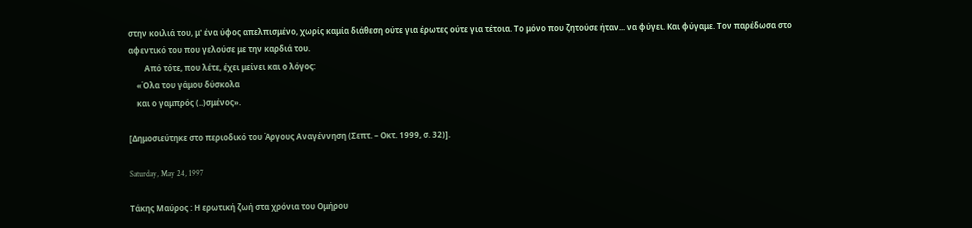στην κοιλιά του, μ' ένα ύφος απελπισμένο, χωρίς καμία διάθεση ούτε για έρωτες ούτε για τέτοια. Το μόνο που ζητούσε ήταν... να φύγει. Και φύγαμε. Τον παρέδωσα στο αφεντικό του που γελούσε με την καρδιά του.
        Από τότε, που λέτε, έχει μείνει και ο λόγος:
    «Όλα του γάμου δύσκολα
    και ο γαμπρός (..)σμένος».

[Δημοσιεύτηκε στο περιοδικό του Άργους Αναγέννηση (Σεπτ. – Οκτ. 1999, σ. 32)].

Saturday, May 24, 1997

Τάκης Μαύρος : Η ερωτική ζωή στα χρόνια του Ομήρου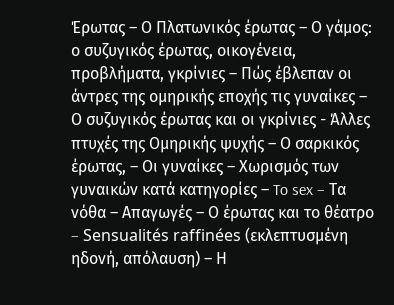Έρωτας – Ο Πλατωνικός έρωτας – Ο γάμος: ο συζυγικός έρωτας, οικογένεια, προβλήματα, γκρίνιες – Πώς έβλεπαν οι άντρες της ομηρικής εποχής τις γυναίκες – Ο συζυγικός έρωτας και οι γκρίνιες - Άλλες πτυχές της Ομηρικής ψυχής – Ο σαρκικός έρωτας, – Οι γυναίκες – Χωρισμός των γυναικών κατά κατηγορίες – To sex – Τα νόθα – Απαγωγές – Ο έρωτας και το θέατρο – Sensualités raffinées (εκλεπτυσμένη ηδονή, απόλαυση) – Η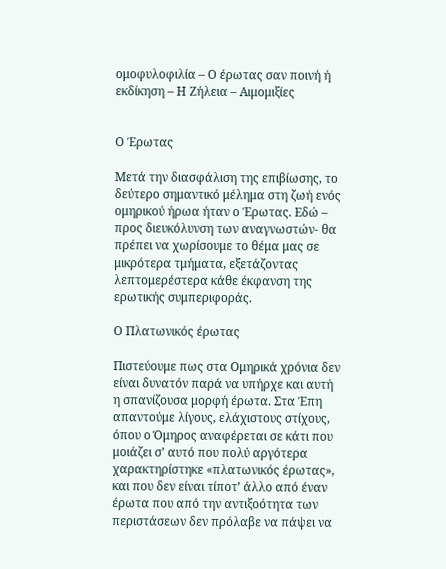ομοφυλοφιλία – Ο έρωτας σαν ποινή ή εκδίκηση – Η Ζήλεια – Αιμομιξίες


Ο Έρωτας

Μετά την διασφάλιση της επιβίωσης, το δεύτερο σημαντικό μέλημα στη ζωή ενός ομηρικού ήρωα ήταν ο Έρωτας. Εδώ – προς διευκόλυνση των αναγνωστών- θα πρέπει να χωρίσουμε το θέμα μας σε μικρότερα τμήματα, εξετάζοντας λεπτομερέστερα κάθε έκφανση της ερωτικής συμπεριφοράς.

Ο Πλατωνικός έρωτας

Πιστεύουμε πως στα Ομηρικά χρόνια δεν είναι δυνατόν παρά να υπήρχε και αυτή η σπανίζουσα μορφή έρωτα. Στα Έπη απαντούμε λίγους, ελάχιστους στίχους, όπου ο Όμηρος αναφέρεται σε κάτι που μοιάζει σ’ αυτό που πολύ αργότερα χαρακτηρίστηκε «πλατωνικός έρωτας», και που δεν είναι τίποτ’ άλλο από έναν έρωτα που από την αντιξοότητα των περιστάσεων δεν πρόλαβε να πάψει να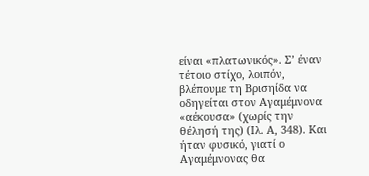είναι «πλατωνικός». Σ’ έναν τέτοιο στίχο, λοιπόν, βλέπουμε τη Βρισηίδα να οδηγείται στον Αγαμέμνονα «αέκουσα» (χωρίς την θέλησή της) (Ιλ. Α, 348). Και ήταν φυσικό, γιατί ο Αγαμέμνονας θα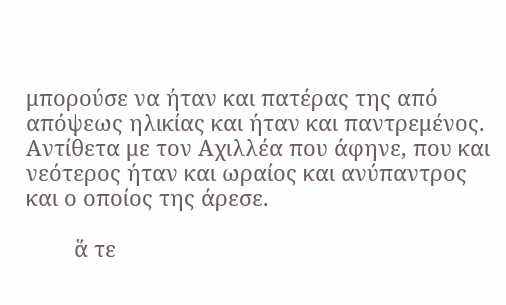μπορούσε να ήταν και πατέρας της από απόψεως ηλικίας και ήταν και παντρεμένος. Αντίθετα με τον Αχιλλέα που άφηνε, που και νεότερος ήταν και ωραίος και ανύπαντρος και ο οποίος της άρεσε.

        ἅ τε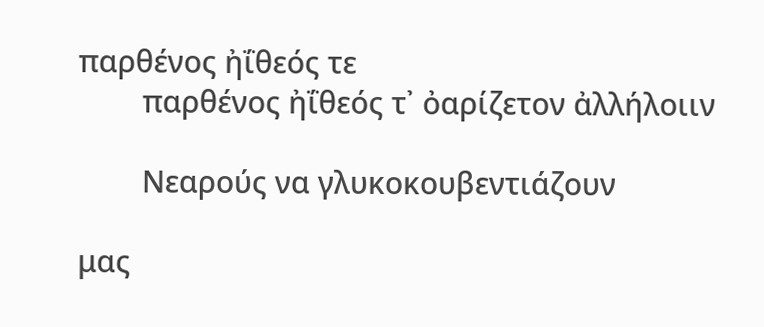παρθένος ἠΐθεός τε
        παρθένος ἠΐθεός τ᾽ ὀαρίζετον ἀλλήλοιιν

        Νεαρούς να γλυκοκουβεντιάζουν

μας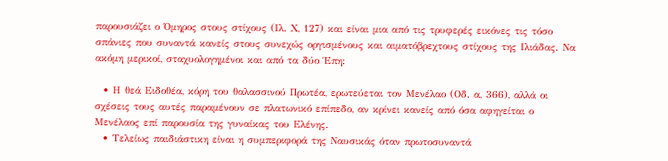παρουσιάζει ο Όμηρος στους στίχους (Ιλ. Χ, 127) και είναι μια από τις τρυφερές εικόνες τις τόσο σπάνιες που συναντά κανείς στους συνεχώς οργισμένους και αιματόβρεχτους στίχους της Ιλιάδας. Να ακόμη μερικοί, σταχυολογημένοι και από τα δύο Έπη:

  • Η θεά Ειδοθέα, κόρη του θαλασσινού Πρωτέα, ερωτεύεται τον Μενέλαο (Οδ. α, 366), αλλά οι σχέσεις τους αυτές παραμένουν σε πλατωνικό επίπεδο, αν κρίνει κανείς από όσα αφηγείται ο Μενέλαος επί παρουσία της γυναίκας του Ελένης.
  • Τελείως παιδιάστικη είναι η συμπεριφορά της Ναυσικάς όταν πρωτοσυναντά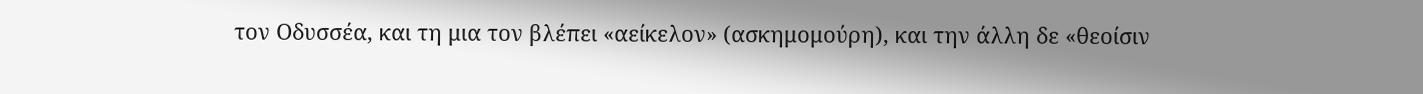τον Οδυσσέα, και τη μια τον βλέπει «αείκελον» (ασκημομούρη), και την άλλη δε «θεοίσιν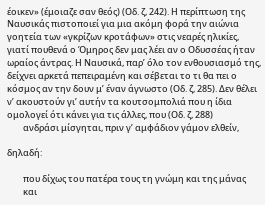έοικεν» (έμοιαζε σαν θεός) (Οδ. ζ, 242). Η περίπτωση της Ναυσικάς πιστοποιεί για μια ακόμη φορά την αιώνια γοητεία των «γκρίζων κροτάφων» στις νεαρές ηλικίες, γιατί πουθενά ο Όμηρος δεν μας λέει αν ο Οδυσσέας ήταν ωραίος άντρας. Η Ναυσικά, παρ’ όλο τον ενθουσιασμό της, δείχνει αρκετά πεπειραμένη και σέβεται το τι θα πει ο κόσμος αν την δουν μ’ έναν άγνωστο (Οδ. ζ, 285). Δεν θέλει ν’ ακουστούν γι’ αυτήν τα κουτσομπολιά που η ίδια ομολογεί ότι κάνει για τις άλλες, που (Οδ. ζ, 288)
        ανδράσι μίσγηται, πριν γ’ αμφάδιον γάμον ελθείν,

δηλαδή:

        που δίχως του πατέρα τους τη γνώμη και της μάνας
        και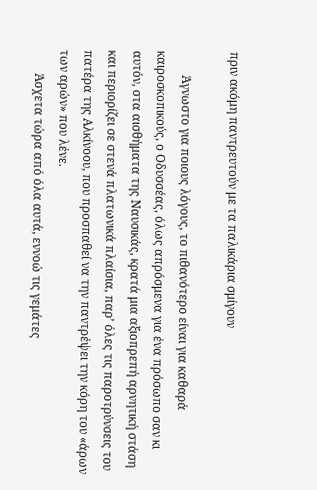πριν ακόμη παντρευτούν με τα παλικάρια σμίγουν

        Άγνωστο για ποιους λόγους, το πιθανότερο είναι για καθαρά καιροσκοπικούς, ο Οδυσσέας, όλως απρόσμενα για ένα πρόσωπο σαν κι αυτόν, στα αισθήματα της Ναυσικάς, κρατά μια αξιοπρεπή αρνητική στάση και περιορίζει σε στενά πλατωνικά πλαίσια, παρ’ όλες τις παροτρύνσεις του πατέρα της Αλκίνοου, που προσπαθεί να την παντρέψει την κόρη του «άρων των αρών» που λένε.
        Άσχετα τώρα από όλα αυτά, εννοώ τις γεμάτες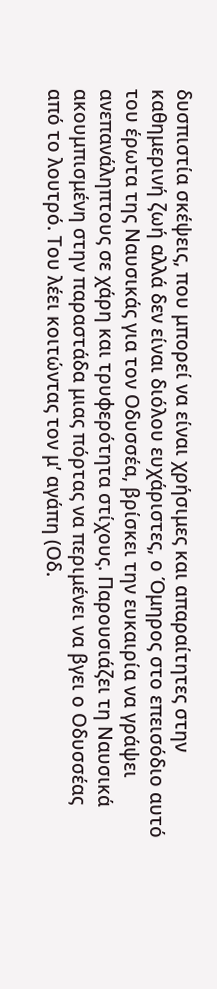δυσπιστία σκέψεις, που μπορεί να είναι χρήσιμες και απαραίτητες στην καθημερινή ζωή αλλά δεν είναι διόλου ευχάριστες, ο Όμηρος στο επεισόδιο αυτό του έρωτα της Ναυσικάς για τον Οδυσσέα, βρίσκει την ευκαιρία να γράψει ανεπανάληπτους σε χάρη και τρυφερότητα στίχους. Παρουσιάζει τη Ναυσικά ακουμπισμένη στην παραστάδα μιας πόρτας να περιμένει να βγει ο Οδυσσέας από το λουτρό. Του λέει κοιτώντας τον μ’ αγάπη (Οδ.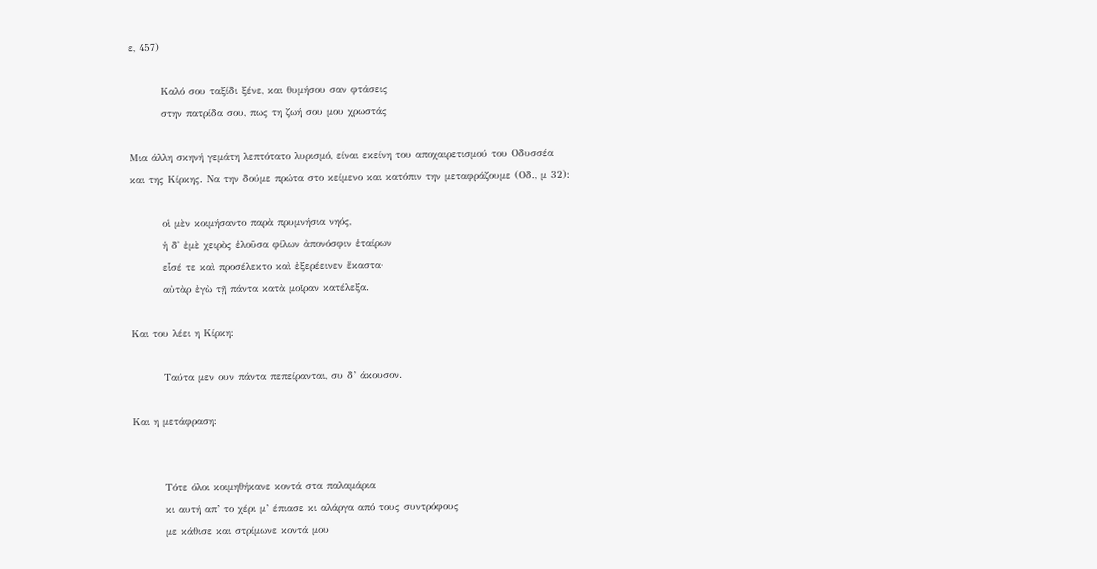ε, 457)

        Καλό σου ταξίδι ξένε, και θυμήσου σαν φτάσεις
        στην πατρίδα σου, πως τη ζωή σου μου χρωστάς

Μια άλλη σκηνή γεμάτη λεπτότατο λυρισμό, είναι εκείνη του αποχαιρετισμού του Οδυσσέα και της Κίρκης. Να την δούμε πρώτα στο κείμενο και κατόπιν την μεταφράζουμε (Οδ., μ 32):

        οἱ μὲν κοιμήσαντο παρὰ πρυμνήσια νηός,
        ἡ δ᾽ ἐμὲ χειρὸς ἑλοῦσα φίλων ἀπονόσφιν ἑταίρων
        εἷσέ τε καὶ προσέλεκτο καὶ ἐξερέεινεν ἕκαστα·
        αὐτὰρ ἐγὼ τῇ πάντα κατὰ μοῖραν κατέλεξα.

Και του λέει η Κίρκη:

        Ταύτα μεν ουν πάντα πεπείρανται, συ δ’ άκουσον.

Και η μετάφραση:


        Τότε όλοι κοιμηθήκανε κοντά στα παλαμάρια
        κι αυτή απ’ το χέρι μ’ έπιασε κι αλάργα από τους συντρόφους
        με κάθισε και στρίμωνε κοντά μου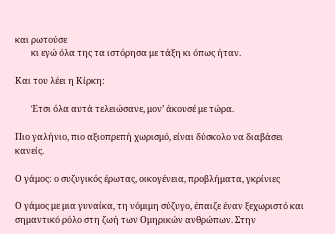και ρωτούσε
        κι εγώ όλα της τα ιστόρησα με τάξη κι όπως ήταν.

Και του λέει η Κίρκη:

        Έτσι όλα αυτά τελειώσανε, μον’ άκουσέ με τώρα.

Πιο γαλήνιο, πιο αξιοπρεπή χωρισμό, είναι δύσκολο να διαβάσει κανείς.

Ο γάμος: ο συζυγικός έρωτας, οικογένεια, προβλήματα, γκρίνιες

Ο γάμος με μια γυναίκα, τη νόμιμη σύζυγο, έπαιζε έναν ξεχωριστό και σημαντικό ρόλο στη ζωή των Ομηρικών ανθρώπων. Στην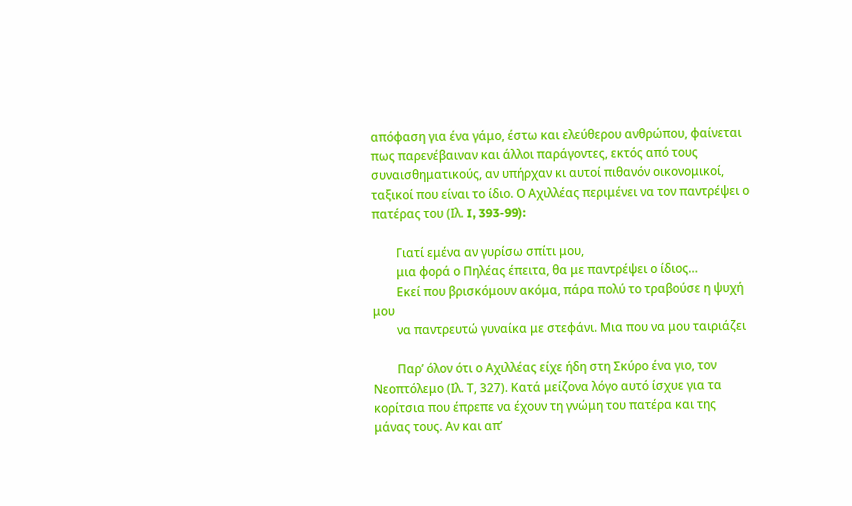απόφαση για ένα γάμο, έστω και ελεύθερου ανθρώπου, φαίνεται πως παρενέβαιναν και άλλοι παράγοντες, εκτός από τους συναισθηματικούς, αν υπήρχαν κι αυτοί πιθανόν οικονομικοί, ταξικοί που είναι το ίδιο. Ο Αχιλλέας περιμένει να τον παντρέψει ο πατέρας του (Ιλ. I, 393-99):

        Γιατί εμένα αν γυρίσω σπίτι μου,
        μια φορά ο Πηλέας έπειτα, θα με παντρέψει ο ίδιος…
        Εκεί που βρισκόμουν ακόμα, πάρα πολύ το τραβούσε η ψυχή μου
        να παντρευτώ γυναίκα με στεφάνι. Μια που να μου ταιριάζει

        Παρ’ όλον ότι ο Αχιλλέας είχε ήδη στη Σκύρο ένα γιο, τον Νεοπτόλεμο (Ιλ. Τ, 327). Κατά μείζονα λόγο αυτό ίσχυε για τα κορίτσια που έπρεπε να έχουν τη γνώμη του πατέρα και της μάνας τους. Αν και απ’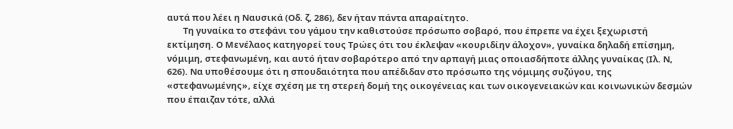αυτά που λέει η Ναυσικά (Οδ. ζ, 286), δεν ήταν πάντα απαραίτητο.
        Τη γυναίκα το στεφάνι του γάμου την καθιστούσε πρόσωπο σοβαρό, που έπρεπε να έχει ξεχωριστή εκτίμηση. Ο Μενέλαος κατηγορεί τους Τρώες ότι του έκλεψαν «κουριδίην άλοχον», γυναίκα δηλαδή επίσημη, νόμιμη, στεφανωμένη, και αυτό ήταν σοβαρότερο από την αρπαγή μιας οποιασδήποτε άλλης γυναίκας (Ιλ. Ν, 626). Να υποθέσουμε ότι η σπουδαιότητα που απέδιδαν στο πρόσωπο της νόμιμης συζύγου, της «στεφανωμένης», είχε σχέση με τη στερεή δομή της οικογένειας και των οικογενειακών και κοινωνικών δεσμών που έπαιζαν τότε, αλλά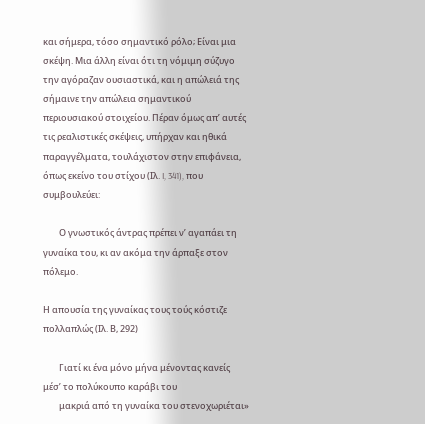και σήμερα, τόσο σημαντικό ρόλο; Είναι μια σκέψη. Μια άλλη είναι ότι τη νόμιμη σύζυγο την αγόραζαν ουσιαστικά, και η απώλειά της σήμαινε την απώλεια σημαντικού περιουσιακού στοιχείου. Πέραν όμως απ’ αυτές τις ρεαλιστικές σκέψεις, υπήρχαν και ηθικά παραγγέλματα, τουλάχιστον στην επιφάνεια, όπως εκείνο του στίχου (Ιλ. I, 341), που συμβουλεύει:

        Ο γνωστικός άντρας πρέπει ν’ αγαπάει τη γυναίκα του, κι αν ακόμα την άρπαξε στον πόλεμο.

Η απουσία της γυναίκας τους τούς κόστιζε πολλαπλώς (Ιλ. Β, 292)

        Γιατί κι ένα μόνο μήνα μένοντας κανείς μέσ’ το πολύκουπο καράβι του
        μακριά από τη γυναίκα του στενοχωριέται»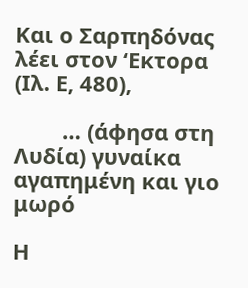Και ο Σαρπηδόνας λέει στον ‘Εκτορα (Ιλ. Ε, 480),

        … (άφησα στη Λυδία) γυναίκα αγαπημένη και γιο μωρό

Η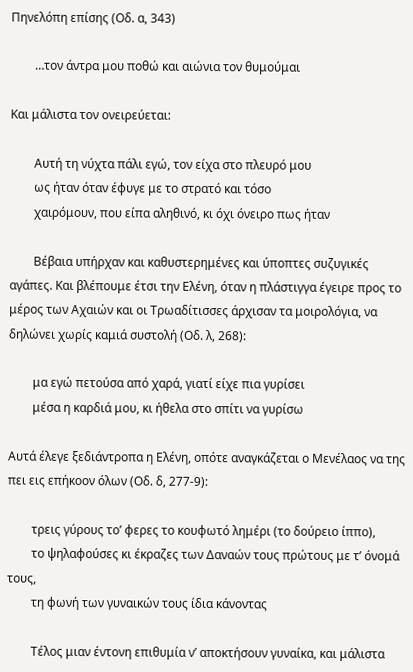Πηνελόπη επίσης (Οδ. α, 343)

        …τον άντρα μου ποθώ και αιώνια τον θυμούμαι

Και μάλιστα τον ονειρεύεται:

        Αυτή τη νύχτα πάλι εγώ, τον είχα στο πλευρό μου
        ως ήταν όταν έφυγε με το στρατό και τόσο
        χαιρόμουν, που είπα αληθινό, κι όχι όνειρο πως ήταν

        Βέβαια υπήρχαν και καθυστερημένες και ύποπτες συζυγικές αγάπες. Και βλέπουμε έτσι την Ελένη, όταν η πλάστιγγα έγειρε προς το μέρος των Αχαιών και οι Τρωαδίτισσες άρχισαν τα μοιρολόγια, να δηλώνει χωρίς καμιά συστολή (Οδ. λ, 268):

        μα εγώ πετούσα από χαρά, γιατί είχε πια γυρίσει
        μέσα η καρδιά μου, κι ήθελα στο σπίτι να γυρίσω

Αυτά έλεγε ξεδιάντροπα η Ελένη, οπότε αναγκάζεται ο Μενέλαος να της πει εις επήκοον όλων (Οδ. δ, 277-9):

        τρεις γύρους το’ φερες το κουφωτό λημέρι (το δούρειο ίππο),
        το ψηλαφούσες κι έκραζες των Δαναών τους πρώτους με τ’ όνομά τους,
        τη φωνή των γυναικών τους ίδια κάνοντας

        Τέλος μιαν έντονη επιθυμία ν’ αποκτήσουν γυναίκα, και μάλιστα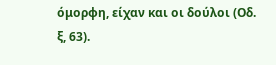όμορφη, είχαν και οι δούλοι (Οδ. ξ, 63).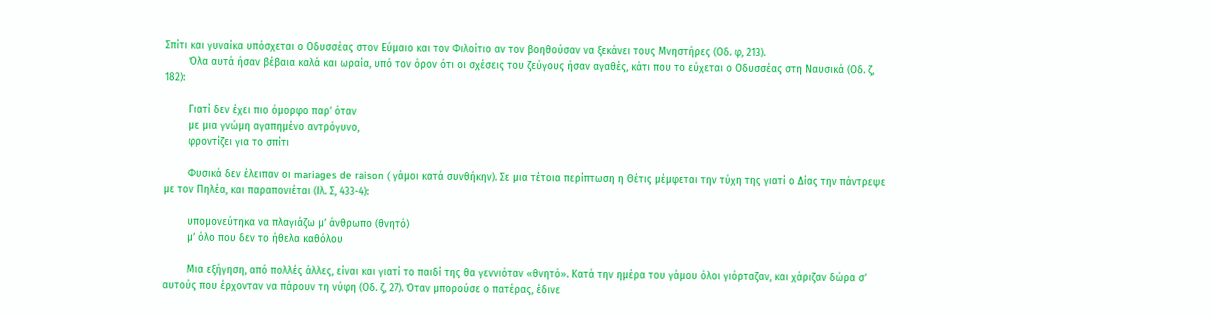Σπίτι και γυναίκα υπόσχεται ο Οδυσσέας στον Εύμαιο και τον Φιλοίτιο αν τον βοηθούσαν να ξεκάνει τους Μνηστήρες (Οδ. φ, 213).
        Όλα αυτά ήσαν βέβαια καλά και ωραία, υπό τον όρον ότι οι σχέσεις του ζεύγους ήσαν αγαθές, κάτι που το εύχεται ο Οδυσσέας στη Ναυσικά (Οδ. ζ, 182):

        Γιατί δεν έχει πιο όμορφο παρ’ όταν
        με μια γνώμη αγαπημένο αντρόγυνο,
        φροντίζει για το σπίτι

        Φυσικά δεν έλειπαν οι mariages de raison ( γάμοι κατά συνθήκην). Σε μια τέτοια περίπτωση η Θέτις μέμφεται την τύχη της γιατί ο Δίας την πάντρεψε με τον Πηλέα, και παραπονιέται (Ιλ. Σ, 433-4):

        υπομονεύτηκα να πλαγιάζω μ’ άνθρωπο (θνητό)
        μ’ όλο που δεν το ήθελα καθόλου

        Μια εξήγηση, από πολλές άλλες, είναι και γιατί το παιδί της θα γεννιόταν «θνητό». Κατά την ημέρα του γάμου όλοι γιόρταζαν, και χάριζαν δώρα σ’ αυτούς που έρχονταν να πάρουν τη νύφη (Οδ. ζ, 27). Όταν μπορούσε ο πατέρας, έδινε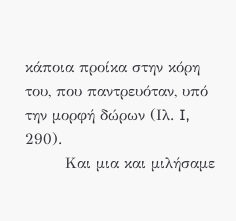κάποια προίκα στην κόρη του, που παντρευόταν, υπό την μορφή δώρων (Ιλ. I, 290).
        Και μια και μιλήσαμε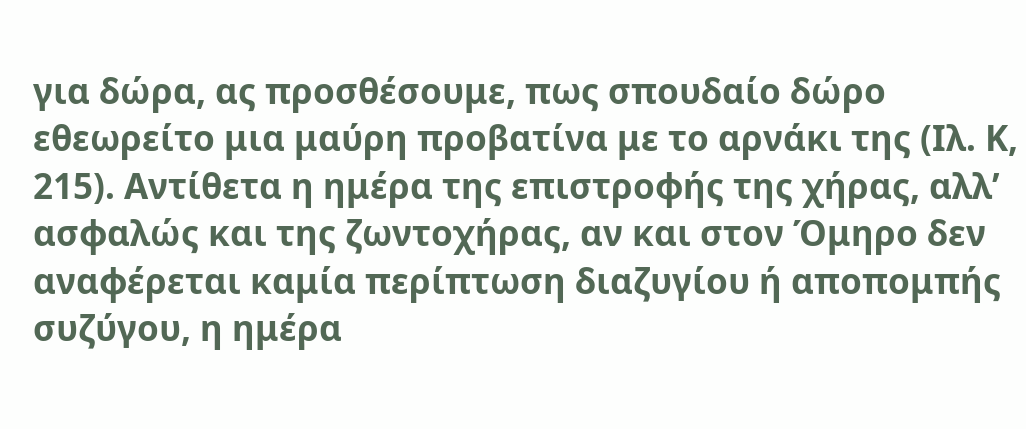για δώρα, ας προσθέσουμε, πως σπουδαίο δώρο εθεωρείτο μια μαύρη προβατίνα με το αρνάκι της (Ιλ. Κ, 215). Αντίθετα η ημέρα της επιστροφής της χήρας, αλλ’ ασφαλώς και της ζωντοχήρας, αν και στον Όμηρο δεν αναφέρεται καμία περίπτωση διαζυγίου ή αποπομπής συζύγου, η ημέρα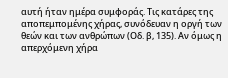αυτή ήταν ημέρα συμφοράς. Τις κατάρες της αποπεμπομένης χήρας, συνόδευαν η οργή των θεών και των ανθρώπων (Οδ. β, 135). Αν όμως η απερχόμενη χήρα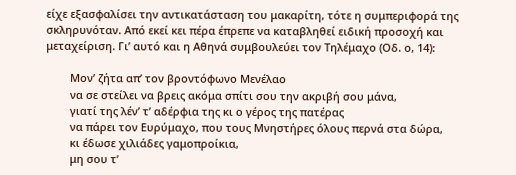είχε εξασφαλίσει την αντικατάσταση του μακαρίτη, τότε η συμπεριφορά της σκληρυνόταν. Από εκεί κει πέρα έπρεπε να καταβληθεί ειδική προσοχή και μεταχείριση. Γι’ αυτό και η Αθηνά συμβουλεύει τον Τηλέμαχο (Οδ. ο, 14):

        Μον’ ζήτα απ’ τον βροντόφωνο Μενέλαο
        να σε στείλει να βρεις ακόμα σπίτι σου την ακριβή σου μάνα,
        γιατί της λέν’ τ’ αδέρφια της κι ο γέρος της πατέρας
        να πάρει τον Ευρύμαχο, που τους Μνηστήρες όλους περνά στα δώρα,
        κι έδωσε χιλιάδες γαμοπροίκια,
        μη σου τ’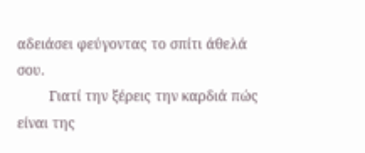αδειάσει φεύγοντας το σπίτι άθελά σου.
        Γιατί την ξέρεις την καρδιά πώς είναι της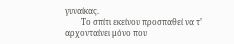γυναίκας.
        Το σπίτι εκείνου προσπαθεί να τ’ αρχονταίνει μόνο που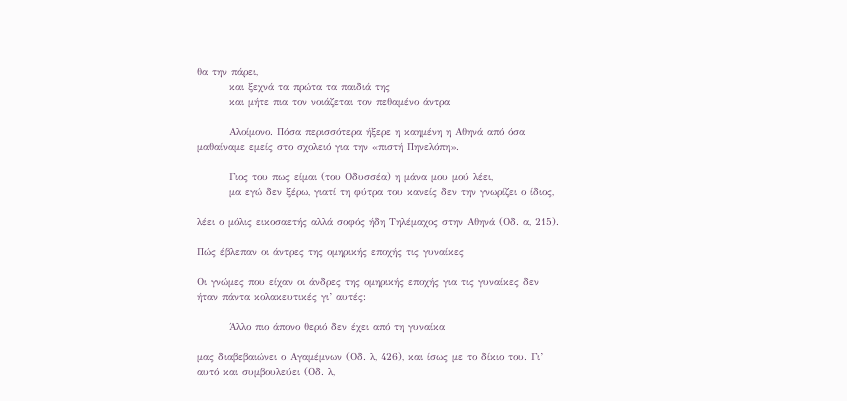θα την πάρει,
        και ξεχνά τα πρώτα τα παιδιά της
        και μήτε πια τον νοιάζεται τον πεθαμένο άντρα

        Αλοίμονο. Πόσα περισσότερα ήξερε η καημένη η Αθηνά από όσα μαθαίναμε εμείς στο σχολειό για την «πιστή Πηνελόπη».

        Γιος του πως είμαι (του Οδυσσέα) η μάνα μου μού λέει,
        μα εγώ δεν ξέρω, γιατί τη φύτρα του κανείς δεν την γνωρίζει ο ίδιος,

λέει ο μόλις εικοσαετής αλλά σοφός ήδη Τηλέμαχος στην Αθηνά (Οδ. α, 215).

Πώς έβλεπαν οι άντρες της ομηρικής εποχής τις γυναίκες

Οι γνώμες που είχαν οι άνδρες της ομηρικής εποχής για τις γυναίκες δεν ήταν πάντα κολακευτικές γι’ αυτές:

        Άλλο πιο άπονο θεριό δεν έχει από τη γυναίκα

μας διαβεβαιώνει ο Αγαμέμνων (Οδ. λ, 426), και ίσως με το δίκιο του. Γι’ αυτό και συμβουλεύει (Οδ. λ,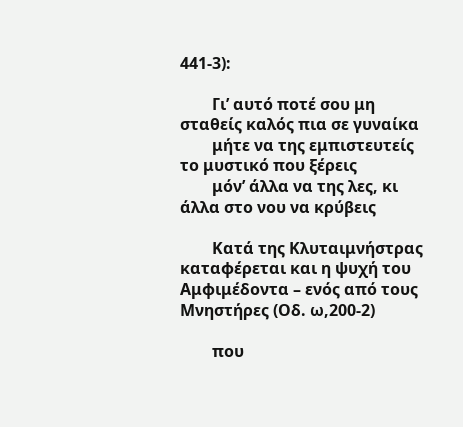441-3):

        Γι’ αυτό ποτέ σου μη σταθείς καλός πια σε γυναίκα
        μήτε να της εμπιστευτείς το μυστικό που ξέρεις
        μόν’ άλλα να της λες, κι άλλα στο νου να κρύβεις

        Κατά της Κλυταιμνήστρας καταφέρεται και η ψυχή του Αμφιμέδοντα – ενός από τους Μνηστήρες (Οδ. ω,200-2)

        που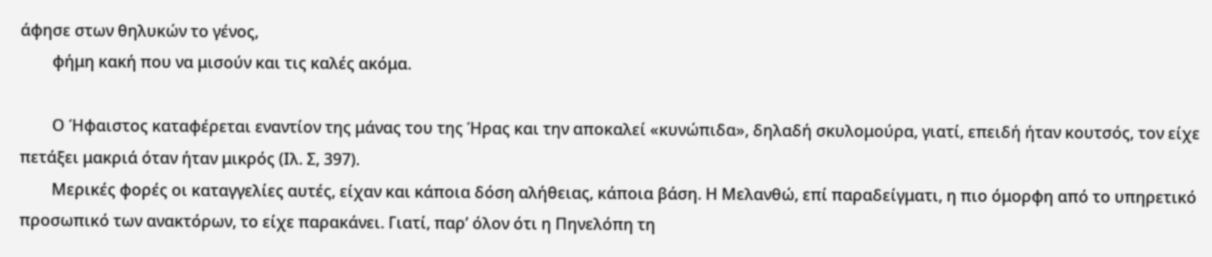άφησε στων θηλυκών το γένος,
        φήμη κακή που να μισούν και τις καλές ακόμα.

        Ο Ήφαιστος καταφέρεται εναντίον της μάνας του της Ήρας και την αποκαλεί «κυνώπιδα», δηλαδή σκυλομούρα, γιατί, επειδή ήταν κουτσός, τον είχε πετάξει μακριά όταν ήταν μικρός (Ιλ. Σ, 397).
        Μερικές φορές οι καταγγελίες αυτές, είχαν και κάποια δόση αλήθειας, κάποια βάση. Η Μελανθώ, επί παραδείγματι, η πιο όμορφη από το υπηρετικό προσωπικό των ανακτόρων, το είχε παρακάνει. Γιατί, παρ’ όλον ότι η Πηνελόπη τη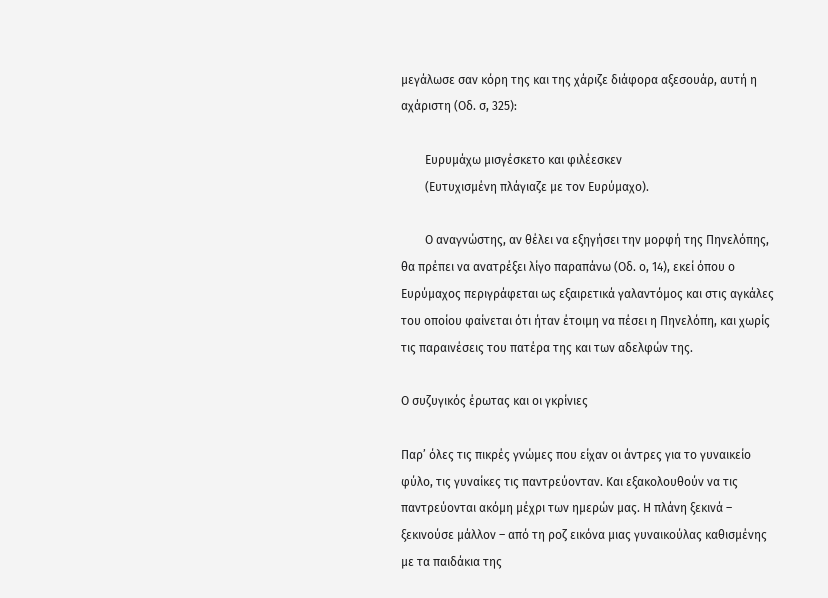μεγάλωσε σαν κόρη της και της χάριζε διάφορα αξεσουάρ, αυτή η αχάριστη (Οδ. σ, 325):

        Ευρυμάχω μισγέσκετο και φιλέεσκεν
        (Ευτυχισμένη πλάγιαζε με τον Ευρύμαχο).

        Ο αναγνώστης, αν θέλει να εξηγήσει την μορφή της Πηνελόπης, θα πρέπει να ανατρέξει λίγο παραπάνω (Οδ. ο, 14), εκεί όπου ο Ευρύμαχος περιγράφεται ως εξαιρετικά γαλαντόμος και στις αγκάλες του οποίου φαίνεται ότι ήταν έτοιμη να πέσει η Πηνελόπη, και χωρίς τις παραινέσεις του πατέρα της και των αδελφών της.

Ο συζυγικός έρωτας και οι γκρίνιες

Παρ’ όλες τις πικρές γνώμες που είχαν οι άντρες για το γυναικείο φύλο, τις γυναίκες τις παντρεύονταν. Και εξακολουθούν να τις παντρεύονται ακόμη μέχρι των ημερών μας. Η πλάνη ξεκινά – ξεκινούσε μάλλον – από τη ροζ εικόνα μιας γυναικούλας καθισμένης με τα παιδάκια της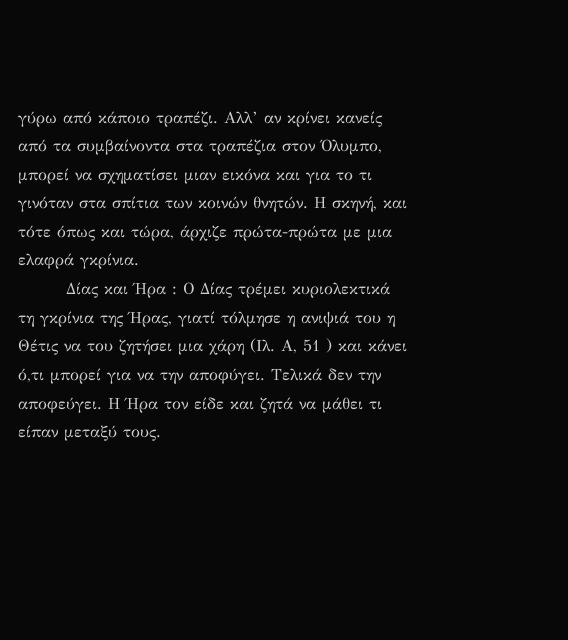γύρω από κάποιο τραπέζι. Αλλ’ αν κρίνει κανείς από τα συμβαίνοντα στα τραπέζια στον Όλυμπο, μπορεί να σχηματίσει μιαν εικόνα και για το τι γινόταν στα σπίτια των κοινών θνητών. Η σκηνή, και τότε όπως και τώρα, άρχιζε πρώτα-πρώτα με μια ελαφρά γκρίνια.
        Δίας και Ήρα : Ο Δίας τρέμει κυριολεκτικά τη γκρίνια της Ήρας, γιατί τόλμησε η ανιψιά του η Θέτις να του ζητήσει μια χάρη (Ιλ. Α, 51 ) και κάνει ό,τι μπορεί για να την αποφύγει. Τελικά δεν την αποφεύγει. Η Ήρα τον είδε και ζητά να μάθει τι είπαν μεταξύ τους.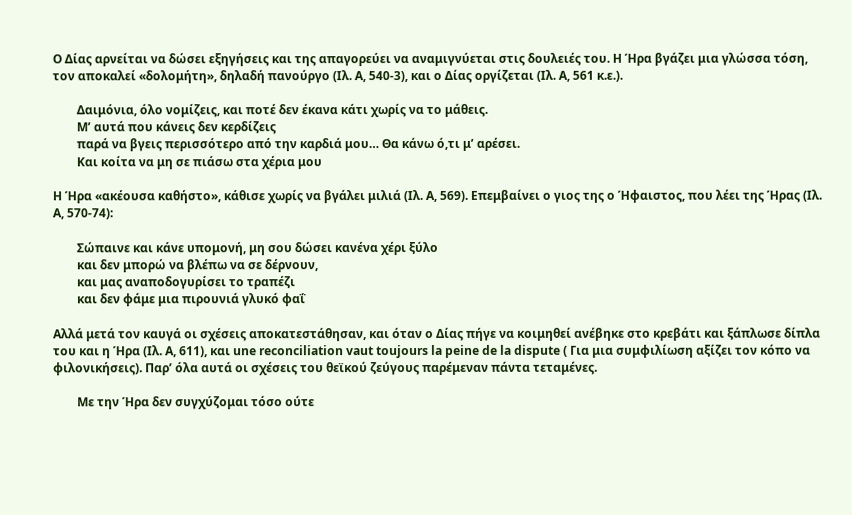Ο Δίας αρνείται να δώσει εξηγήσεις και της απαγορεύει να αναμιγνύεται στις δουλειές του. Η Ήρα βγάζει μια γλώσσα τόση, τον αποκαλεί «δολομήτη», δηλαδή πανούργο (Ιλ. Α, 540-3), και ο Δίας οργίζεται (Ιλ. Α, 561 κ.ε.).

        Δαιμόνια, όλο νομίζεις, και ποτέ δεν έκανα κάτι χωρίς να το μάθεις.
        Μ’ αυτά που κάνεις δεν κερδίζεις
        παρά να βγεις περισσότερο από την καρδιά μου… Θα κάνω ό,τι μ’ αρέσει.
        Και κοίτα να μη σε πιάσω στα χέρια μου

Η Ήρα «ακέουσα καθήστο», κάθισε χωρίς να βγάλει μιλιά (Ιλ. Α, 569). Επεμβαίνει ο γιος της ο Ήφαιστος, που λέει της Ήρας (Ιλ. Α, 570-74):

        Σώπαινε και κάνε υπομονή, μη σου δώσει κανένα χέρι ξύλο
        και δεν μπορώ να βλέπω να σε δέρνουν,
        και μας αναποδογυρίσει το τραπέζι
        και δεν φάμε μια πιρουνιά γλυκό φαΐ

Αλλά μετά τον καυγά οι σχέσεις αποκατεστάθησαν, και όταν ο Δίας πήγε να κοιμηθεί ανέβηκε στο κρεβάτι και ξάπλωσε δίπλα του και η Ήρα (Ιλ. Α, 611), και une reconciliation vaut toujours la peine de la dispute ( Για μια συμφιλίωση αξίζει τον κόπο να φιλονικήσεις). Παρ’ όλα αυτά οι σχέσεις του θεϊκού ζεύγους παρέμεναν πάντα τεταμένες.

        Με την Ήρα δεν συγχύζομαι τόσο ούτε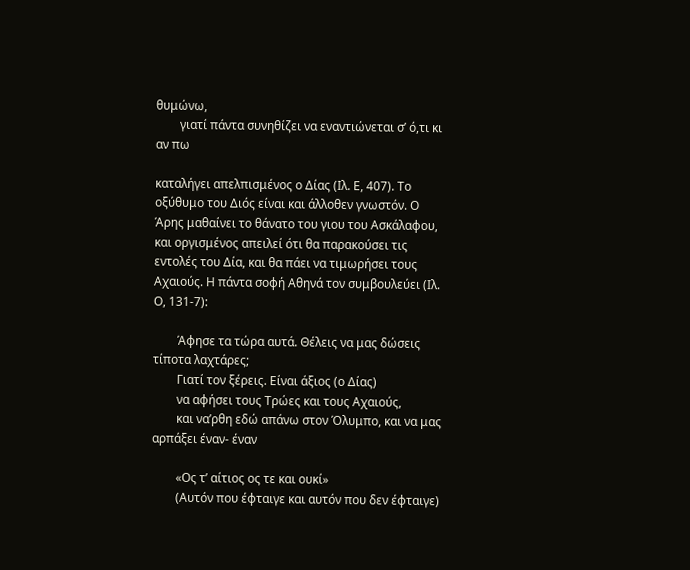θυμώνω,
        γιατί πάντα συνηθίζει να εναντιώνεται σ’ ό,τι κι αν πω

καταλήγει απελπισμένος ο Δίας (Ιλ. Ε, 407). Το οξύθυμο του Διός είναι και άλλοθεν γνωστόν. Ο Άρης μαθαίνει το θάνατο του γιου του Ασκάλαφου, και οργισμένος απειλεί ότι θα παρακούσει τις εντολές του Δία, και θα πάει να τιμωρήσει τους Αχαιούς. Η πάντα σοφή Αθηνά τον συμβουλεύει (Ιλ. Ο, 131-7):

        Άφησε τα τώρα αυτά. Θέλεις να μας δώσεις τίποτα λαχτάρες;
        Γιατί τον ξέρεις. Είναι άξιος (ο Δίας)
        να αφήσει τους Τρώες και τους Αχαιούς,
        και να’ρθη εδώ απάνω στον Όλυμπο, και να μας αρπάξει έναν- έναν

        «Ος τ’ αίτιος ος τε και ουκί»
        (Αυτόν που έφταιγε και αυτόν που δεν έφταιγε)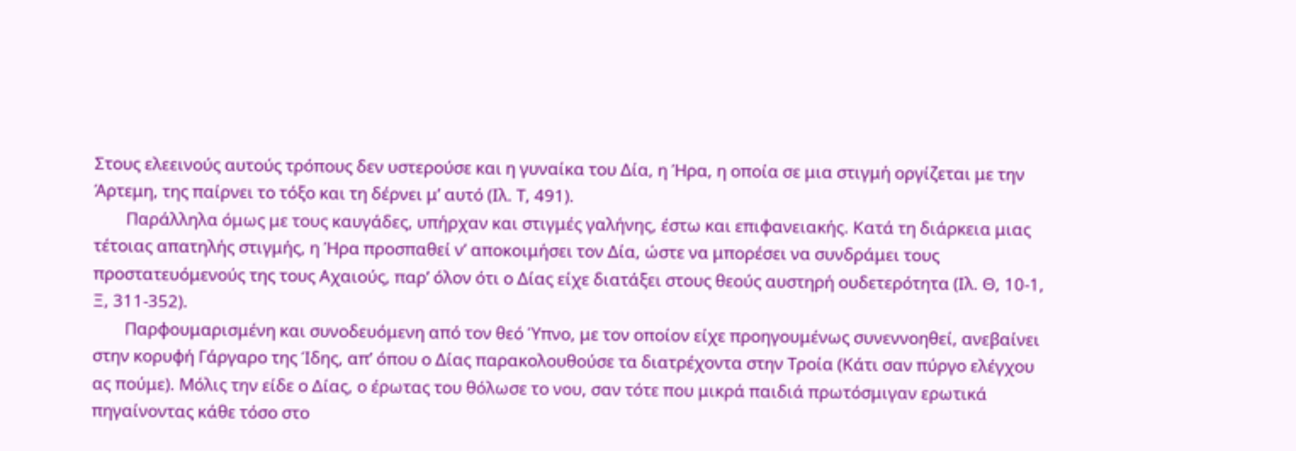Στους ελεεινούς αυτούς τρόπους δεν υστερούσε και η γυναίκα του Δία, η Ήρα, η οποία σε μια στιγμή οργίζεται με την Άρτεμη, της παίρνει το τόξο και τη δέρνει μ’ αυτό (Ιλ. Τ, 491).
        Παράλληλα όμως με τους καυγάδες, υπήρχαν και στιγμές γαλήνης, έστω και επιφανειακής. Κατά τη διάρκεια μιας τέτοιας απατηλής στιγμής, η Ήρα προσπαθεί ν’ αποκοιμήσει τον Δία, ώστε να μπορέσει να συνδράμει τους προστατευόμενούς της τους Αχαιούς, παρ’ όλον ότι ο Δίας είχε διατάξει στους θεούς αυστηρή ουδετερότητα (Ιλ. Θ, 10-1, Ξ, 311-352).
        Παρφουμαρισμένη και συνοδευόμενη από τον θεό Ύπνο, με τον οποίον είχε προηγουμένως συνεννοηθεί, ανεβαίνει στην κορυφή Γάργαρο της Ίδης, απ’ όπου ο Δίας παρακολουθούσε τα διατρέχοντα στην Τροία (Κάτι σαν πύργο ελέγχου ας πούμε). Μόλις την είδε ο Δίας, ο έρωτας του θόλωσε το νου, σαν τότε που μικρά παιδιά πρωτόσμιγαν ερωτικά πηγαίνοντας κάθε τόσο στο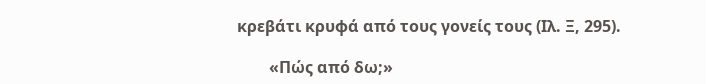κρεβάτι κρυφά από τους γονείς τους (Ιλ. Ξ, 295).

        «Πώς από δω;»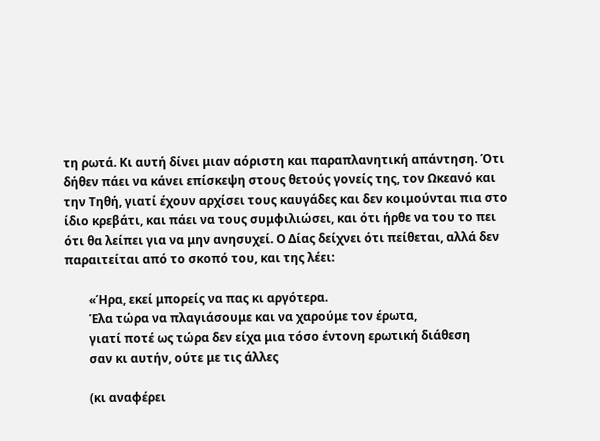τη ρωτά. Κι αυτή δίνει μιαν αόριστη και παραπλανητική απάντηση. Ότι δήθεν πάει να κάνει επίσκεψη στους θετούς γονείς της, τον Ωκεανό και την Τηθή, γιατί έχουν αρχίσει τους καυγάδες και δεν κοιμούνται πια στο ίδιο κρεβάτι, και πάει να τους συμφιλιώσει, και ότι ήρθε να του το πει ότι θα λείπει για να μην ανησυχεί. Ο Δίας δείχνει ότι πείθεται, αλλά δεν παραιτείται από το σκοπό του, και της λέει:

        «Ήρα, εκεί μπορείς να πας κι αργότερα.
        Έλα τώρα να πλαγιάσουμε και να χαρούμε τον έρωτα,
        γιατί ποτέ ως τώρα δεν είχα μια τόσο έντονη ερωτική διάθεση
        σαν κι αυτήν, ούτε με τις άλλες

        (κι αναφέρει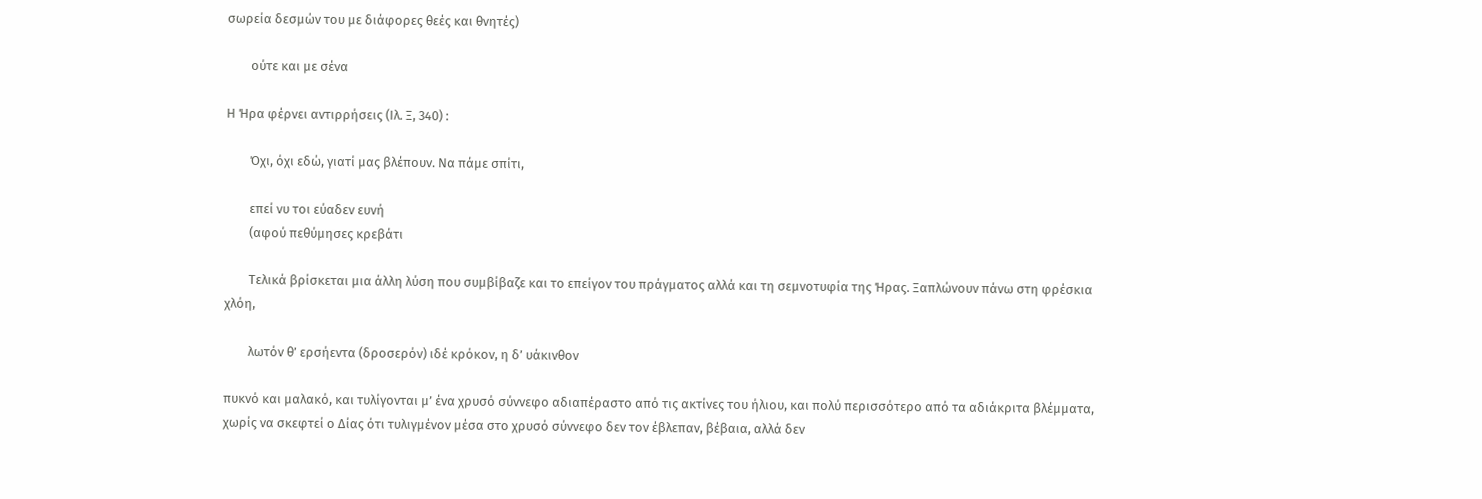σωρεία δεσμών του με διάφορες θεές και θνητές)

        ούτε και με σένα

Η Ήρα φέρνει αντιρρήσεις (Ιλ. Ξ, 340) :

        Όχι, όχι εδώ, γιατί μας βλέπουν. Να πάμε σπίτι,

        επεί νυ τοι εύαδεν ευνή
        (αφού πεθύμησες κρεβάτι

        Τελικά βρίσκεται μια άλλη λύση που συμβίβαζε και το επείγον του πράγματος αλλά και τη σεμνοτυφία της Ήρας. Ξαπλώνουν πάνω στη φρέσκια χλόη,

        λωτόν θ’ ερσήεντα (δροσερόν) ιδέ κρόκον, η δ’ υάκινθον

πυκνό και μαλακό, και τυλίγονται μ’ ένα χρυσό σύννεφο αδιαπέραστο από τις ακτίνες του ήλιου, και πολύ περισσότερο από τα αδιάκριτα βλέμματα, χωρίς να σκεφτεί ο Δίας ότι τυλιγμένον μέσα στο χρυσό σύννεφο δεν τον έβλεπαν, βέβαια, αλλά δεν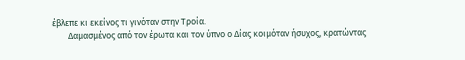έβλεπε κι εκείνος τι γινόταν στην Τροία.
        Δαμασμένος από τον έρωτα και τον ύπνο ο Δίας κοιμόταν ήσυχος, κρατώντας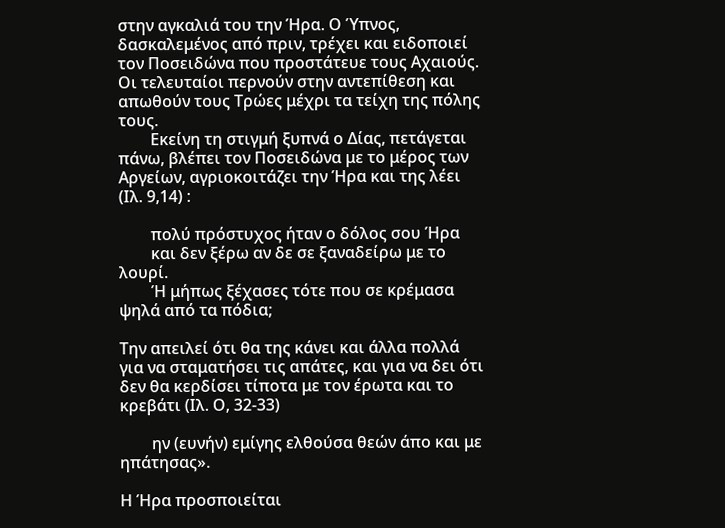στην αγκαλιά του την Ήρα. Ο Ύπνος, δασκαλεμένος από πριν, τρέχει και ειδοποιεί τον Ποσειδώνα που προστάτευε τους Αχαιούς. Οι τελευταίοι περνούν στην αντεπίθεση και απωθούν τους Τρώες μέχρι τα τείχη της πόλης τους.
        Εκείνη τη στιγμή ξυπνά ο Δίας, πετάγεται πάνω, βλέπει τον Ποσειδώνα με το μέρος των Αργείων, αγριοκοιτάζει την Ήρα και της λέει (Ιλ. 9,14) :

        πολύ πρόστυχος ήταν ο δόλος σου Ήρα
        και δεν ξέρω αν δε σε ξαναδείρω με το λουρί.
        Ή μήπως ξέχασες τότε που σε κρέμασα ψηλά από τα πόδια;

Την απειλεί ότι θα της κάνει και άλλα πολλά για να σταματήσει τις απάτες, και για να δει ότι δεν θα κερδίσει τίποτα με τον έρωτα και το κρεβάτι (Ιλ. Ο, 32-33)

        ην (ευνήν) εμίγης ελθούσα θεών άπο και με ηπάτησας».

Η Ήρα προσποιείται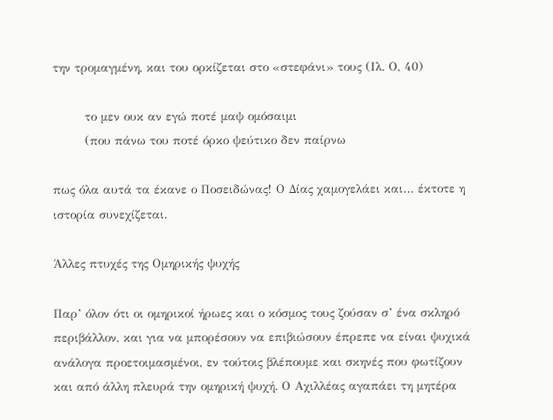την τρομαγμένη, και του ορκίζεται στο «στεφάνι» τους (Ιλ. Ο, 40)

        το μεν ουκ αν εγώ ποτέ μαψ ομόσαιμι
        (που πάνω του ποτέ όρκο ψεύτικο δεν παίρνω

πως όλα αυτά τα έκανε ο Ποσειδώνας! Ο Δίας χαμογελάει και… έκτοτε η ιστορία συνεχίζεται.

Άλλες πτυχές της Ομηρικής ψυχής

Παρ’ όλον ότι οι ομηρικοί ήρωες και ο κόσμος τους ζούσαν σ’ ένα σκληρό περιβάλλον, και για να μπορέσουν να επιβιώσουν έπρεπε να είναι ψυχικά ανάλογα προετοιμασμένοι, εν τούτοις βλέπουμε και σκηνές που φωτίζουν και από άλλη πλευρά την ομηρική ψυχή. Ο Αχιλλέας αγαπάει τη μητέρα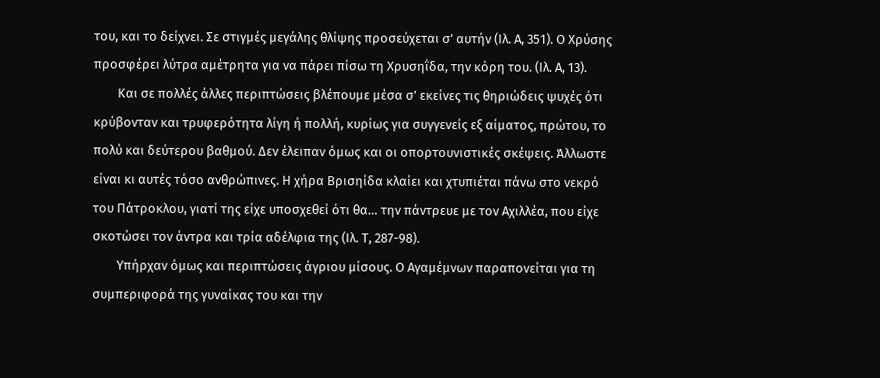του, και το δείχνει. Σε στιγμές μεγάλης θλίψης προσεύχεται σ’ αυτήν (Ιλ. Α, 351). Ο Χρύσης προσφέρει λύτρα αμέτρητα για να πάρει πίσω τη Χρυσηΐδα, την κόρη του. (Ιλ. Α, 13).
        Και σε πολλές άλλες περιπτώσεις βλέπουμε μέσα σ’ εκείνες τις θηριώδεις ψυχές ότι κρύβονταν και τρυφερότητα λίγη ή πολλή, κυρίως για συγγενείς εξ αίματος, πρώτου, το πολύ και δεύτερου βαθμού. Δεν έλειπαν όμως και οι οπορτουνιστικές σκέψεις. Άλλωστε είναι κι αυτές τόσο ανθρώπινες. Η χήρα Βρισηίδα κλαίει και χτυπιέται πάνω στο νεκρό του Πάτροκλου, γιατί της είχε υποσχεθεί ότι θα… την πάντρευε με τον Αχιλλέα, που είχε σκοτώσει τον άντρα και τρία αδέλφια της (Ιλ. Τ, 287-98).
        Υπήρχαν όμως και περιπτώσεις άγριου μίσους. Ο Αγαμέμνων παραπονείται για τη συμπεριφορά της γυναίκας του και την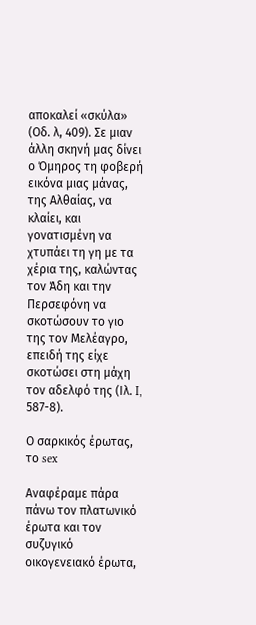αποκαλεί «σκύλα» (Οδ. λ, 409). Σε μιαν άλλη σκηνή μας δίνει ο Όμηρος τη φοβερή εικόνα μιας μάνας, της Αλθαίας, να κλαίει, και γονατισμένη να χτυπάει τη γη με τα χέρια της, καλώντας τον Άδη και την Περσεφόνη να σκοτώσουν το γιο της τον Μελέαγρο, επειδή της είχε σκοτώσει στη μάχη τον αδελφό της (Ιλ. I, 587-8).

Ο σαρκικός έρωτας, το sex

Αναφέραμε πάρα πάνω τον πλατωνικό έρωτα και τον συζυγικό οικογενειακό έρωτα,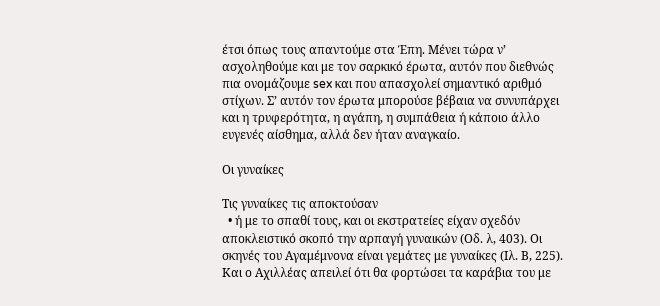έτσι όπως τους απαντούμε στα Έπη. Μένει τώρα ν’ ασχοληθούμε και με τον σαρκικό έρωτα, αυτόν που διεθνώς πια ονομάζουμε sex και που απασχολεί σημαντικό αριθμό στίχων. Σ’ αυτόν τον έρωτα μπορούσε βέβαια να συνυπάρχει και η τρυφερότητα, η αγάπη, η συμπάθεια ή κάποιο άλλο ευγενές αίσθημα, αλλά δεν ήταν αναγκαίο.

Οι γυναίκες

Τις γυναίκες τις αποκτούσαν
  • ή με το σπαθί τους, και οι εκστρατείες είχαν σχεδόν αποκλειστικό σκοπό την αρπαγή γυναικών (Οδ. λ, 403). Οι σκηνές του Αγαμέμνονα είναι γεμάτες με γυναίκες (Ιλ. Β, 225). Και ο Αχιλλέας απειλεί ότι θα φορτώσει τα καράβια του με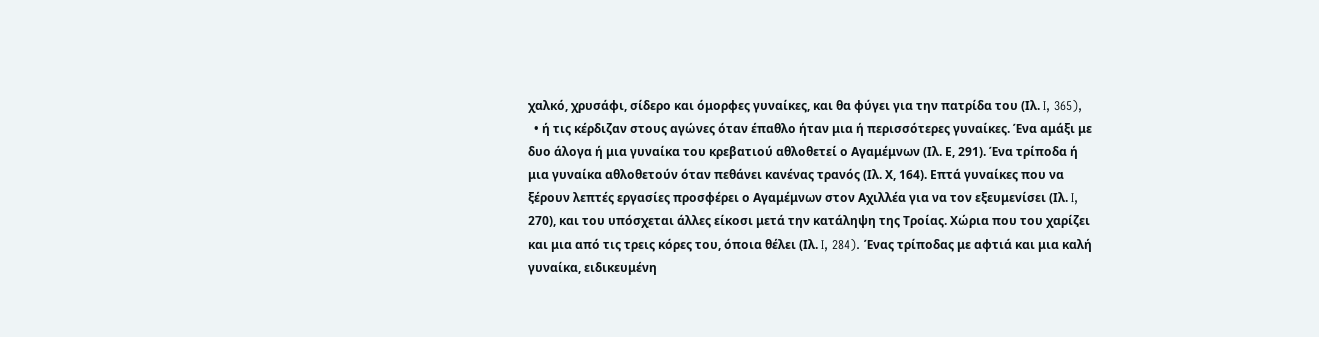χαλκό, χρυσάφι, σίδερο και όμορφες γυναίκες, και θα φύγει για την πατρίδα του (Ιλ. I, 365),
  • ή τις κέρδιζαν στους αγώνες όταν έπαθλο ήταν μια ή περισσότερες γυναίκες. Ένα αμάξι με δυο άλογα ή μια γυναίκα του κρεβατιού αθλοθετεί ο Αγαμέμνων (Ιλ. Ε, 291). Ένα τρίποδα ή μια γυναίκα αθλοθετούν όταν πεθάνει κανένας τρανός (Ιλ. Χ, 164). Επτά γυναίκες που να ξέρουν λεπτές εργασίες προσφέρει ο Αγαμέμνων στον Αχιλλέα για να τον εξευμενίσει (Ιλ. I, 270), και του υπόσχεται άλλες είκοσι μετά την κατάληψη της Τροίας. Χώρια που του χαρίζει και μια από τις τρεις κόρες του, όποια θέλει (Ιλ. I, 284). Ένας τρίποδας με αφτιά και μια καλή γυναίκα, ειδικευμένη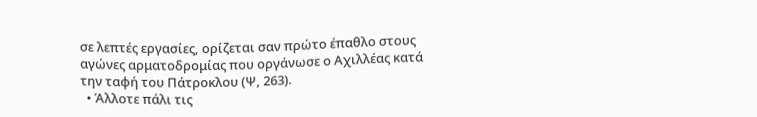σε λεπτές εργασίες, ορίζεται σαν πρώτο έπαθλο στους αγώνες αρματοδρομίας που οργάνωσε ο Αχιλλέας κατά την ταφή του Πάτροκλου (Ψ, 263).
  • Άλλοτε πάλι τις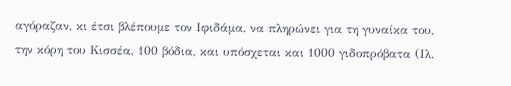αγόραζαν, κι έτσι βλέπουμε τον Ιφιδάμα, να πληρώνει για τη γυναίκα του, την κόρη του Κισσέα, 100 βόδια, και υπόσχεται και 1000 γιδοπρόβατα (Ιλ.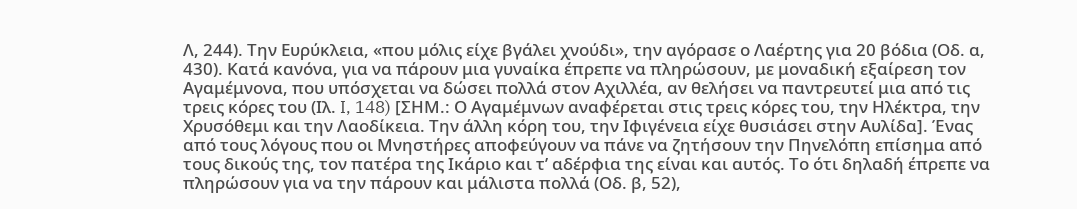Λ, 244). Την Ευρύκλεια, «που μόλις είχε βγάλει χνούδι», την αγόρασε ο Λαέρτης για 20 βόδια (Οδ. α, 430). Κατά κανόνα, για να πάρουν μια γυναίκα έπρεπε να πληρώσουν, με μοναδική εξαίρεση τον Αγαμέμνονα, που υπόσχεται να δώσει πολλά στον Αχιλλέα, αν θελήσει να παντρευτεί μια από τις τρεις κόρες του (Ιλ. I, 148) [ΣΗΜ.: Ο Αγαμέμνων αναφέρεται στις τρεις κόρες του, την Ηλέκτρα, την Χρυσόθεμι και την Λαοδίκεια. Την άλλη κόρη του, την Ιφιγένεια είχε θυσιάσει στην Αυλίδα]. Ένας από τους λόγους που οι Μνηστήρες αποφεύγουν να πάνε να ζητήσουν την Πηνελόπη επίσημα από τους δικούς της, τον πατέρα της Ικάριο και τ’ αδέρφια της είναι και αυτός. Το ότι δηλαδή έπρεπε να πληρώσουν για να την πάρουν και μάλιστα πολλά (Οδ. β, 52),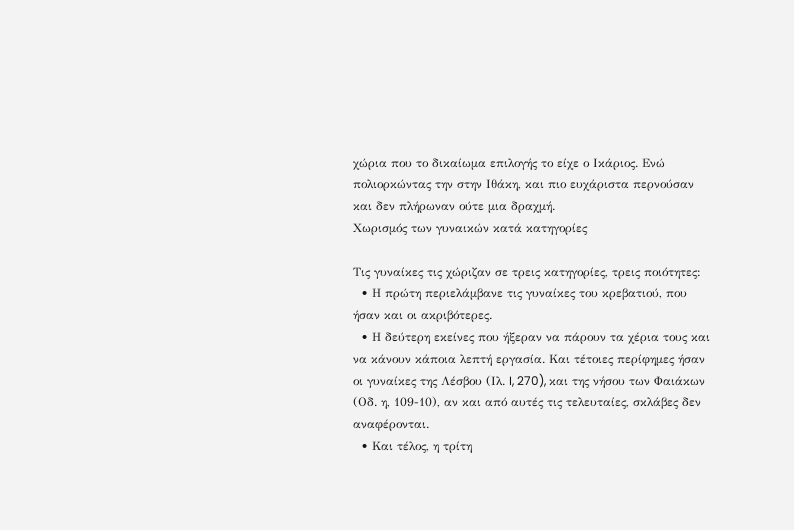χώρια που το δικαίωμα επιλογής το είχε ο Ικάριος. Ενώ πολιορκώντας την στην Ιθάκη, και πιο ευχάριστα περνούσαν και δεν πλήρωναν ούτε μια δραχμή.
Χωρισμός των γυναικών κατά κατηγορίες

Τις γυναίκες τις χώριζαν σε τρεις κατηγορίες, τρεις ποιότητες:
  • Η πρώτη περιελάμβανε τις γυναίκες του κρεβατιού, που ήσαν και οι ακριβότερες.
  • Η δεύτερη εκείνες που ήξεραν να πάρουν τα χέρια τους και να κάνουν κάποια λεπτή εργασία. Και τέτοιες περίφημες ήσαν οι γυναίκες της Λέσβου (Ιλ. I, 270), και της νήσου των Φαιάκων (Οδ. η, 109-10), αν και από αυτές τις τελευταίες, σκλάβες δεν αναφέρονται.
  • Και τέλος, η τρίτη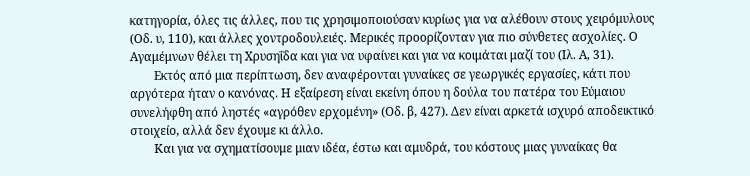κατηγορία, όλες τις άλλες, που τις χρησιμοποιούσαν κυρίως για να αλέθουν στους χειρόμυλους (Οδ. υ, 110), και άλλες χοντροδουλειές. Μερικές προορίζονταν για πιο σύνθετες ασχολίες. Ο Αγαμέμνων θέλει τη Χρυσηΐδα και για να υφαίνει και για να κοιμάται μαζί του (Ιλ. Α, 31).
        Εκτός από μια περίπτωση, δεν αναφέρονται γυναίκες σε γεωργικές εργασίες, κάτι που αργότερα ήταν ο κανόνας. Η εξαίρεση είναι εκείνη όπου η δούλα του πατέρα του Εύμαιου συνελήφθη από ληστές «αγρόθεν ερχομένη» (Οδ. β, 427). Δεν είναι αρκετά ισχυρό αποδεικτικό στοιχείο, αλλά δεν έχουμε κι άλλο.
        Και για να σχηματίσουμε μιαν ιδέα, έστω και αμυδρά, του κόστους μιας γυναίκας θα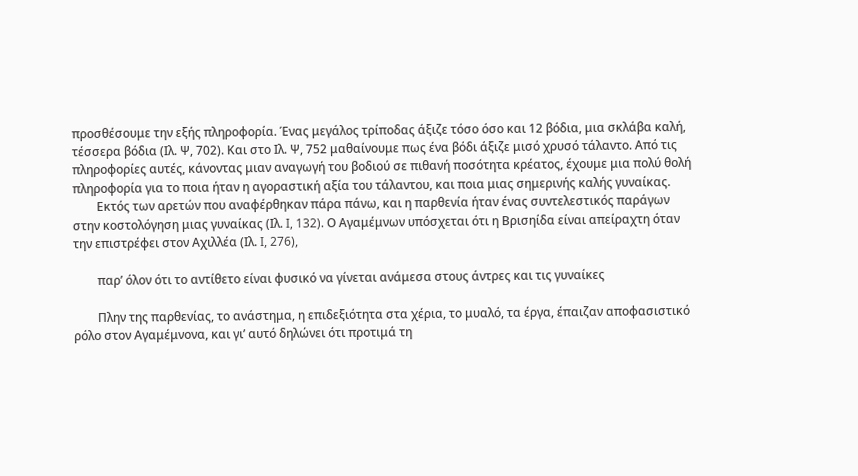προσθέσουμε την εξής πληροφορία. Ένας μεγάλος τρίποδας άξιζε τόσο όσο και 12 βόδια, μια σκλάβα καλή, τέσσερα βόδια (Ιλ. Ψ, 702). Και στο Ιλ. Ψ, 752 μαθαίνουμε πως ένα βόδι άξιζε μισό χρυσό τάλαντο. Από τις πληροφορίες αυτές, κάνοντας μιαν αναγωγή του βοδιού σε πιθανή ποσότητα κρέατος, έχουμε μια πολύ θολή πληροφορία για το ποια ήταν η αγοραστική αξία του τάλαντου, και ποια μιας σημερινής καλής γυναίκας.
        Εκτός των αρετών που αναφέρθηκαν πάρα πάνω, και η παρθενία ήταν ένας συντελεστικός παράγων στην κοστολόγηση μιας γυναίκας (Ιλ. I, 132). Ο Αγαμέμνων υπόσχεται ότι η Βρισηίδα είναι απείραχτη όταν την επιστρέφει στον Αχιλλέα (Ιλ. I, 276),

        παρ’ όλον ότι το αντίθετο είναι φυσικό να γίνεται ανάμεσα στους άντρες και τις γυναίκες

        Πλην της παρθενίας, το ανάστημα, η επιδεξιότητα στα χέρια, το μυαλό, τα έργα, έπαιζαν αποφασιστικό ρόλο στον Αγαμέμνονα, και γι’ αυτό δηλώνει ότι προτιμά τη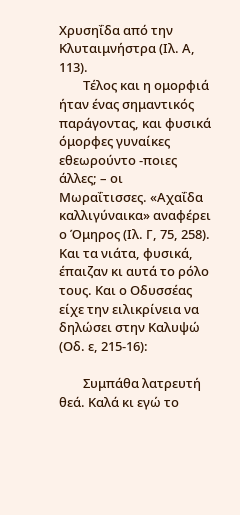Χρυσηΐδα από την Κλυταιμνήστρα (Ιλ. Α, 113).
        Τέλος και η ομορφιά ήταν ένας σημαντικός παράγοντας, και φυσικά όμορφες γυναίκες εθεωρούντο -ποιες άλλες; – οι Μωραΐτισσες. «Αχαΐδα καλλιγύναικα» αναφέρει ο Όμηρος (Ιλ. Γ, 75, 258). Και τα νιάτα, φυσικά, έπαιζαν κι αυτά το ρόλο τους. Και ο Οδυσσέας είχε την ειλικρίνεια να δηλώσει στην Καλυψώ (Οδ. ε, 215-16):

        Συμπάθα λατρευτή θεά. Καλά κι εγώ το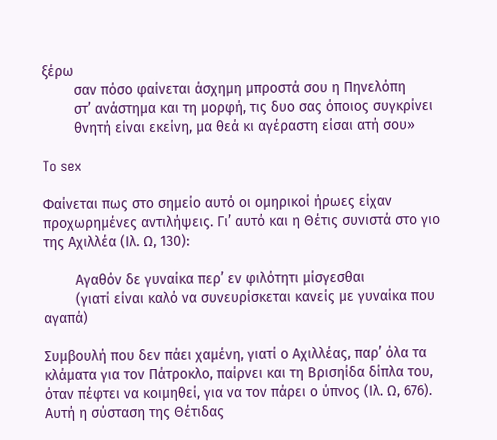ξέρω
        σαν πόσο φαίνεται άσχημη μπροστά σου η Πηνελόπη
        στ’ ανάστημα και τη μορφή, τις δυο σας όποιος συγκρίνει
        θνητή είναι εκείνη, μα θεά κι αγέραστη είσαι ατή σου»

To sex

Φαίνεται πως στο σημείο αυτό οι ομηρικοί ήρωες είχαν προχωρημένες αντιλήψεις. Γι’ αυτό και η Θέτις συνιστά στο γιο της Αχιλλέα (Ιλ. Ω, 130):

        Αγαθόν δε γυναίκα περ’ εν φιλότητι μίσγεσθαι
        (γιατί είναι καλό να συνευρίσκεται κανείς με γυναίκα που αγαπά)

Συμβουλή που δεν πάει χαμένη, γιατί ο Αχιλλέας, παρ’ όλα τα κλάματα για τον Πάτροκλο, παίρνει και τη Βρισηίδα δίπλα του, όταν πέφτει να κοιμηθεί, για να τον πάρει ο ύπνος (Ιλ. Ω, 676). Αυτή η σύσταση της Θέτιδας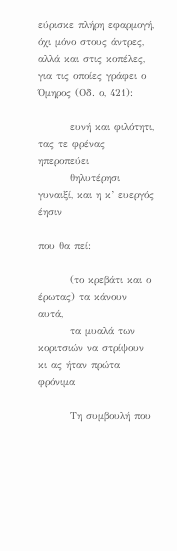εύρισκε πλήρη εφαρμογή, όχι μόνο στους άντρες, αλλά και στις κοπέλες, για τις οποίες γράφει ο Όμηρος (Οδ. ο, 421):

        ευνή και φιλότητι, τας τε φρένας ηπεροπεύει
        θηλυτέρησι γυναιξί, και η κ’ ευεργός έησιν

που θα πεί:

        (το κρεβάτι και ο έρωτας) τα κάνουν αυτά,
        τα μυαλά των κοριτσιών να στρίψουν κι ας ήταν πρώτα φρόνιμα

        Τη συμβουλή που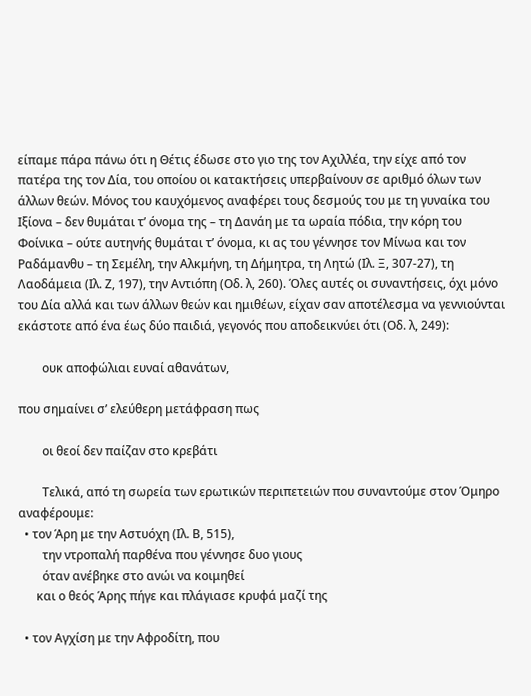είπαμε πάρα πάνω ότι η Θέτις έδωσε στο γιο της τον Αχιλλέα, την είχε από τον πατέρα της τον Δία, του οποίου οι κατακτήσεις υπερβαίνουν σε αριθμό όλων των άλλων θεών. Μόνος του καυχόμενος αναφέρει τους δεσμούς του με τη γυναίκα του Ιξίονα – δεν θυμάται τ’ όνομα της – τη Δανάη με τα ωραία πόδια, την κόρη του Φοίνικα – ούτε αυτηνής θυμάται τ’ όνομα, κι ας του γέννησε τον Μίνωα και τον Ραδάμανθυ – τη Σεμέλη, την Αλκμήνη, τη Δήμητρα, τη Λητώ (Ιλ. Ξ, 307-27), τη Λαοδάμεια (Ιλ. Ζ, 197), την Αντιόπη (Οδ. λ, 260). Όλες αυτές οι συναντήσεις, όχι μόνο του Δία αλλά και των άλλων θεών και ημιθέων, είχαν σαν αποτέλεσμα να γεννιούνται εκάστοτε από ένα έως δύο παιδιά, γεγονός που αποδεικνύει ότι (Οδ. λ, 249):

        ουκ αποφώλιαι ευναί αθανάτων,

που σημαίνει σ’ ελεύθερη μετάφραση πως

        οι θεοί δεν παίζαν στο κρεβάτι

        Τελικά, από τη σωρεία των ερωτικών περιπετειών που συναντούμε στον Όμηρο αναφέρουμε:
  • τον Άρη με την Αστυόχη (Ιλ. Β, 515),
        την ντροπαλή παρθένα που γέννησε δυο γιους
        όταν ανέβηκε στο ανώι να κοιμηθεί
      και ο θεός Άρης πήγε και πλάγιασε κρυφά μαζί της

  • τον Αγχίση με την Αφροδίτη, που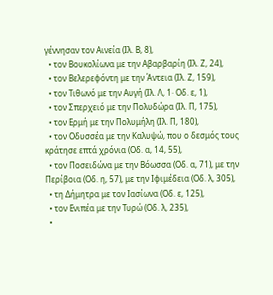γέννησαν τον Αινεία (Ιλ. Β, 8),
  • τον Βουκολίωνα με την Αβαρβαρίη (Ιλ. Ζ, 24),
  • τον Βελερεφόντη με την Άντεια (Ιλ. Ζ, 159),
  • τον Τιθωνό με την Αυγή (Ιλ. Λ, 1· Οδ. ε, 1),
  • τον Σπερχειό με την Πολυδώρα (Ιλ. Π, 175),
  • τον Ερμή με την Πολυμήλη (Ιλ. Π, 180),
  • τον Οδυσσέα με την Καλυψώ, που ο δεσμός τους κράτησε επτά χρόνια (Οδ. α, 14, 55),
  • τον Ποσειδώνα με την Βόωσσα (Οδ. α, 71), με την Περίβοια (Οδ. η, 57), με την Ιφιμέδεια (Οδ. λ, 305),
  • τη Δήμητρα με τον Ιασίωνα (Οδ. ε, 125),
  • τον Ενιπέα με την Τυρώ (Οδ. λ, 235),
  •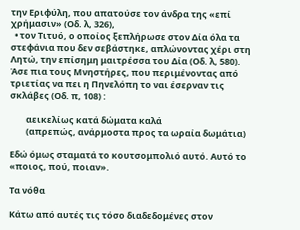την Εριφύλη, που απατούσε τον άνδρα της «επί χρήμασιν» (Οδ. λ, 326),
  • τον Τιτυό, ο οποίος ξεπλήρωσε στον Δία όλα τα στεφάνια που δεν σεβάστηκε, απλώνοντας χέρι στη Λητώ, την επίσημη μαιτρέσσα του Δία (Οδ. λ, 580).
Άσε πια τους Μνηστήρες, που περιμένοντας από τριετίας να πει η Πηνελόπη το ναι έσερναν τις σκλάβες (Οδ. π, 108) :

        αεικελίως κατά δώματα καλά
        (απρεπώς, ανάρμοστα προς τα ωραία δωμάτια)

Εδώ όμως σταματά το κουτσομπολιό αυτό. Αυτό το «ποιος, πού, ποιαν».

Τα νόθα

Κάτω από αυτές τις τόσο διαδεδομένες στον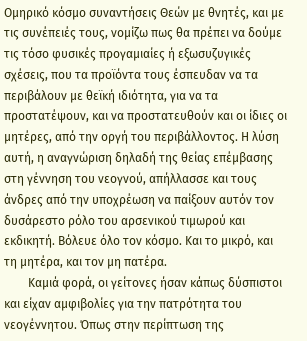Ομηρικό κόσμο συναντήσεις Θεών με θνητές, και με τις συνέπειές τους, νομίζω πως θα πρέπει να δούμε τις τόσο φυσικές προγαμιαίες ή εξωσυζυγικές σχέσεις, που τα προϊόντα τους έσπευδαν να τα περιβάλουν με θεϊκή ιδιότητα, για να τα προστατέψουν, και να προστατευθούν και οι ίδιες οι μητέρες, από την οργή του περιβάλλοντος. Η λύση αυτή, η αναγνώριση δηλαδή της θείας επέμβασης στη γέννηση του νεογνού, απήλλασσε και τους άνδρες από την υποχρέωση να παίξουν αυτόν τον δυσάρεστο ρόλο του αρσενικού τιμωρού και εκδικητή. Βόλευε όλο τον κόσμο. Και το μικρό, και τη μητέρα, και τον μη πατέρα.
        Καμιά φορά, οι γείτονες ήσαν κάπως δύσπιστοι και είχαν αμφιβολίες για την πατρότητα του νεογέννητου. Όπως στην περίπτωση της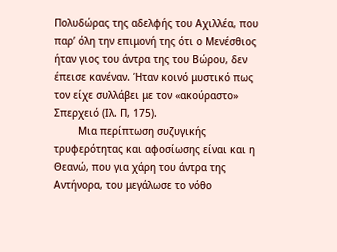Πολυδώρας της αδελφής του Αχιλλέα, που παρ’ όλη την επιμονή της ότι ο Μενέσθιος ήταν γιος του άντρα της του Βώρου, δεν έπεισε κανέναν. Ήταν κοινό μυστικό πως τον είχε συλλάβει με τον «ακούραστο» Σπερχειό (Ιλ. Π, 175).
        Μια περίπτωση συζυγικής τρυφερότητας και αφοσίωσης είναι και η Θεανώ, που για χάρη του άντρα της Αντήνορα, του μεγάλωσε το νόθο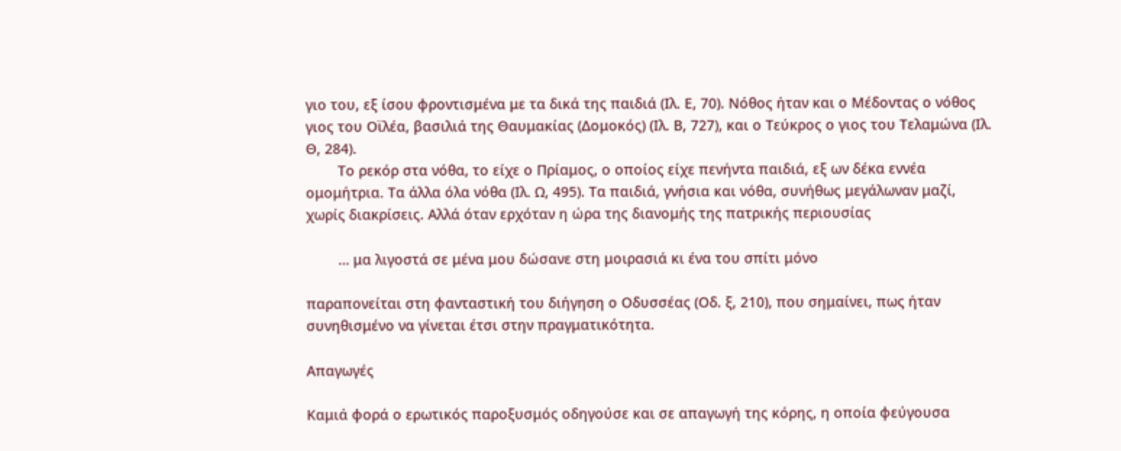γιο του, εξ ίσου φροντισμένα με τα δικά της παιδιά (Ιλ. Ε, 70). Νόθος ήταν και ο Μέδοντας ο νόθος γιος του Οϊλέα, βασιλιά της Θαυμακίας (Δομοκός) (Ιλ. Β, 727), και ο Τεύκρος ο γιος του Τελαμώνα (Ιλ. Θ, 284).
        Το ρεκόρ στα νόθα, το είχε ο Πρίαμος, ο οποίος είχε πενήντα παιδιά, εξ ων δέκα εννέα ομομήτρια. Τα άλλα όλα νόθα (Ιλ. Ω, 495). Τα παιδιά, γνήσια και νόθα, συνήθως μεγάλωναν μαζί, χωρίς διακρίσεις. Αλλά όταν ερχόταν η ώρα της διανομής της πατρικής περιουσίας

        … μα λιγοστά σε μένα μου δώσανε στη μοιρασιά κι ένα του σπίτι μόνο

παραπονείται στη φανταστική του διήγηση ο Οδυσσέας (Οδ. ξ, 210), που σημαίνει, πως ήταν συνηθισμένο να γίνεται έτσι στην πραγματικότητα.

Απαγωγές

Καμιά φορά ο ερωτικός παροξυσμός οδηγούσε και σε απαγωγή της κόρης, η οποία φεύγουσα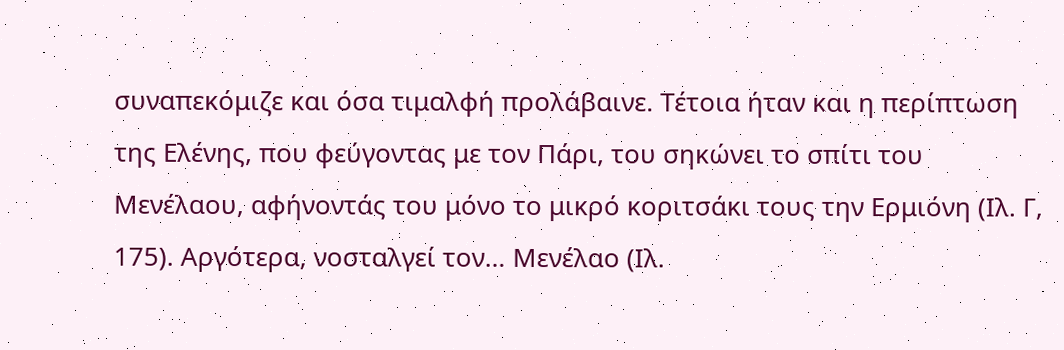συναπεκόμιζε και όσα τιμαλφή προλάβαινε. Τέτοια ήταν και η περίπτωση της Ελένης, που φεύγοντας με τον Πάρι, του σηκώνει το σπίτι του Μενέλαου, αφήνοντάς του μόνο το μικρό κοριτσάκι τους την Ερμιόνη (Ιλ. Γ, 175). Αργότερα, νοσταλγεί τον… Μενέλαο (Ιλ.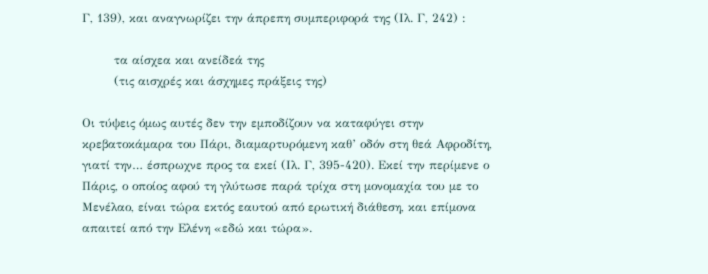Γ, 139), και αναγνωρίζει την άπρεπη συμπεριφορά της (Ιλ. Γ, 242) :

        τα αίσχεα και ανείδεά της
        (τις αισχρές και άσχημες πράξεις της)

Οι τύψεις όμως αυτές δεν την εμποδίζουν να καταφύγει στην κρεβατοκάμαρα του Πάρι, διαμαρτυρόμενη καθ’ οδόν στη θεά Αφροδίτη, γιατί την… έσπρωχνε προς τα εκεί (Ιλ. Γ, 395-420). Εκεί την περίμενε ο Πάρις, ο οποίος αφού τη γλύτωσε παρά τρίχα στη μονομαχία του με το Μενέλαο, είναι τώρα εκτός εαυτού από ερωτική διάθεση, και επίμονα απαιτεί από την Ελένη «εδώ και τώρα».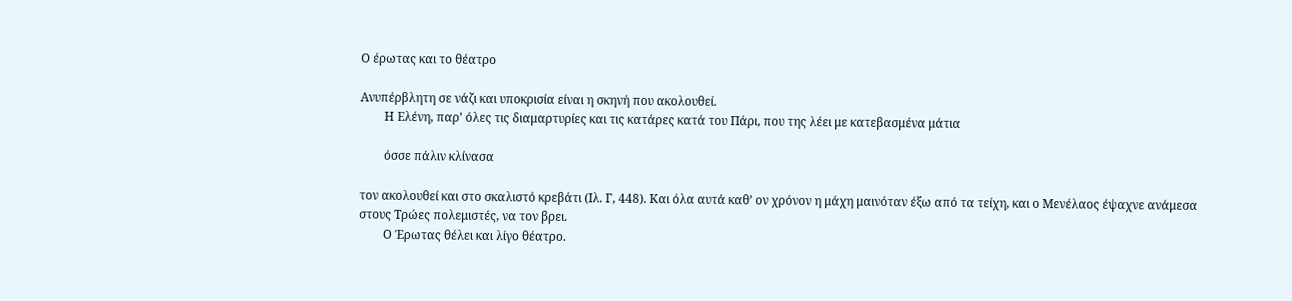Ο έρωτας και το θέατρο

Ανυπέρβλητη σε νάζι και υποκρισία είναι η σκηνή που ακολουθεί.
        Η Ελένη, παρ’ όλες τις διαμαρτυρίες και τις κατάρες κατά του Πάρι, που της λέει με κατεβασμένα μάτια

        όσσε πάλιν κλίνασα

τον ακολουθεί και στο σκαλιστό κρεβάτι (Ιλ. Γ, 448). Και όλα αυτά καθ’ ον χρόνον η μάχη μαινόταν έξω από τα τείχη, και ο Μενέλαος έψαχνε ανάμεσα στους Τρώες πολεμιστές, να τον βρει.
        Ο Έρωτας θέλει και λίγο θέατρο.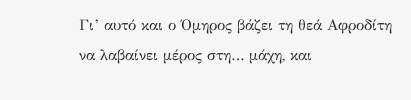Γι’ αυτό και ο Όμηρος βάζει τη θεά Αφροδίτη να λαβαίνει μέρος στη… μάχη, και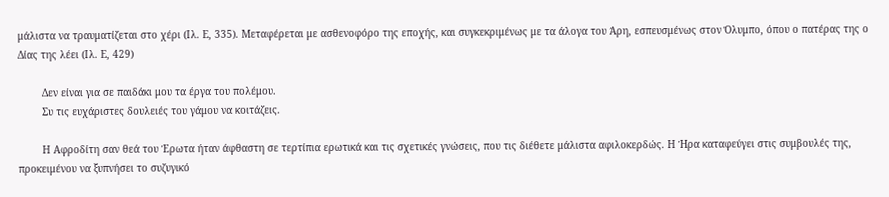μάλιστα να τραυματίζεται στο χέρι (Ιλ. Ε, 335). Μεταφέρεται με ασθενοφόρο της εποχής, και συγκεκριμένως με τα άλογα του Άρη, εσπευσμένως στον Όλυμπο, όπου ο πατέρας της ο Δίας της λέει (Ιλ. Ε, 429)

        Δεν είναι για σε παιδάκι μου τα έργα του πολέμου.
        Συ τις ευχάριστες δουλειές του γάμου να κοιτάζεις.

        Η Αφροδίτη σαν θεά του Έρωτα ήταν άφθαστη σε τερτίπια ερωτικά και τις σχετικές γνώσεις, που τις διέθετε μάλιστα αφιλοκερδώς. Η Ήρα καταφεύγει στις συμβουλές της, προκειμένου να ξυπνήσει το συζυγικό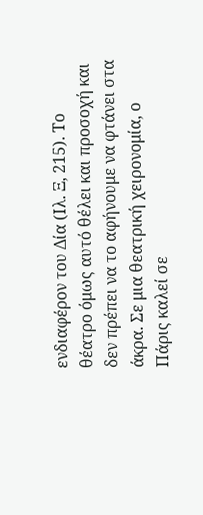ενδιαφέρον του Δία (Ιλ. Ξ, 215). Το θέατρο όμως αυτό θέλει και προσοχή και δεν πρέπει να το αφήνουμε να φτάνει στα άκρα. Σε μια θεατρική χειρονομία, ο Πάρις καλεί σε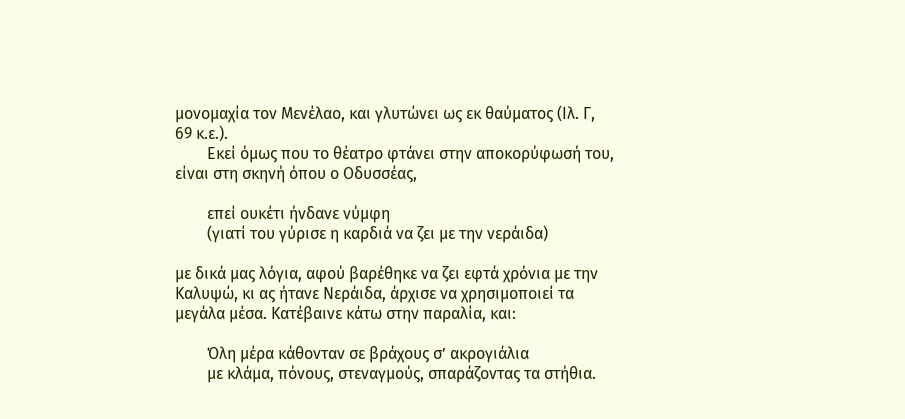μονομαχία τον Μενέλαο, και γλυτώνει ως εκ θαύματος (Ιλ. Γ, 69 κ.ε.).
        Εκεί όμως που το θέατρο φτάνει στην αποκορύφωσή του, είναι στη σκηνή όπου ο Οδυσσέας,

        επεί ουκέτι ήνδανε νύμφη
        (γιατί του γύρισε η καρδιά να ζει με την νεράιδα)

με δικά μας λόγια, αφού βαρέθηκε να ζει εφτά χρόνια με την Καλυψώ, κι ας ήτανε Νεράιδα, άρχισε να χρησιμοποιεί τα μεγάλα μέσα. Κατέβαινε κάτω στην παραλία, και:

        Όλη μέρα κάθονταν σε βράχους σ’ ακρογιάλια
        με κλάμα, πόνους, στεναγμούς, σπαράζοντας τα στήθια.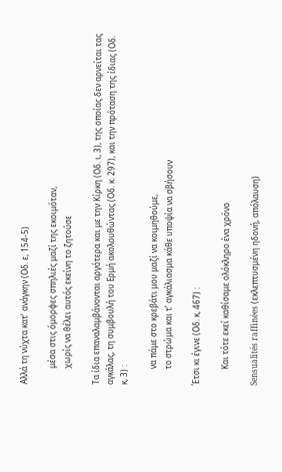Αλλά τη νύχτα κατ’ ανάγκην (Οδ. ε, 154-5)

        μέσα στις όμορφες σπηλιές μαζί της εκοιμόταν,
        χωρίς να θέλει αυτός εκείνη το ζητούσε

Τα ίδια επαναλαμβάνονται αργότερα και με την Κίρκη (Οδ. ι, 3), της οποίας δεν αρνείται τας αγκάλας, τη συμβουλή του Ερμή ακολουθώντας (Οδ. κ. 297), και την πρόταση της ίδιας (Οδ. κ, 3) :

        να πάμε στο κρεβάτι μου μαζί να κοιμηθούμε,
        το στρώμα και τ’ αγκάλιασμα κάθε υποψία να σβήσουν

Έτσι κι έγινε (Οδ. κ, 467) :

        Και τότε εκεί καθίσαμε ολόκληρο ένα χρόνο

Sensualités raffinées (εκλεπτυσμένη ηδονή, απόλαυση)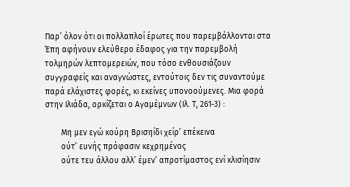Παρ’ όλον ότι οι πολλαπλοί έρωτες που παρεμβάλλονται στα Έπη αφήνουν ελεύθερο έδαφος για την παρεμβολή τολμηρών λεπτομερειών, που τόσο ενθουσιάζουν συγγραφείς και αναγνώστες, εντούτοις δεν τις συναντούμε παρά ελάχιστες φορές, κι εκείνες υπονοούμενες. Μια φορά στην Ιλιάδα, ορκίζεται ο Αγαμέμνων (Ιλ. Τ, 261-3) :

        Μη μεν εγώ κούρη Βρισηίδι χείρ’ επέκεινα
        ούτ’ ευνής πρόφασιν κεχρημένος
        ούτε τευ άλλου αλλ’ έμεν’ απροτίμαστος ενί κλισίησιν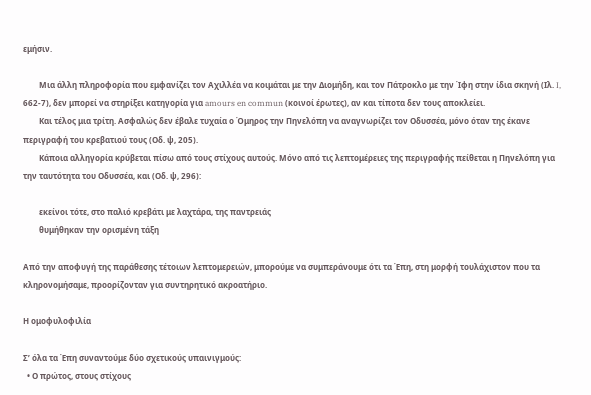εμήσιν.

        Μια άλλη πληροφορία που εμφανίζει τον Αχιλλέα να κοιμάται με την Διομήδη, και τον Πάτροκλο με την Ίφη στην ίδια σκηνή (Ιλ. I, 662-7), δεν μπορεί να στηρίξει κατηγορία για amours en commun (κοινοί έρωτες), αν και τίποτα δεν τους αποκλείει.
        Και τέλος μια τρίτη. Ασφαλώς δεν έβαλε τυχαία ο Όμηρος την Πηνελόπη να αναγνωρίζει τον Οδυσσέα, μόνο όταν της έκανε περιγραφή του κρεβατιού τους (Οδ. ψ, 205).
        Κάποια αλληγορία κρύβεται πίσω από τους στίχους αυτούς. Μόνο από τις λεπτομέρειες της περιγραφής πείθεται η Πηνελόπη για την ταυτότητα του Οδυσσέα, και (Οδ. ψ, 296):

        εκείνοι τότε, στο παλιό κρεβάτι με λαχτάρα, της παντρειάς
        θυμήθηκαν την ορισμένη τάξη

Από την αποφυγή της παράθεσης τέτοιων λεπτομερειών, μπορούμε να συμπεράνουμε ότι τα Έπη, στη μορφή τουλάχιστον που τα κληρονομήσαμε, προορίζονταν για συντηρητικό ακροατήριο.

Η ομοφυλοφιλία

Σ’ όλα τα Έπη συναντούμε δύο σχετικούς υπαινιγμούς:
  • Ο πρώτος, στους στίχους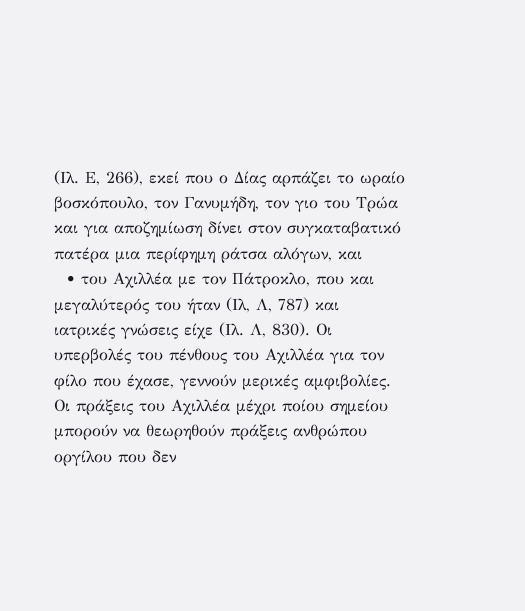(Ιλ. Ε, 266), εκεί που ο Δίας αρπάζει το ωραίο βοσκόπουλο, τον Γανυμήδη, τον γιο του Τρώα και για αποζημίωση δίνει στον συγκαταβατικό πατέρα μια περίφημη ράτσα αλόγων, και
  • του Αχιλλέα με τον Πάτροκλο, που και μεγαλύτερός του ήταν (Ιλ, Λ, 787) και ιατρικές γνώσεις είχε (Ιλ. Λ, 830). Οι υπερβολές του πένθους του Αχιλλέα για τον φίλο που έχασε, γεννούν μερικές αμφιβολίες. Οι πράξεις του Αχιλλέα μέχρι ποίου σημείου μπορούν να θεωρηθούν πράξεις ανθρώπου οργίλου που δεν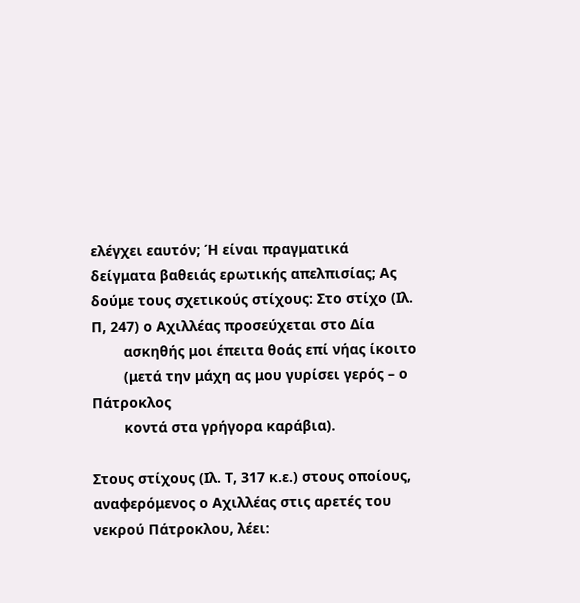ελέγχει εαυτόν; Ή είναι πραγματικά δείγματα βαθειάς ερωτικής απελπισίας; Ας δούμε τους σχετικούς στίχους: Στο στίχο (Ιλ. Π, 247) ο Αχιλλέας προσεύχεται στο Δία
        ασκηθής μοι έπειτα θοάς επί νήας ίκοιτο
        (μετά την μάχη ας μου γυρίσει γερός – ο Πάτροκλος
        κοντά στα γρήγορα καράβια).

Στους στίχους (Ιλ. Τ, 317 κ.ε.) στους οποίους, αναφερόμενος ο Αχιλλέας στις αρετές του νεκρού Πάτροκλου, λέει: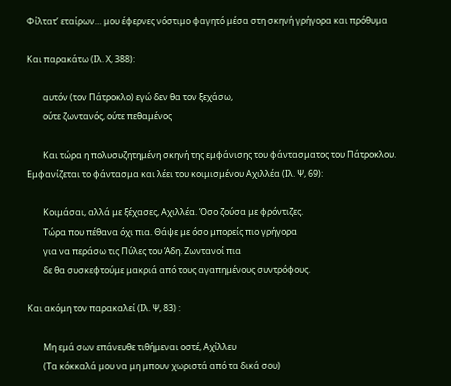Φίλτατ’ εταίρων… μου έφερνες νόστιμο φαγητό μέσα στη σκηνή γρήγορα και πρόθυμα

Και παρακάτω (Ιλ. Χ, 388):

        αυτόν (τον Πάτροκλο) εγώ δεν θα τον ξεχάσω,
        ούτε ζωντανός, ούτε πεθαμένος

        Και τώρα η πολυσυζητημένη σκηνή της εμφάνισης του φάντασματος του Πάτροκλου. Εμφανίζεται το φάντασμα και λέει του κοιμισμένου Αχιλλέα (Ιλ. Ψ, 69):

        Κοιμάσαι, αλλά με ξέχασες, Αχιλλέα. Όσο ζούσα με φρόντιζες.
        Τώρα που πέθανα όχι πια. Θάψε με όσο μπορείς πιο γρήγορα
        για να περάσω τις Πύλες του Άδη. Ζωντανοί πια
        δε θα συσκεφτούμε μακριά από τους αγαπημένους συντρόφους.

Και ακόμη τον παρακαλεί (Ιλ. Ψ, 83) :

        Μη εμά σων επάνευθε τιθήμεναι οστέ, Αχίλλευ
        (Τα κόκκαλά μου να μη μπουν χωριστά από τα δικά σου)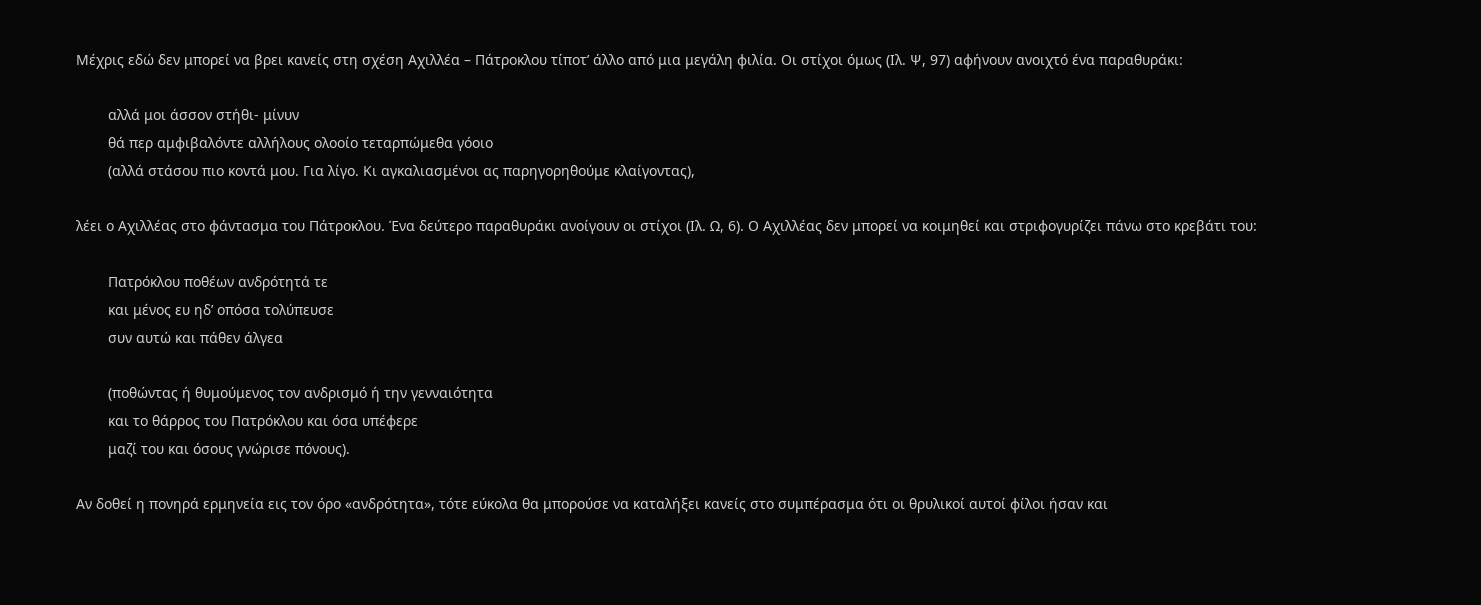Μέχρις εδώ δεν μπορεί να βρει κανείς στη σχέση Αχιλλέα – Πάτροκλου τίποτ’ άλλο από μια μεγάλη φιλία. Οι στίχοι όμως (Ιλ. Ψ, 97) αφήνουν ανοιχτό ένα παραθυράκι:

        αλλά μοι άσσον στήθι- μίνυν
        θά περ αμφιβαλόντε αλλήλους ολοοίο τεταρπώμεθα γόοιο
        (αλλά στάσου πιο κοντά μου. Για λίγο. Κι αγκαλιασμένοι ας παρηγορηθούμε κλαίγοντας),

λέει ο Αχιλλέας στο φάντασμα του Πάτροκλου. Ένα δεύτερο παραθυράκι ανοίγουν οι στίχοι (Ιλ. Ω, 6). Ο Αχιλλέας δεν μπορεί να κοιμηθεί και στριφογυρίζει πάνω στο κρεβάτι του:

        Πατρόκλου ποθέων ανδρότητά τε
        και μένος ευ ηδ’ οπόσα τολύπευσε
        συν αυτώ και πάθεν άλγεα

        (ποθώντας ή θυμούμενος τον ανδρισμό ή την γενναιότητα
        και το θάρρος του Πατρόκλου και όσα υπέφερε
        μαζί του και όσους γνώρισε πόνους).

Αν δοθεί η πονηρά ερμηνεία εις τον όρο «ανδρότητα», τότε εύκολα θα μπορούσε να καταλήξει κανείς στο συμπέρασμα ότι οι θρυλικοί αυτοί φίλοι ήσαν και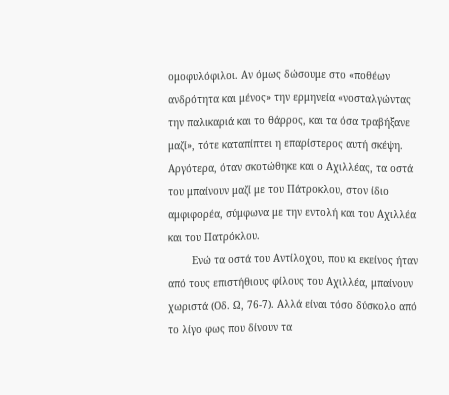ομοφυλόφιλοι. Αν όμως δώσουμε στο «ποθέων ανδρότητα και μένος» την ερμηνεία «νοσταλγώντας την παλικαριά και το θάρρος, και τα όσα τραβήξανε μαζί», τότε καταπίπτει η επαρίστερος αυτή σκέψη. Αργότερα, όταν σκοτώθηκε και ο Αχιλλέας, τα οστά του μπαίνουν μαζί με του Πάτροκλου, στον ίδιο αμφιφορέα, σύμφωνα με την εντολή και του Αχιλλέα και του Πατρόκλου.
        Ενώ τα οστά του Αντίλοχου, που κι εκείνος ήταν από τους επιστήθιους φίλους του Αχιλλέα, μπαίνουν χωριστά (Οδ. Ω, 76-7). Αλλά είναι τόσο δύσκολο από το λίγο φως που δίνουν τα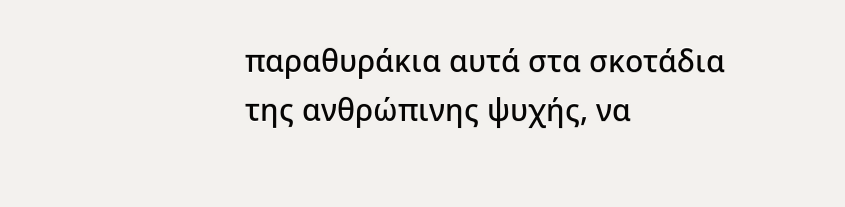παραθυράκια αυτά στα σκοτάδια της ανθρώπινης ψυχής, να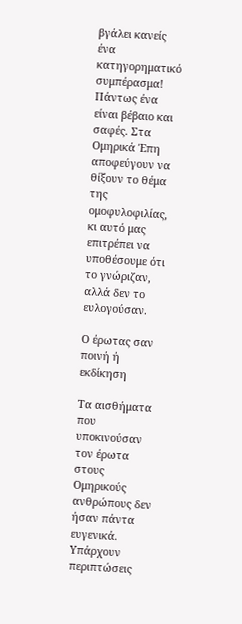βγάλει κανείς ένα κατηγορηματικό συμπέρασμα! Πάντως ένα είναι βέβαιο και σαφές. Στα Ομηρικά Έπη αποφεύγουν να θίξουν το θέμα της ομοφυλοφιλίας, κι αυτό μας επιτρέπει να υποθέσουμε ότι το γνώριζαν, αλλά δεν το ευλογούσαν.

Ο έρωτας σαν ποινή ή εκδίκηση

Τα αισθήματα που υποκινούσαν τον έρωτα στους Ομηρικούς ανθρώπους δεν ήσαν πάντα ευγενικά. Υπάρχουν περιπτώσεις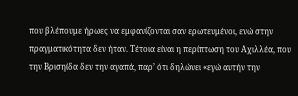που βλέπουμε ήρωες να εμφανίζονται σαν ερωτευμένοι, ενώ στην πραγματικότητα δεν ήταν. Τέτοια είναι η περίπτωση του Αχιλλέα, που την Βρισηίδα δεν την αγαπά, παρ’ ότι δηλώνει «εγώ αυτήν την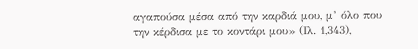αγαπούσα μέσα από την καρδιά μου, μ’ όλο που την κέρδισα με το κοντάρι μου» (Ιλ. 1,343),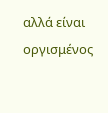αλλά είναι οργισμένος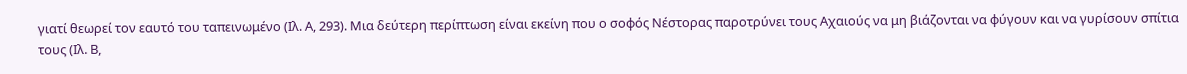γιατί θεωρεί τον εαυτό του ταπεινωμένο (Ιλ. Α, 293). Μια δεύτερη περίπτωση είναι εκείνη που ο σοφός Νέστορας παροτρύνει τους Αχαιούς να μη βιάζονται να φύγουν και να γυρίσουν σπίτια τους (Ιλ. Β,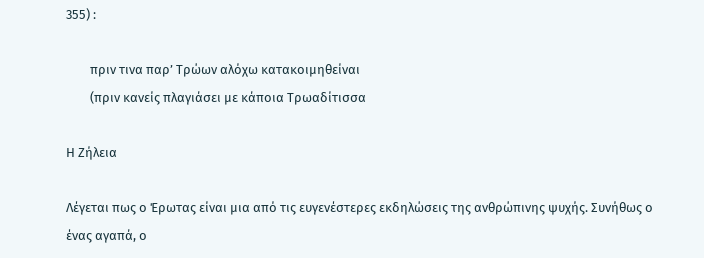355) :

        πριν τινα παρ’ Τρώων αλόχω κατακοιμηθείναι
        (πριν κανείς πλαγιάσει με κάποια Τρωαδίτισσα

Η Ζήλεια

Λέγεται πως ο Έρωτας είναι μια από τις ευγενέστερες εκδηλώσεις της ανθρώπινης ψυχής. Συνήθως ο ένας αγαπά, ο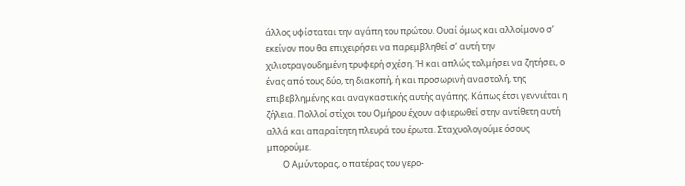άλλος υφίσταται την αγάπη του πρώτου. Ουαί όμως και αλλοίμονο σ’ εκείνον που θα επιχειρήσει να παρεμβληθεί σ’ αυτή την χιλιοτραγουδημένη τρυφερή σχέση. Ή και απλώς τολμήσει να ζητήσει, ο ένας από τους δύο, τη διακοπή, ή και προσωρινή αναστολή, της επιβεβλημένης και αναγκαστικής αυτής αγάπης. Κάπως έτσι γεννιέται η ζήλεια. Πολλοί στίχοι του Ομήρου έχουν αφιερωθεί στην αντίθετη αυτή αλλά και απαραίτητη πλευρά του έρωτα. Σταχυολογούμε όσους μπορούμε.
        Ο Αμύντορας, ο πατέρας του γερο-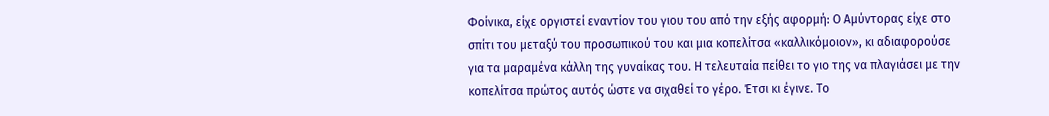Φοίνικα, είχε οργιστεί εναντίον του γιου του από την εξής αφορμή: Ο Αμύντορας είχε στο σπίτι του μεταξύ του προσωπικού του και μια κοπελίτσα «καλλικόμοιον», κι αδιαφορούσε για τα μαραμένα κάλλη της γυναίκας του. Η τελευταία πείθει το γιο της να πλαγιάσει με την κοπελίτσα πρώτος αυτός ώστε να σιχαθεί το γέρο. Έτσι κι έγινε. Το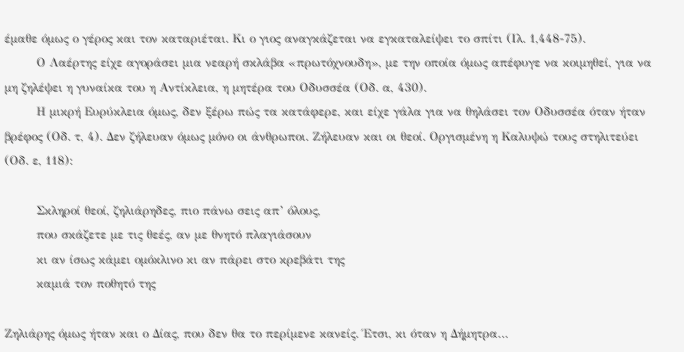έμαθε όμως ο γέρος και τον καταριέται. Κι ο γιος αναγκάζεται να εγκαταλείψει το σπίτι (Ιλ. 1,448-75).
        Ο Λαέρτης είχε αγοράσει μια νεαρή σκλάβα «πρωτόχνουδη», με την οποία όμως απέφυγε να κοιμηθεί, για να μη ζηλέψει η γυναίκα του η Αντίκλεια, η μητέρα του Οδυσσέα (Οδ. α, 430).
        Η μικρή Ευρύκλεια όμως, δεν ξέρω πώς τα κατάφερε, και είχε γάλα για να θηλάσει τον Οδυσσέα όταν ήταν βρέφος (Οδ. τ, 4). Δεν ζήλευαν όμως μόνο οι άνθρωποι. Ζήλευαν και οι θεοί. Οργισμένη η Καλυψώ τους στηλιτεύει (Οδ. ε, 118):

        Σκληροί θεοί, ζηλιάρηδες, πιο πάνω σεις απ’ όλους,
        που σκάζετε με τις θεές, αν με θνητό πλαγιάσουν
        κι αν ίσως κάμει ομόκλινο κι αν πάρει στο κρεβάτι της
        καμιά τον ποθητό της

Ζηλιάρης όμως ήταν και ο Δίας, που δεν θα το περίμενε κανείς. Έτσι, κι όταν η Δήμητρα…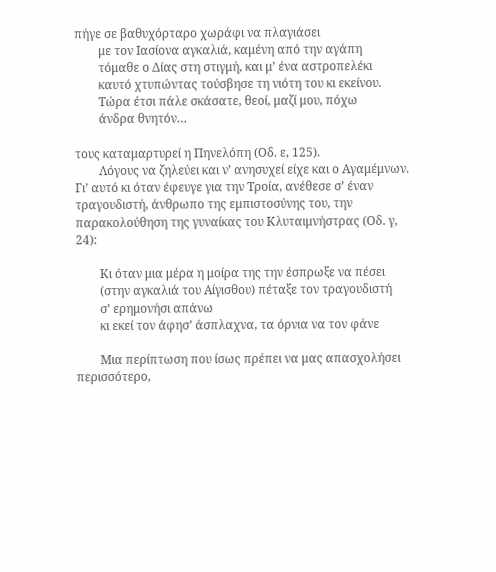πήγε σε βαθυχόρταρο χωράφι να πλαγιάσει
        με τον Ιασίονα αγκαλιά, καμένη από την αγάπη
        τόμαθε ο Δίας στη στιγμή, και μ’ ένα αστροπελέκι
        καυτό χτυπώντας τούσβησε τη νιότη του κι εκείνου.
        Τώρα έτσι πάλε σκάσατε, θεοί, μαζί μου, πόχω
        άνδρα θνητόν…

τους καταμαρτυρεί η Πηνελόπη (Οδ. ε, 125).
        Λόγους να ζηλεύει και ν’ ανησυχεί είχε και ο Αγαμέμνων. Γι’ αυτό κι όταν έφευγε για την Τροία, ανέθεσε σ’ έναν τραγουδιστή, άνθρωπο της εμπιστοσύνης του, την παρακολούθηση της γυναίκας του Κλυταιμνήστρας (Οδ. γ, 24):

        Κι όταν μια μέρα η μοίρα της την έσπρωξε να πέσει
        (στην αγκαλιά του Αίγισθου) πέταξε τον τραγουδιστή
        σ’ ερημονήσι απάνω
        κι εκεί τον άφησ’ άσπλαχνα, τα όρνια να τον φάνε

        Μια περίπτωση που ίσως πρέπει να μας απασχολήσει περισσότερο,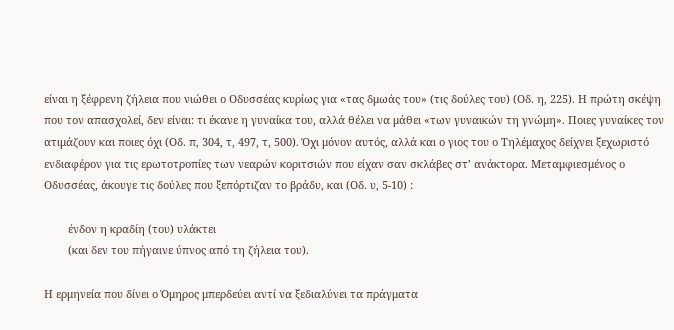είναι η ξέφρενη ζήλεια που νιώθει ο Οδυσσέας κυρίως για «τας δμωάς του» (τις δούλες του) (Οδ. η, 225). Η πρώτη σκέψη που τον απασχολεί, δεν είναι: τι έκανε η γυναίκα του, αλλά θέλει να μάθει «των γυναικών τη γνώμη». Ποιες γυναίκες τον ατιμάζουν και ποιες όχι (Οδ. π, 304, τ, 497, τ, 500). Όχι μόνον αυτός, αλλά και ο γιος του ο Τηλέμαχος δείχνει ξεχωριστό ενδιαφέρον για τις ερωτοτροπίες των νεαρών κοριτσιών που είχαν σαν σκλάβες στ’ ανάκτορα. Μεταμφιεσμένος ο Οδυσσέας, άκουγε τις δούλες που ξεπόρτιζαν το βράδυ, και (Οδ. υ, 5-10) :

        ένδον η κραδίη (του) υλάκτει
        (και δεν του πήγαινε ύπνος από τη ζήλεια του).

Η ερμηνεία που δίνει ο Όμηρος μπερδεύει αντί να ξεδιαλύνει τα πράγματα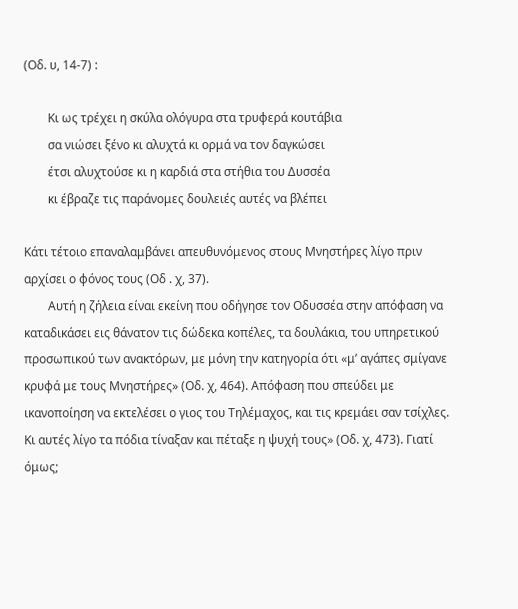(Οδ. υ, 14-7) :

        Κι ως τρέχει η σκύλα ολόγυρα στα τρυφερά κουτάβια
        σα νιώσει ξένο κι αλυχτά κι ορμά να τον δαγκώσει
        έτσι αλυχτούσε κι η καρδιά στα στήθια του Δυσσέα
        κι έβραζε τις παράνομες δουλειές αυτές να βλέπει

Κάτι τέτοιο επαναλαμβάνει απευθυνόμενος στους Μνηστήρες λίγο πριν αρχίσει ο φόνος τους (Οδ . χ, 37).
        Αυτή η ζήλεια είναι εκείνη που οδήγησε τον Οδυσσέα στην απόφαση να καταδικάσει εις θάνατον τις δώδεκα κοπέλες, τα δουλάκια, του υπηρετικού προσωπικού των ανακτόρων, με μόνη την κατηγορία ότι «μ’ αγάπες σμίγανε κρυφά με τους Μνηστήρες» (Οδ. χ, 464). Απόφαση που σπεύδει με ικανοποίηση να εκτελέσει ο γιος του Τηλέμαχος, και τις κρεμάει σαν τσίχλες. Κι αυτές λίγο τα πόδια τίναξαν και πέταξε η ψυχή τους» (Οδ. χ, 473). Γιατί όμως;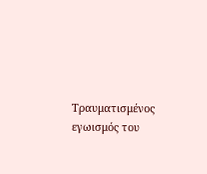Τραυματισμένος εγωισμός του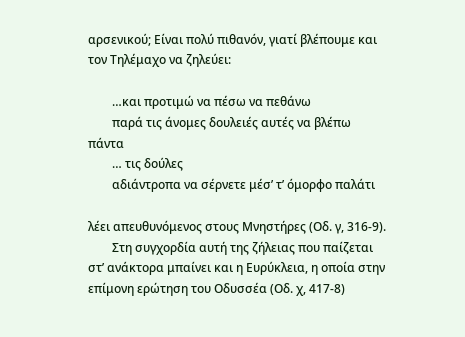αρσενικού; Είναι πολύ πιθανόν, γιατί βλέπουμε και τον Τηλέμαχο να ζηλεύει:

        …και προτιμώ να πέσω να πεθάνω
        παρά τις άνομες δουλειές αυτές να βλέπω πάντα
        … τις δούλες
        αδιάντροπα να σέρνετε μέσ’ τ’ όμορφο παλάτι

λέει απευθυνόμενος στους Μνηστήρες (Οδ. γ, 316-9).
        Στη συγχορδία αυτή της ζήλειας που παίζεται στ’ ανάκτορα μπαίνει και η Ευρύκλεια, η οποία στην επίμονη ερώτηση του Οδυσσέα (Οδ. χ, 417-8)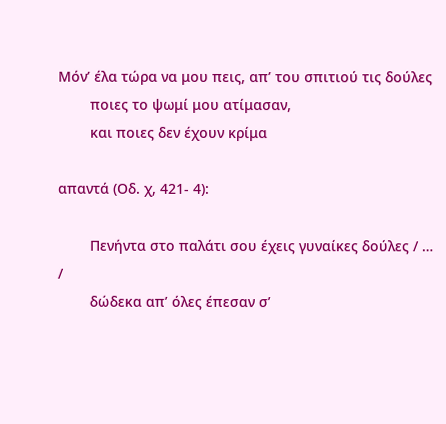Μόν’ έλα τώρα να μου πεις, απ’ του σπιτιού τις δούλες
        ποιες το ψωμί μου ατίμασαν,
        και ποιες δεν έχουν κρίμα

απαντά (Οδ. χ, 421- 4):

        Πενήντα στο παλάτι σου έχεις γυναίκες δούλες / … /
        δώδεκα απ’ όλες έπεσαν σ’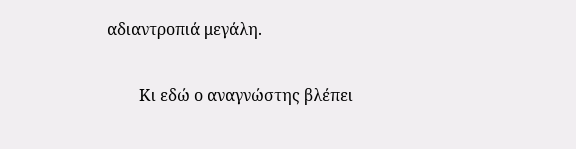αδιαντροπιά μεγάλη.

        Κι εδώ ο αναγνώστης βλέπει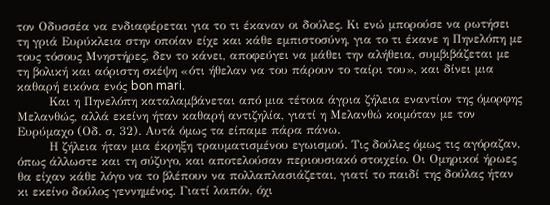τον Οδυσσέα να ενδιαφέρεται για το τι έκαναν οι δούλες. Κι ενώ μπορούσε να ρωτήσει τη γριά Ευρύκλεια στην οποίαν είχε και κάθε εμπιστοσύνη, για το τι έκανε η Πηνελόπη με τους τόσους Μνηστήρες, δεν το κάνει, αποφεύγει να μάθει την αλήθεια, συμβιβάζεται με τη βολική και αόριστη σκέψη «ότι ήθελαν να του πάρουν το ταίρι του», και δίνει μια καθαρή εικόνα ενός bon mari.
        Και η Πηνελόπη καταλαμβάνεται από μια τέτοια άγρια ζήλεια εναντίον της όμορφης Μελανθώς, αλλά εκείνη ήταν καθαρή αντιζηλία, γιατί η Μελανθώ κοιμόταν με τον Ευρύμαχο (Οδ. σ, 32). Αυτά όμως τα είπαμε πάρα πάνω.
        Η ζήλεια ήταν μια έκρηξη τραυματισμένου εγωισμού. Τις δούλες όμως τις αγόραζαν, όπως άλλωστε και τη σύζυγο, και αποτελούσαν περιουσιακό στοιχείο. Οι Ομηρικοί ήρωες θα είχαν κάθε λόγο να το βλέπουν να πολλαπλασιάζεται, γιατί το παιδί της δούλας ήταν κι εκείνο δούλος γεννημένος. Γιατί λοιπόν, όχι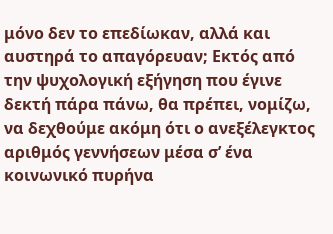μόνο δεν το επεδίωκαν, αλλά και αυστηρά το απαγόρευαν; Εκτός από την ψυχολογική εξήγηση που έγινε δεκτή πάρα πάνω, θα πρέπει, νομίζω, να δεχθούμε ακόμη ότι ο ανεξέλεγκτος αριθμός γεννήσεων μέσα σ’ ένα κοινωνικό πυρήνα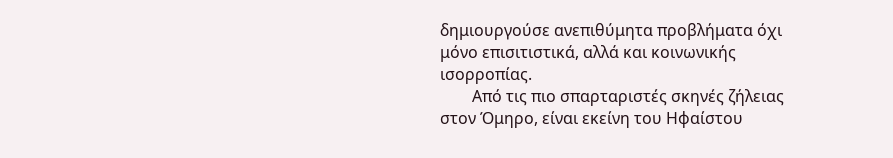δημιουργούσε ανεπιθύμητα προβλήματα όχι μόνο επισιτιστικά, αλλά και κοινωνικής ισορροπίας.
        Από τις πιο σπαρταριστές σκηνές ζήλειας στον Όμηρο, είναι εκείνη του Ηφαίστου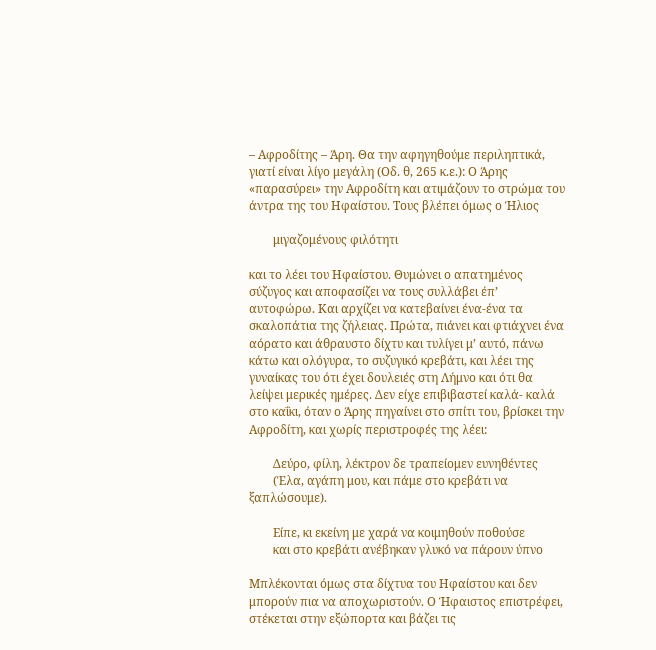– Αφροδίτης – Άρη. Θα την αφηγηθούμε περιληπτικά, γιατί είναι λίγο μεγάλη (Οδ. θ, 265 κ.ε.): Ο Άρης «παρασύρει» την Αφροδίτη και ατιμάζουν το στρώμα του άντρα της του Ηφαίστου. Τους βλέπει όμως ο Ήλιος

        μιγαζομένους φιλότητι

και το λέει του Ηφαίστου. Θυμώνει ο απατημένος σύζυγος και αποφασίζει να τους συλλάβει έπ’ αυτοφώρω. Και αρχίζει να κατεβαίνει ένα-ένα τα σκαλοπάτια της ζήλειας. Πρώτα, πιάνει και φτιάχνει ένα αόρατο και άθραυστο δίχτυ και τυλίγει μ’ αυτό, πάνω κάτω και ολόγυρα, το συζυγικό κρεβάτι, και λέει της γυναίκας του ότι έχει δουλειές στη Λήμνο και ότι θα λείψει μερικές ημέρες. Δεν είχε επιβιβαστεί καλά- καλά στο καΐκι, όταν ο Άρης πηγαίνει στο σπίτι του, βρίσκει την Αφροδίτη, και χωρίς περιστροφές της λέει:

        Δεύρο, φίλη, λέκτρον δε τραπείομεν ευνηθέντες
        (Έλα, αγάπη μου, και πάμε στο κρεβάτι να ξαπλώσουμε).

        Είπε, κι εκείνη με χαρά να κοιμηθούν ποθούσε
        και στο κρεβάτι ανέβηκαν γλυκό να πάρουν ύπνο

Μπλέκονται όμως στα δίχτυα του Ηφαίστου και δεν μπορούν πια να αποχωριστούν. Ο Ήφαιστος επιστρέφει, στέκεται στην εξώπορτα και βάζει τις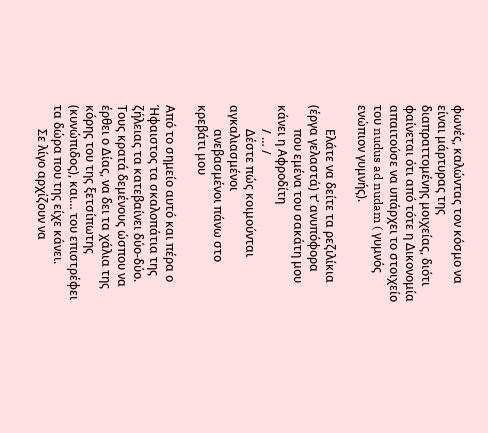φωνές, καλώντας τον κόσμο να είναι μάρτυρας της διαπραττομένης μοιχείας, διότι φαίνεται ότι από τότε η Δικονομία απαιτούσε να υπάρχει το στοιχείο του nudus ad nudam ( γυμνός ενώπιον γυμνής).

        Ελάτε να δείτε τα ρεζιλίκια (έργα γελαστά) τ’ ανυπόφορα
        που εμένα του σακάτη μου κάνει η Αφροδίτη
        / … /
        Δέστε πώς κοιμούνται αγκαλιασμένοι
        ανεβασμένοι πάνω στο κρεβάτι μου

Από το σημείο αυτό και πέρα ο Ήφαιστος τα σκαλοπάτια της ζήλειας τα κατεβαίνει δύο-δύο. Τους κρατά δεμένους ώσπου να έρθει ο Δίας, να δει τα χάλια της κόρης του της ξετσίπωτης (κυνώπιδος), και… του επιστρέφει τα δώρα που της είχε κάνει.
        Σε λίγο αρχίζουν να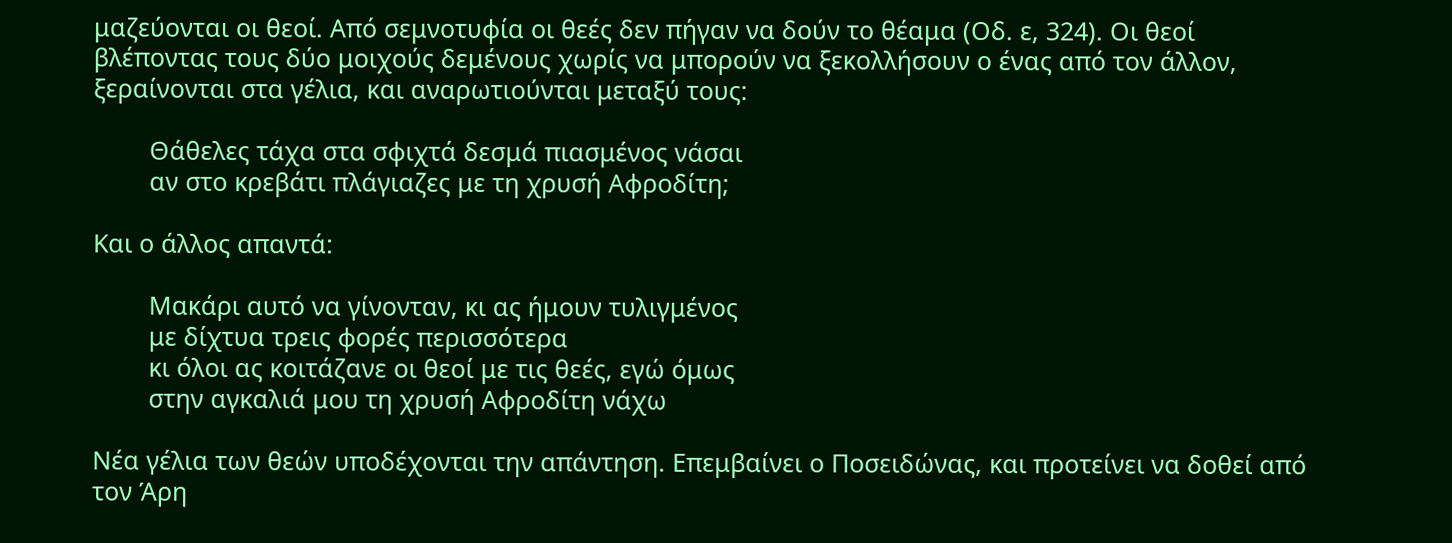μαζεύονται οι θεοί. Από σεμνοτυφία οι θεές δεν πήγαν να δούν το θέαμα (Οδ. ε, 324). Οι θεοί βλέποντας τους δύο μοιχούς δεμένους χωρίς να μπορούν να ξεκολλήσουν ο ένας από τον άλλον, ξεραίνονται στα γέλια, και αναρωτιούνται μεταξύ τους:

        Θάθελες τάχα στα σφιχτά δεσμά πιασμένος νάσαι
        αν στο κρεβάτι πλάγιαζες με τη χρυσή Αφροδίτη;

Και ο άλλος απαντά:

        Μακάρι αυτό να γίνονταν, κι ας ήμουν τυλιγμένος
        με δίχτυα τρεις φορές περισσότερα
        κι όλοι ας κοιτάζανε οι θεοί με τις θεές, εγώ όμως
        στην αγκαλιά μου τη χρυσή Αφροδίτη νάχω

Νέα γέλια των θεών υποδέχονται την απάντηση. Επεμβαίνει ο Ποσειδώνας, και προτείνει να δοθεί από τον Άρη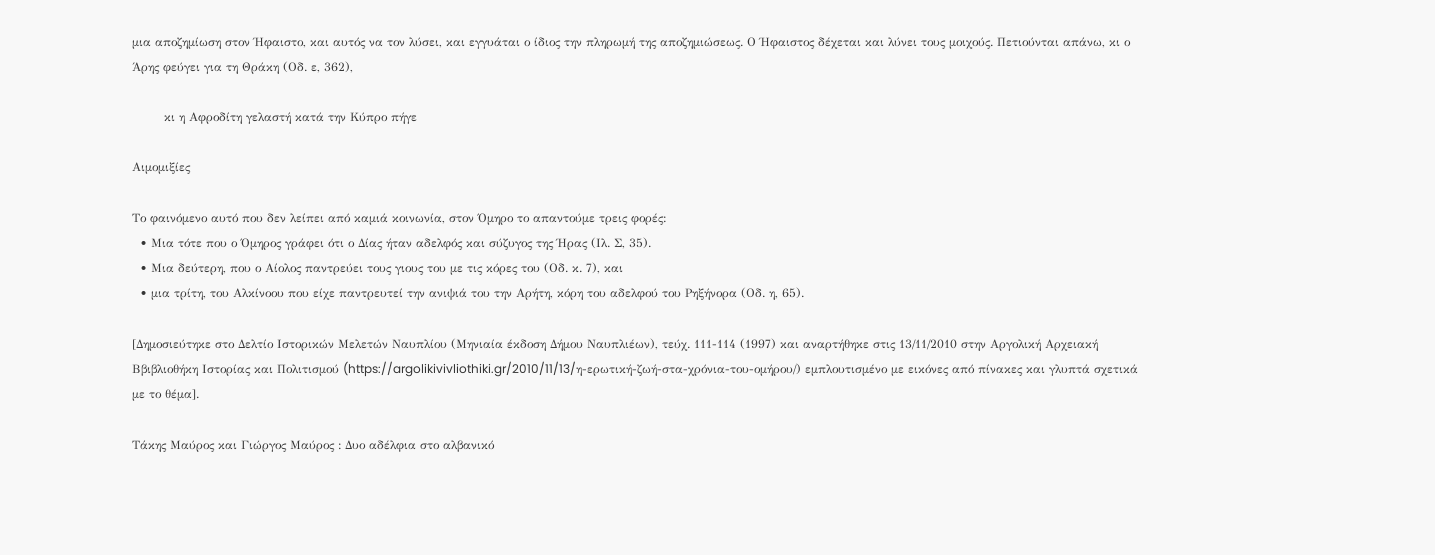μια αποζημίωση στον Ήφαιστο, και αυτός να τον λύσει, και εγγυάται ο ίδιος την πληρωμή της αποζημιώσεως. Ο Ήφαιστος δέχεται και λύνει τους μοιχούς. Πετιούνται απάνω, κι ο Άρης φεύγει για τη Θράκη (Οδ. ε, 362),

        κι η Αφροδίτη γελαστή κατά την Κύπρο πήγε

Αιμομιξίες

Το φαινόμενο αυτό που δεν λείπει από καμιά κοινωνία, στον Όμηρο το απαντούμε τρεις φορές:
  • Μια τότε που ο Όμηρος γράφει ότι ο Δίας ήταν αδελφός και σύζυγος της Ήρας (Ιλ. Σ, 35).
  • Μια δεύτερη, που ο Αίολος παντρεύει τους γιους του με τις κόρες του (Οδ. κ. 7), και
  • μια τρίτη, του Αλκίνοου που είχε παντρευτεί την ανιψιά του την Αρήτη, κόρη του αδελφού του Ρηξήνορα (Οδ. η, 65).

[Δημοσιεύτηκε στο Δελτίο Ιστορικών Μελετών Ναυπλίου (Μηνιαία έκδοση Δήμου Ναυπλιέων), τεύχ. 111-114 (1997) και αναρτήθηκε στις 13/11/2010 στην Αργολική Αρχειακή Ββιβλιοθήκη Ιστορίας και Πολιτισμού (https://argolikivivliothiki.gr/2010/11/13/η-ερωτική-ζωή-στα-χρόνια-του-ομήρου/) εμπλουτισμένο με εικόνες από πίνακες και γλυπτά σχετικά με το θέμα].

Τάκης Μαύρος και Γιώργος Μαύρος : Δυο αδέλφια στο αλβανικό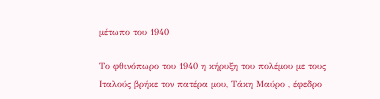μέτωπο του 1940

Το φθινόπωρο του 1940 η κήρυξη του πολέμου με τους Ιταλούς βρήκε τον πατέρα μου, Τάκη Μαύρο , έφεδρο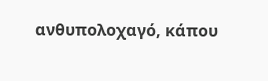ανθυπολοχαγό, κάπου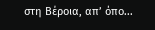στη Βέροια, απ’ όπο...